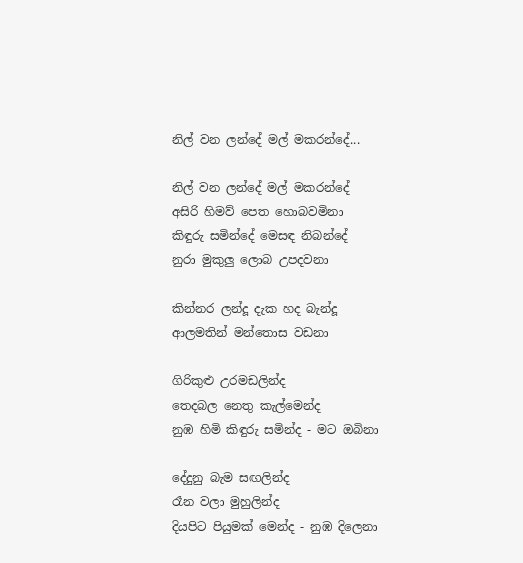නිල් වන ලන්දේ මල් මකරන්දේ...

නිල් වන ලන්දේ මල් මකරන්දේ
අසිරි හිමව් පෙත හොබවමිනා
කිඳුරු සමින්දේ මෙසඳ නිබන්දේ
නුරා මුකුලු ලොබ උපදවනා

කින්නර ලන්දූ දැක හද බැන්දූ
ආලමතින් මන්තොස වඩනා

ගිරිකුළු උරමඩලින්ද
තෙදබල නෙතු කැල්මෙන්ද
නුඹ හිමි කිඳුරු සමින්ද - මට ඔබිනා

දේදුනු බැම සඟලින්ද
රෑන වලා මුහුලින්ද
දියපිට පියුමක් මෙන්ද - නුඹ දිලෙනා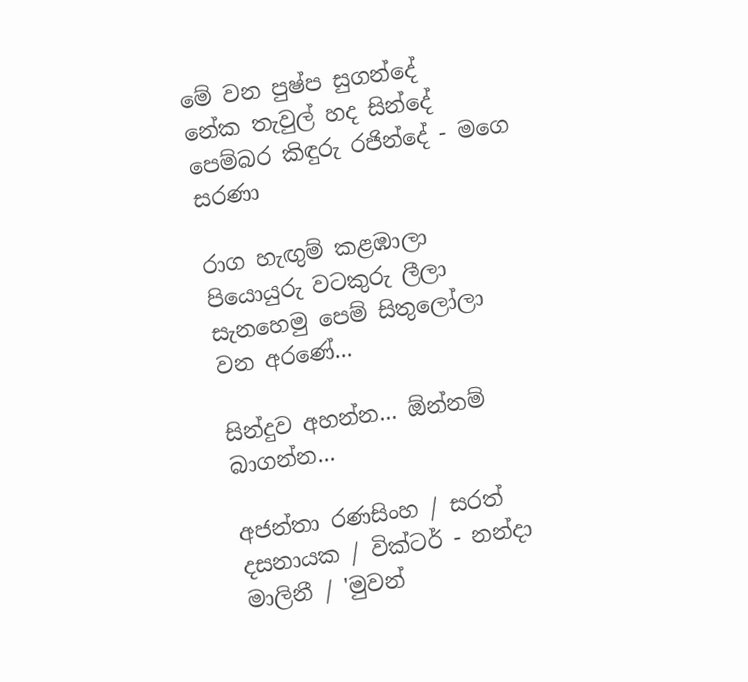මේ වන පුෂ්ප සුගන්දේ
නේක තැවුල් හද සින්දේ
පෙම්බර කිඳුරු රජින්දේ - මගෙ සරණා

රාග හැඟුම් කළඹාලා
පියොයුරු වටකුරු ලීලා
සැනහෙමු පෙම් සිතුලෝලා
වන අරණේ...

සින්දුව අහන්න... ඕන්නම් බාගන්න...

අජන්තා රණසිංහ / සරත් දසනායක / වික්ටර් - නන්දා මාලිනී / 'මුවන්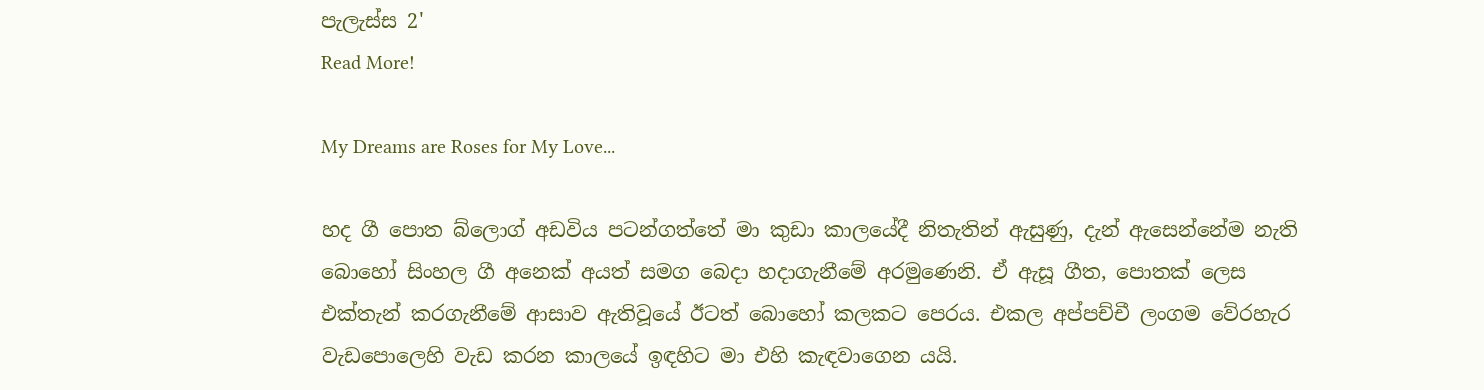පැලැස්ස 2'
Read More!

My Dreams are Roses for My Love...

හද ගී පොත බ්ලොග් අඩවිය පටන්ගත්තේ මා කුඩා කාලයේදී නිතැතින් ඇසුණු, දැන් ඇසෙන්නේම නැති බොහෝ සිංහල ගී අනෙක් අයත් සමග බෙදා හදාගැනීමේ අරමුණෙනි. ඒ ඇසූ ගීත, පොතක් ලෙස එක්තැන් කරගැනීමේ ආසාව ඇතිවූයේ ඊටත් බොහෝ කලකට පෙරය. එකල අප්පච්චී ලංගම වේරහැර වැඩපොලෙහි වැඩ කරන කාලයේ ඉඳහිට මා එහි කැඳවාගෙන යයි.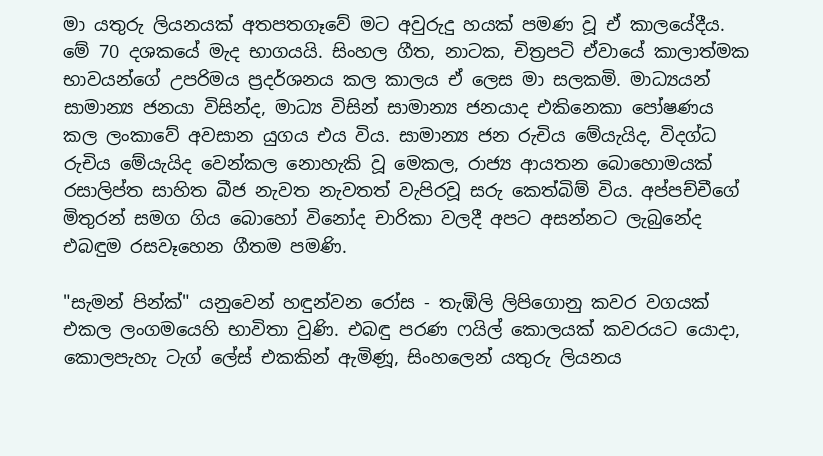මා යතුරු ලියනයක් අතපතගෑවේ මට අවුරුදු හයක් පමණ වූ ඒ කාලයේදීය. මේ 70 දශකයේ මැද භාගයයි. සිංහල ගීත, නාටක, චිත්‍රපටි ඒවායේ කාලාත්මක භාවයන්ගේ උපරිමය ප්‍රදර්ශනය කල කාලය ඒ ලෙස මා සලකමි. මාධ්‍යයන් සාමාන්‍ය ජනයා විසින්ද, මාධ්‍ය විසින් සාමාන්‍ය ජනයාද එකිනෙකා පෝෂණය කල ලංකාවේ අවසාන යුගය එය විය. සාමාන්‍ය ජන රුචිය මේයැයිද, විදග්ධ රුචිය මේයැයිද වෙන්කල නොහැකි වූ මෙකල, රාජ්‍ය ආයතන බොහොමයක් රසාලිප්ත සාහිත බීජ නැවත නැවතත් වැපිරවූ සරු කෙත්බිම් විය. අප්පච්චීගේ මිතුරන් සමග ගිය බොහෝ විනෝද චාරිකා වලදී අපට අසන්නට ලැබුනේද එබඳුම රසවෑහෙන ගීතම පමණි.

"සැමන් පින්ක්" යනුවෙන් හඳුන්වන රෝස - තැඹිලි ලිපිගොනු කවර වගයක් එකල ලංගමයෙහි භාවිතා වුණි. එබඳු පරණ ෆයිල් කොලයක් කවරයට යොදා, කොලපැහැ ටැග් ලේස් එකකින් ඇමිණූ, සිංහලෙන් යතුරු ලියනය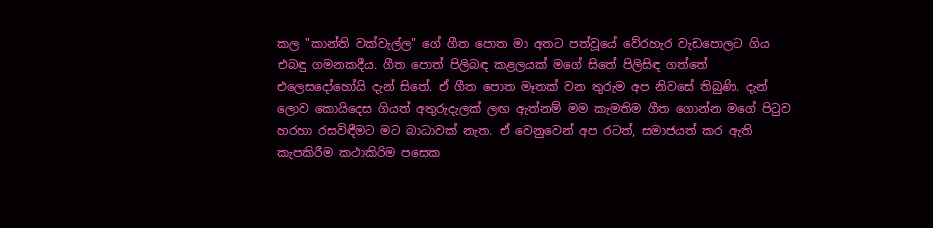කල "කාන්ති වක්වැල්ල" ගේ ගීත පොත මා අතට පත්වූයේ වේරහැර වැඩපොලට ගිය එබඳු ගමනකදීය. ගීත පොත් පිලිබඳ කළලයක් මගේ සිතේ පිලිසිඳ ගත්තේ එලෙසදෝහෝයි දැන් සිතේ. ඒ ගීත පොත මෑතක් වන තුරුම අප නිවසේ තිබුණි. දැන් ලොව කොයිදෙස ගියත් අතුරුදැලක් ලඟ ඇත්නම් මම කැමතිම ගීත ගොන්න මගේ පිටුව හරහා රසවිඳීමට මට බාධාවක් නැත. ඒ වෙනුවෙන් අප රටත්, සමාජයත් කර ඇති කැපකිරීම කථාකිරිම පසෙක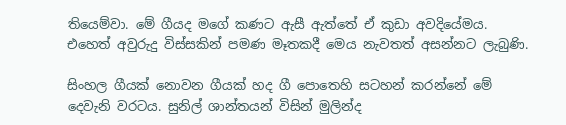තියෙම්වා. මේ ගීයද මගේ කණට ඇසී ඇත්තේ ඒ කුඩා අවදියේමය. එහෙත් අවුරුදු විස්සකින් පමණ මෑතකදී මෙය නැවතත් අසන්නට ලැබුණි.

සිංහල ගීයක් නොවන ගීයක් හද ගී පොතෙහි සටහන් කරන්නේ මේ දෙවැනි වරටය. සුනිල් ශාන්තයන් විසින් මුලින්ද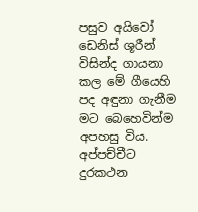පසුව අයිවෝ ඩෙනිස් ශූරීන් විසින්ද ගායනා කල මේ ගීයෙහි පද අඳුනා ගැනීම මට බෙහෙවින්ම අපහසු විය. අප්පච්චීට දුරකථන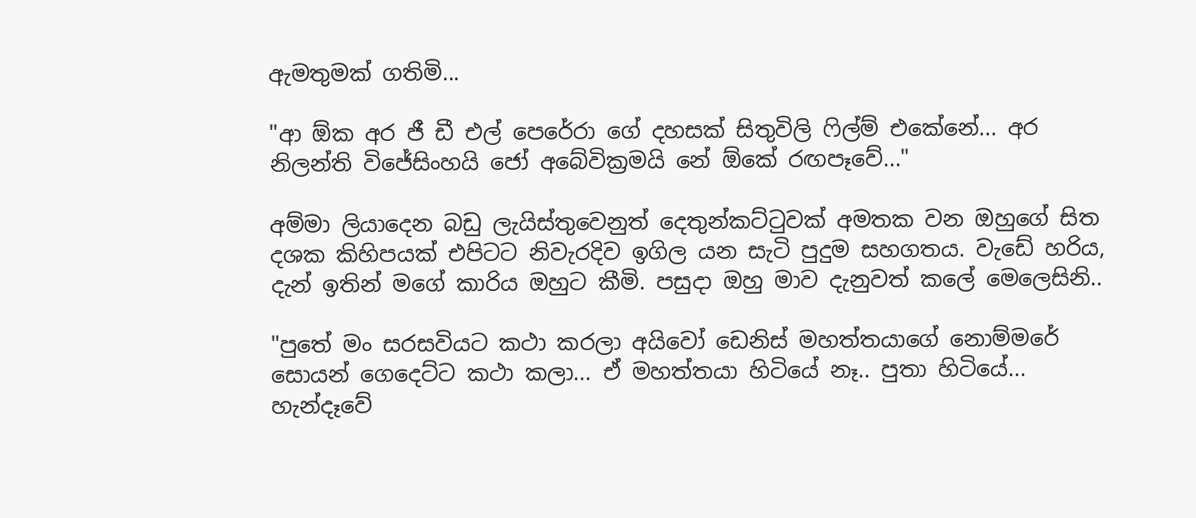ඇමතුමක් ගතිමි...

"ආ ඕක අර ජී ඩී එල් පෙරේරා ගේ දහසක් සිතුවිලි ෆිල්ම් එකේනේ... අර නිලන්ති විජේසිංහයි ජෝ අබේවික්‍රමයි නේ ඕකේ රඟපෑවේ..."

අම්මා ලියාදෙන බඩු ලැයිස්තුවෙනුත් දෙතුන්කට්ටුවක් අමතක වන ඔහුගේ සිත දශක කිහිපයක් එපිටට නිවැරදිව ඉගිල යන සැටි පුදුම සහගතය. වැඩේ හරිය, දැන් ඉතින් මගේ කාරිය ඔහුට කීමි. පසුදා ඔහු මාව දැනුවත් කලේ මෙලෙසිනි..

"පුතේ මං සරසවියට කථා කරලා අයිවෝ ඩෙනිස් මහත්තයාගේ නොම්මරේ සොයන් ගෙදෙට්ට කථා කලා... ඒ මහත්තයා හිටියේ නෑ.. පුතා හිටියේ... හැන්දෑවේ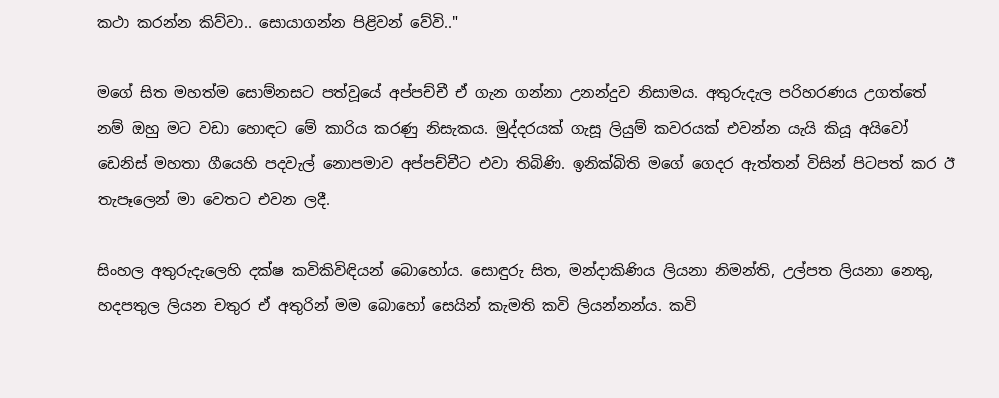කථා කරන්න කිව්වා.. සොයාගන්න පිළිවන් වේවි.."

මගේ සිත මහත්ම සොම්නසට පත්වූයේ අප්පච්චී ඒ ගැන ගන්නා උනන්දුව නිසාමය. අතුරුදැල පරිහරණය උගත්තේ නම් ඔහු මට වඩා හොඳට මේ කාරිය කරණු නිසැකය. මුද්දරයක් ගැසූ ලියුම් කවරයක් එවන්න යැයි කියූ අයිවෝ ඩෙනිස් මහතා ගීයෙහි පදවැල් නොපමාව අප්පච්චීට එවා තිබිණි. ඉනික්බිති මගේ ගෙදර ඇත්තන් විසින් පිටපත් කර ඊ තැපෑලෙන් මා වෙතට එවන ලදී.

සිංහල අතුරුදැලෙහි දක්ෂ කවිකිවිඳියන් බොහෝය. සොඳුරු සිත, මන්දාකිණිය ලියනා නිමන්ති, උල්පත ලියනා නෙතු, හදපතුල ලියන චතුර ඒ අතුරින් මම බොහෝ සෙයින් කැමති කවි ලියන්නන්ය. කවි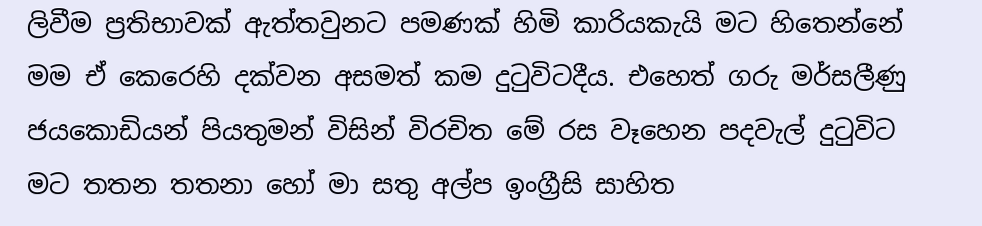ලිවීම ප්‍රතිභාවක් ඇත්තවුනට පමණක් හිමි කාරියකැයි මට හිතෙන්නේ මම ඒ කෙරෙහි දක්වන අසමත් කම දුටුවිටදීය. එහෙත් ගරු මර්සලීණු ජයකොඩියන් පියතුමන් විසින් විරචිත මේ රස වෑහෙන පදවැල් දුටුවිට මට තතන තතනා හෝ මා සතු අල්ප ඉංග්‍රීසි සාහිත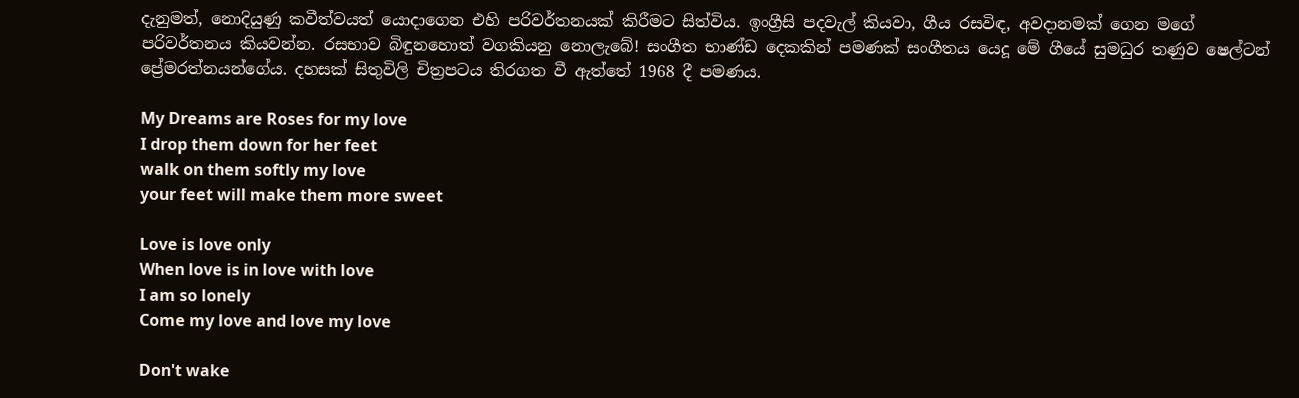දැනුමත්, නොදියුණු කවීත්වයත් යොදාගෙන එහි පරිවර්තනයක් කිරීමට සිත්විය. ඉංග්‍රීසි පදවැල් කියවා, ගීය රසවිඳ, අවදානමක් ගෙන මගේ පරිවර්තනය කියවන්න. රසභාව බිඳුනහොත් වගකියනු නොලැබේ! සංගීත භාණ්ඩ දෙකකින් පමණක් සංගීතය යෙදූ මේ ගීයේ සුමධුර තණුව ෂෙල්ටන් ප්‍රේමරත්නයන්ගේය. දහසක් සිතුවිලි චිත්‍රපටය තිරගත වී ඇත්තේ 1968 දී පමණය.

My Dreams are Roses for my love
I drop them down for her feet
walk on them softly my love
your feet will make them more sweet

Love is love only
When love is in love with love
I am so lonely
Come my love and love my love

Don't wake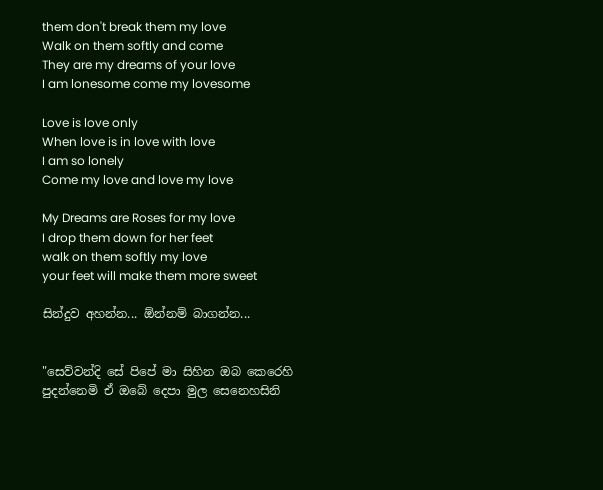them don't break them my love
Walk on them softly and come
They are my dreams of your love
I am lonesome come my lovesome

Love is love only
When love is in love with love
I am so lonely
Come my love and love my love

My Dreams are Roses for my love
I drop them down for her feet
walk on them softly my love
your feet will make them more sweet

සින්දුව අහන්න... ඕන්නම් බාගන්න...


"සෙව්වන්දි සේ පිපේ මා සිහින ඔබ කෙරෙහි
පුදන්නෙමි ඒ ඔබේ දෙපා මුල සෙනෙහසිනි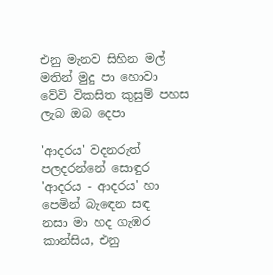එනු මැනව සිහින මල් මතින් මුදු පා හොවා
වේවි විකසිත කුසුම් පහස ලැබ ඔබ දෙපා

'ආදරය' වදනරුත් පලදරන්නේ සොඳුර
'ආදරය - ආදරය' හා පෙමින් බැ‍ඳෙන සඳ
නසා මා හද ගැඹර කාන්සිය, එනු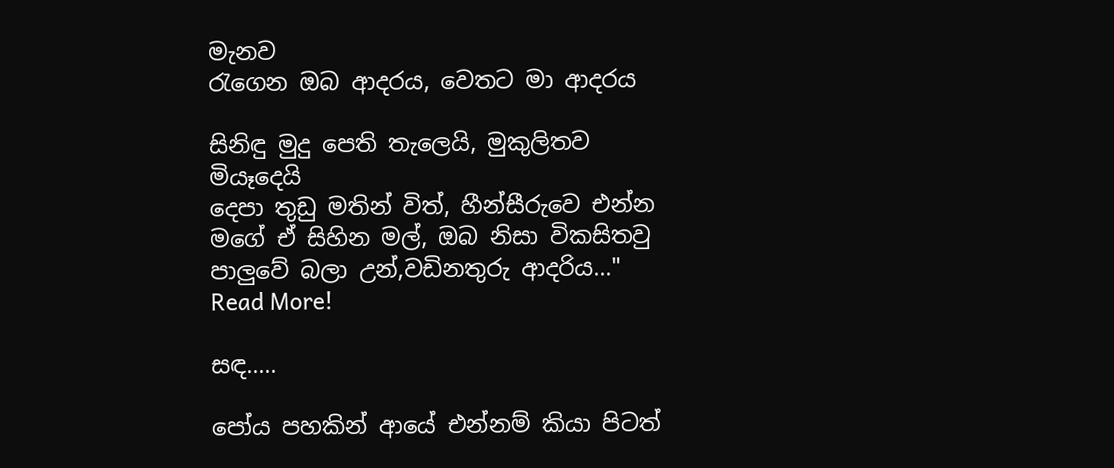මැනව
රැගෙන ඔබ ආදරය, වෙතට මා ආදරය

සිනිඳු මුදු පෙති තැලෙයි, මුකුලිතව මියෑදෙයි
දෙපා තුඩු මතින් විත්, හීන්සීරුවෙ එන්න
මගේ ඒ සිහින මල්, ඔබ නිසා විකසිතවු
පාලුවේ බලා උන්,වඩිනතුරු ආදරිය..."
Read More!

සඳ.....

පෝය පහකින් ආයේ එන්නම් කියා පිටත්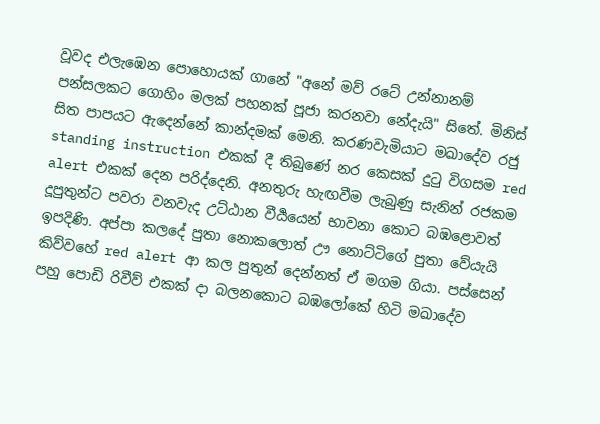වූවද එලැඹෙන පොහොයක් ගානේ "අනේ මව් රටේ උන්නානම් පන්සලකට ගොහිං මලක් පහනක් පූජා කරනවා නේදැයි" සිතේ. මිනිස් සිත පාපයට ඇදෙන්නේ කාන්දමක් මෙනි. කරණවැමියාට මඛාදේව රජු standing instruction එකක් දී තිබුණේ නර කෙසක් දු‍ටු විගසම red alert එකක් දෙන පරිද්දෙනි. අනතුරු හැඟවීම ලැබුණු සැනින් රජකම දූපුතුන්ට පවරා වනවැද උට්ඨාන වීර්‍යයෙන් භාවනා කොට බඹළොවත් ඉපදිණි. අප්පා කලදේ පුතා නොකලොත් ඌ නොට්ටිගේ පුතා වේයැයි කිව්වහේ red alert ආ කල පුතුන් දෙන්නත් ඒ මගම ගියා. පස්සෙන් පහු පොඩි රිවීව් එකක් දා බලනකොට බඹලෝකේ හිටි මඛාදේව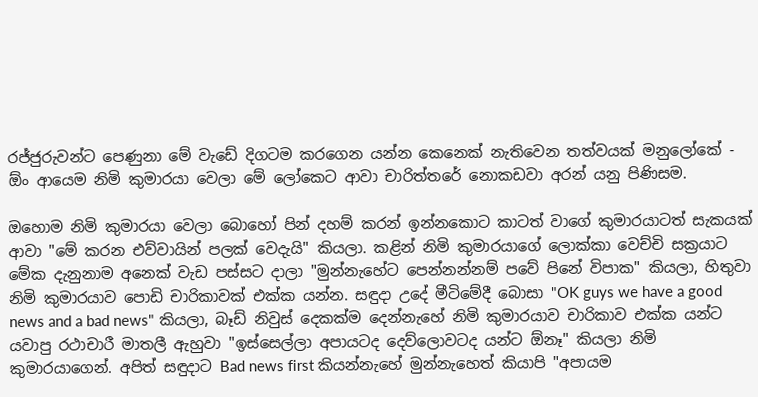රජ්ජුරුවන්ට පෙණුනා මේ වැඩේ දිගටම කරගෙන යන්න කෙනෙක් නැතිවෙන තත්වයක් මනුලෝකේ - ඕං ආයෙම නිමි කුමාරයා වෙලා මේ ලෝකෙට ආවා චාරිත්තරේ නොකඩවා අරන් යනු පිණිසම.

ඔහොම නිමි කුමාරයා වෙලා බොහෝ පින් දහම් කරන් ඉන්නකොට කාටත් වාගේ කුමාරයාටත් සැකයක් ආවා "මේ කරන එව්වායින් පලක් වෙදැයි" කියලා. කළින් නිමි කුමාරයාගේ ලොක්කා වෙච්චි සක්‍රයාට මේක දැනුනාම අනෙක් වැඩ පස්සට දාලා "මුන්නැහේට පෙන්නන්නම් පවේ පිනේ විපාක" කියලා, හිතුවා නිමි කුමාරයාව පොඩි චාරිකාවක් එක්ක යන්න. සඳුදා උදේ මීටිමේදී බොසා "OK guys we have a good news and a bad news" කියලා, බෑඩ් නිවුස් දෙකක්ම දෙන්නැහේ නිමි කුමාරයාව චාරිකාව එක්ක යන්ට යවාපු රථාචාරී මාතලී ඇහුවා "ඉස්සෙල්ලා අපායටද දෙව්ලොවටද යන්ට ඕනෑ" කියලා නිමි කුමාරයාගෙන්. අපිත් සඳුදාට Bad news first කියන්නැහේ මුන්නැහෙත් කියාපි "අපායම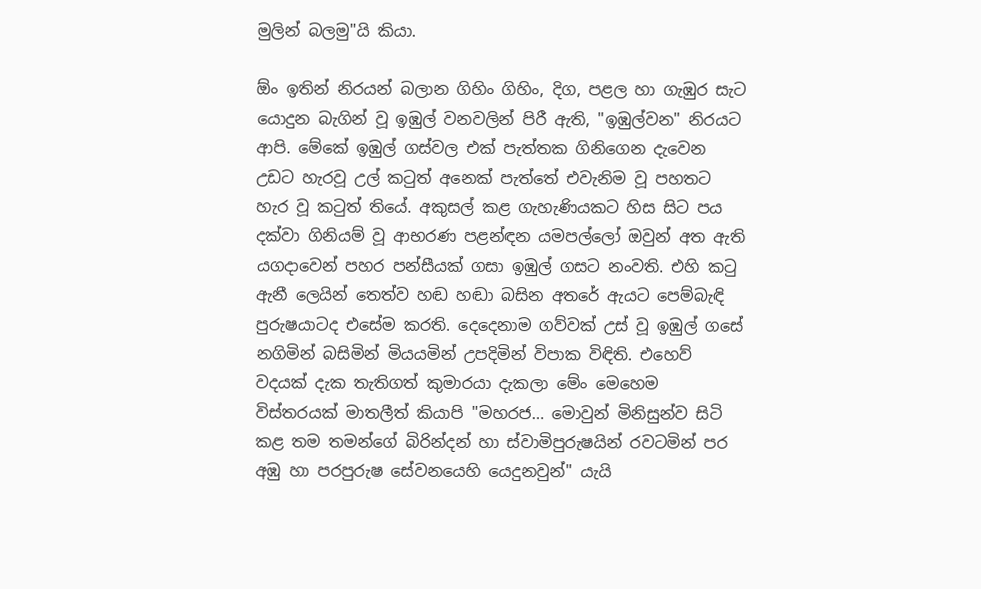මුලින් බලමු"යි කියා.

ඕං ඉතින් නිරයන් බලාන ගිහිං ගිහිං, දිග, පළල හා ගැඹුර සැට යොදුන බැගින් වූ ඉඹුල් වනවලින් පිරී ඇති, "ඉඹුල්වන" නිරයට ආපි. මේකේ ඉඹුල් ගස්වල එක් පැත්තක ගිනිගෙන දැවෙන උඩට හැරවූ උල් කටුත් අනෙක් පැත්තේ එවැනිම වූ පහතට හැර වූ කටුත් තියේ. අකුසල් කළ ගැහැණියකට හිස සිට පය දක්වා ගිනියම් වූ ආභරණ පළන්ඳන යමපල්ලෝ ඔවුන් අත ඇති යගදාවෙන් පහර පන්සීයක් ගසා ඉඹුල් ගසට නංවති. එහි කටු ඇනී ලෙයින් තෙත්ව හඬ හඬා බසින අතරේ ඇයට පෙම්බැඳි පුරුෂයාටද එසේම කරති. දෙදෙනාම ගව්වක් උස් වූ ඉඹුල් ගසේ නගිමින් බසිමින් මියයමින් උපදිමින් විපාක විඳිති. එහෙව් වදයක් දැක තැතිගත් කුමාරයා දැකලා මේං මෙහෙම විස්තරයක් මාතලීත් කියාපි "මහරජ… මොවුන් මිනිසුන්ව සිටි කළ තම තමන්ගේ බිරින්දන් හා ස්වාමිපුරුෂයින් රවටමින් පර අඹු හා පරපුරුෂ සේවනයෙහි යෙදුනවුන්" යැයි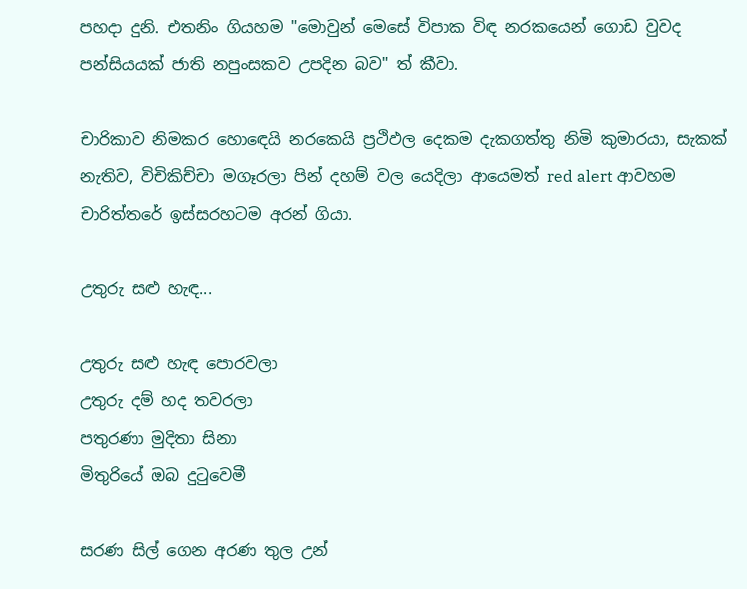පහදා දුනි. එතනිං ගියහම "මොවුන් මෙසේ විපාක විඳ නරකයෙන් ගොඩ වුවද පන්සියයක් ජාති නපුංසකව උපදින බව" ත් කීවා.

චාරිකාව නිමකර හො‍ඳෙයි නරකෙයි ප්‍රථිඵල දෙකම දැකගත්තු නිමි කුමාරයා, සැකක් නැතිව, විචිකිච්චා මගෑරලා පින් දහම් වල යෙදිලා ආයෙමත් red alert ආවහම චාරිත්තරේ ඉස්සරහටම අරන් ගියා.

උතුරු සළු හැඳ...

උතුරු සළු හැඳ පොරවලා
උතුරු දම් හද තවරලා
පතුරණා මුදිතා සිනා
මිතුරියේ ඔබ දු‍ටුවෙමී

සරණ සිල් ගෙන අරණ තුල උන්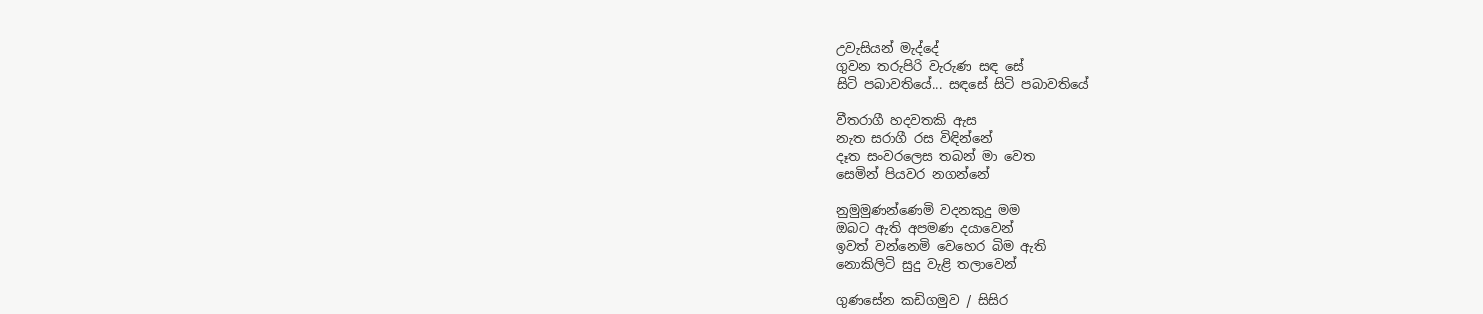උවැසියන් මැද්දේ
ගුවන තරුපිරි වැරුණ සඳ සේ
සිටි පබාවතියේ... සඳසේ සිටි පබාවතියේ

වීතරාගී හදවතකි ඇස
නැත සරාගී රස විඳින්නේ
දෑත සංවරලෙස තබන් මා වෙත
සෙමින් පියවර නගන්නේ

නුමුමුණන්ණෙමි වදනකුදු මම
ඔබට ඇති අපමණ දයාවෙන්
ඉවත් වන්නෙමි වෙහෙර බිම ඇති
නොකිලිටි සුදු වැළි තලාවෙන්

ගුණසේන කඩිගමුව / සිසිර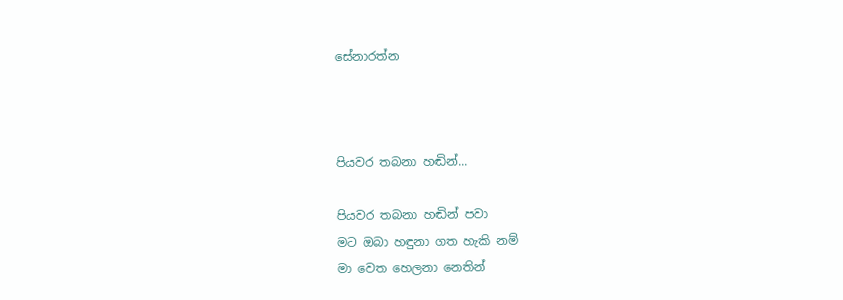සේනාරත්න



පියවර තබනා හඬින්...

පියවර තබනා හඬින් පවා
මට ඔබා හඳුනා ගත හැකි නම්
මා වෙත හෙලනා නෙතින්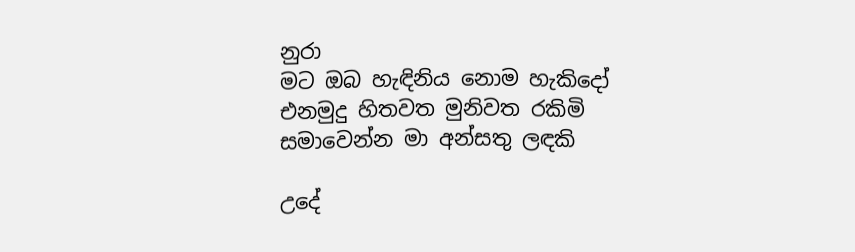නුරා
මට ඔබ හැඳිනිය නොම හැකිදෝ
එනමුදු හිතවත මුනිවත රකිමි
සමාවෙන්න මා අන්සතු ලඳකි

උදේ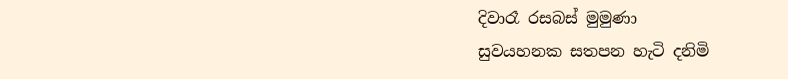දිවාරෑ රසබස් මුමුණා
සුවයහනක සතපන හැටි දනිමි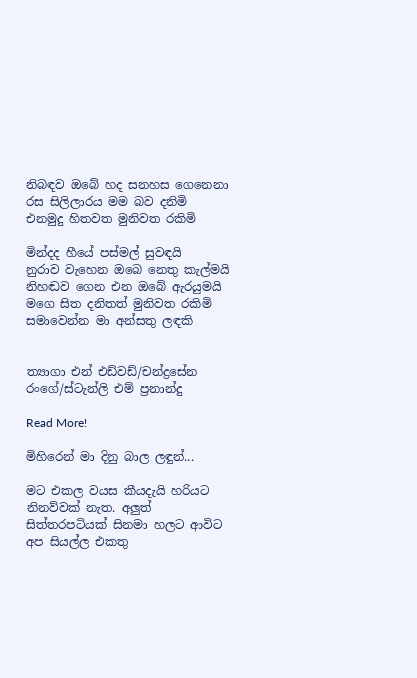නිබඳව ඔබේ හද සනහස ගෙනෙනා
රස සිලිලාරය මම බව දනිමි
එනමුදු හිතවත මුනිවත රකිමි

මින්දද හීයේ පස්මල් සුවඳයි
නුරාව වැහෙන ඔබෙ නෙතු කැල්මයි
නිහඬව ගෙන එන ඔබේ ඇරයුමයි
මගෙ සිත දනිතත් මුනිවත රකිමි
සමාවෙන්න මා අන්සතු ලඳකි


ත්‍යාගා එන් එඩ්වඩ්/චන්ද්‍රසේන රංගේ/ස්ටැන්ලි එම් ප්‍රනාන්දු

Read More!

මිහිරෙන් මා දිනු බාල ලඳුන්...

මට එකල වයස කීයදැයි හරියට නිනව්වක් නැත. අලුත් සිත්තරපටියක් සිනමා හලට ආවිට අප සියල්ල එකතු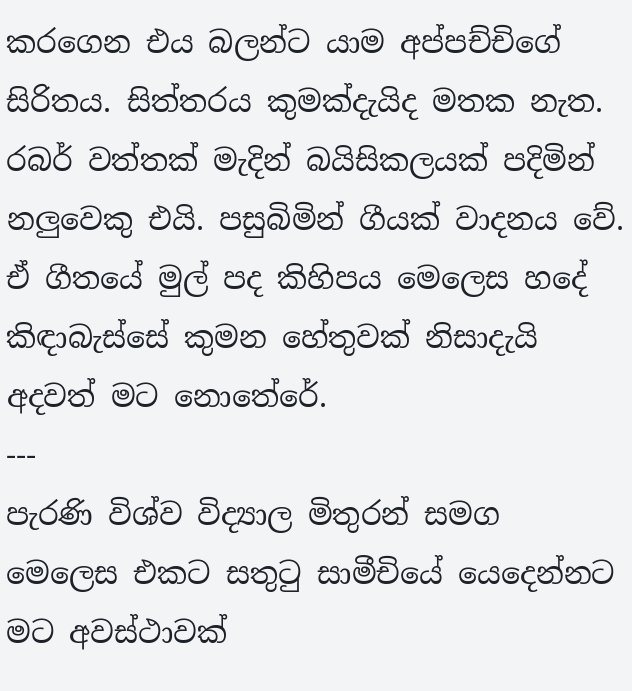කරගෙන එය බලන්ට යාම අප්පච්චිගේ සිරිතය. සිත්තරය කුමක්දැයිද මතක නැත. රබර් වත්තක් මැදින් බයිසිකලයක් පදිමින් නලුවෙකු එයි. පසුබිමින් ගීයක් වාදනය වේ. ඒ ගීතයේ මුල් පද කිහිපය මෙලෙස හදේ කිඳාබැස්සේ කුමන හේතුවක් නිසාදැයි අදවත් මට නොතේරේ.
---
පැරණි විශ්ව විද්‍යාල මිතුරන් සමග මෙලෙස එකට සතු‍ටු සාමීචියේ යෙදෙන්නට මට අවස්ථාවක්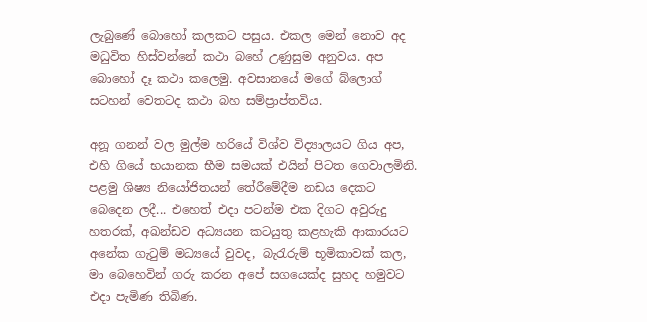ලැබුණේ බොහෝ කලකට පසුය. එකල මෙන් නොව අද මධුවිත හිස්වන්නේ කථා බහේ උණුසුම අනුවය. අප බොහෝ දෑ කථා කලෙමු. අවසානයේ මගේ බ්ලොග් සටහන් වෙතටද කථා බහ සම්ප්‍රාප්තවිය.

අනූ ගනන් වල මුල්ම හරියේ විශ්ව විද්‍යාලයට ගිය අප, එහි ගියේ භයානක භීම සමයක් එයින් පිටත ගෙවාලමිනි. පළමු ශිෂ්‍ය නියෝජිතයන් තේරීමේදීම නඩය දෙකට බෙදෙන ලදී... එහෙත් එදා පටන්ම එක දිගට අවුරුදු හතරක්, අඛන්ඩව අධ්‍යයන කටයුතු කළහැකි ආකාරයට අනේක ගැ‍ටුම් මධ්‍යයේ වුවද, බැ‍රැරුම් භූමිකාවක් කල, මා බෙහෙවින් ගරු කරන අපේ සගයෙක්ද සුහද හමුවට එදා පැමිණ තිබිණ.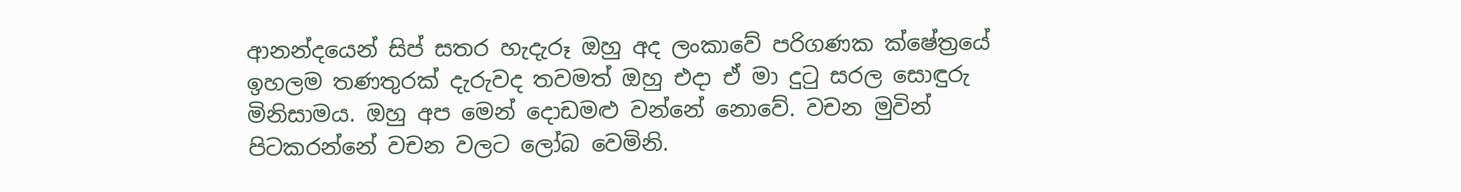ආනන්දයෙන් සිප් සතර හැදැරූ ඔහු අද ලංකාවේ පරිගණක ක්ෂේත්‍රයේ ඉහලම තණතුරක් දැරුවද තවමත් ඔහු එදා ඒ මා දු‍ටු සරල සොඳුරු මිනිසාමය. ඔහු අප මෙන් දොඩමළු වන්නේ නොවේ. වචන මුවින් පිටකරන්නේ වචන වලට ලෝබ වෙමිනි.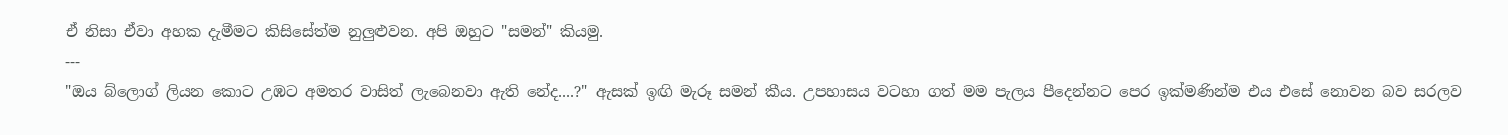ඒ නිසා ඒවා අහක දැමීමට කිසිසේත්ම නුලුළුවන. අපි ඔහුට "සමන්" කියමු.
---
"ඔය බ්ලොග් ලියන කොට උඹට අමතර වාසිත් ලැබෙනවා ඇති නේද....?" ඇසක් ඉඟි මැරූ සමන් කීය. උපහාසය වටහා ගත් මම පැලය පීදෙන්නට පෙර ඉක්මණින්ම එය එසේ නොවන බව සරලව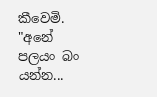කීවෙමි. "අනේ පලයං බං යන්න...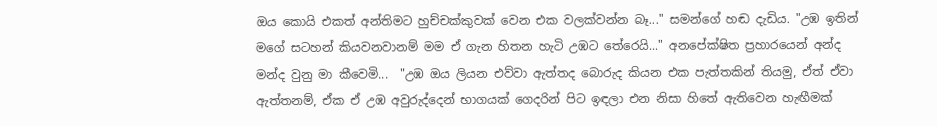ඔය කොයි එකත් අන්තිමට හුච්චක්කුවක් වෙන එක වලක්වන්න බෑ..." සමන්ගේ හඬ දැඩිය. "උඹ ඉතින් මගේ සටහන් කියවනවානම් මම ඒ ගැන හිතන හැටි උඹට තේරෙයි..." අනපේක්ෂිත ප්‍රහාරයෙන් අන්ද මන්ද වුනු මා කීවෙමි...  "උඹ ඔය ලියන එව්වා ඇත්තද බොරුද කියන එක පැත්තකින් තියමු, ඒත් ඒවා ඇත්තනම්, ඒක ඒ උඹ අවුරුද්දෙන් භාගයක් ගෙදරින් පිට ඉඳලා එන නිසා හිතේ ඇතිවෙන හැඟීමක්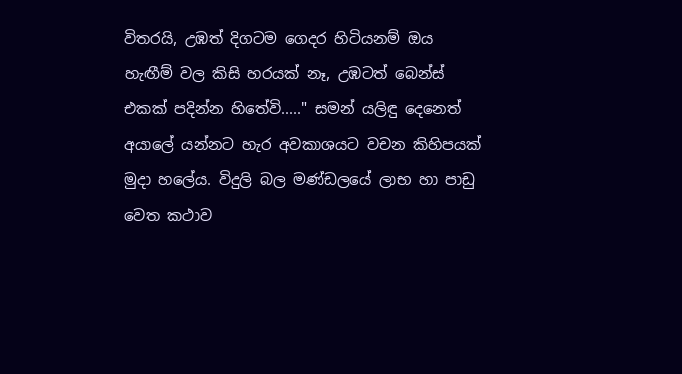විතරයි, උඹත් දිගටම ගෙදර හිටියනම් ඔය හැඟීම් වල කිසි හරයක් නෑ, උඹටත් බෙන්ස් එකක් පදින්න හිතේවි....." සමන් යලිඳු දෙනෙත් අයාලේ යන්නට හැර අවකාශයට වචන කිහිපයක් මුදා හලේය. විදුලි බල මණ්ඩලයේ ලාභ හා පාඩු වෙත කථාව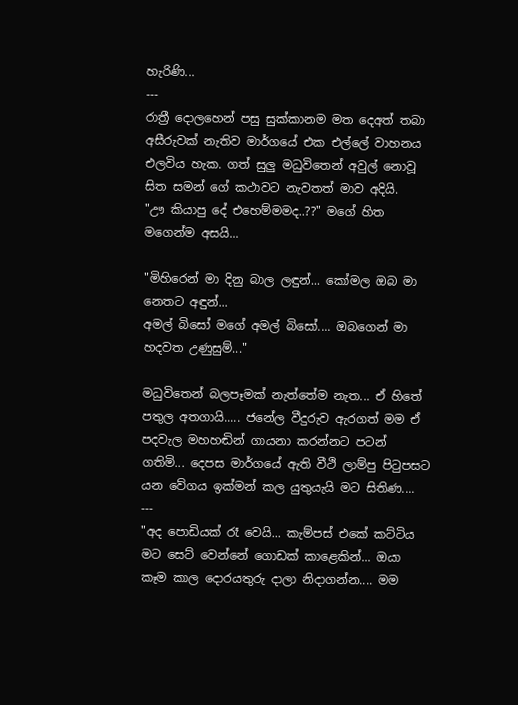හැරිණි...
---
රාත්‍රී දොලහෙන් පසු සුක්කානම මත දෙඅත් තබා අසීරුවක් නැතිව මාර්ගයේ එක එල්ලේ වාහනය එලවිය හැක. ගත් සුලු මධුවිතෙන් අවුල් නොවූ සිත සමන් ගේ කථාවට නැවතත් මාව අදියි.
"ඌ කියාපු දේ එහෙම්මමද..??" මගේ හිත මගෙන්ම අසයි...

"මිහිරෙන් මා දිනු බාල ලඳුන්... කෝමල ඔබ මා නෙතට අඳුන්...
අමල් බිසෝ මගේ අමල් බිසෝ.... ඔබගෙන් මා හදවත උණුසුම්..."

මධුවිතෙන් බලපෑමක් නැත්තේම නැත... ඒ හිතේ පතුල අතගායි..... ජනේල වීදුරුව ඇරගත් මම ඒ පදවැල මහහඬින් ගායනා කරන්නට පටන් ගතිමි... දෙපස මාර්ගයේ ඇති වීථි ලාම්පු පි‍ටුපසට යන වේගය ඉක්මන් කල යුතුයැයි මට සිතිණ....
---
"අද පොඩියක් රෑ වෙයි... කැම්පස් එකේ කට්ටිය මට සෙට් වෙන්නේ ගොඩක් කාළෙකින්... ඔයා කෑම කාල දොරයතුරු දාලා නිදාගන්න.... මම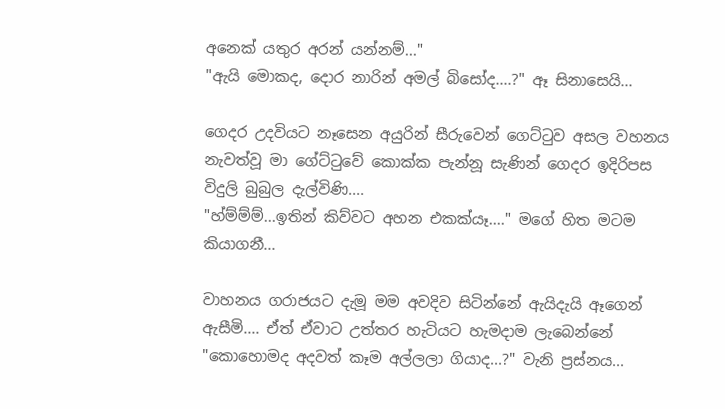අනෙක් යතුර අරන් යන්නම්..."
"ඇයි මොකද, දොර නාරින් අමල් බිසෝද....?" ඈ සිනාසෙයි...

ගෙදර උදවියට නෑසෙන අයුරින් සීරුවෙන් ගෙට්‍ටුව අසල වහනය නැවත්වූ මා ගේට්‍ටුවේ කොක්ක පැන්නූ සැණින් ගෙදර ඉදිරිපස විදුලි බුබුල දැල්විණි....
"හ්ම්ම්ම්...ඉතින් කිව්වට අහන එකක්යෑ...." මගේ හිත මටම කියාගනී...

වාහනය ගරාජයට දැමූ මම අවදිව සිටින්නේ ඇයිදැයි ඈගෙන් ඇසීමි.... ඒත් ඒවාට උත්තර හැටියට හැමදාම ලැබෙන්නේ "කොහොමද අදවත් කෑම අල්ලලා ගියාද...?" වැනි ප්‍රස්නය...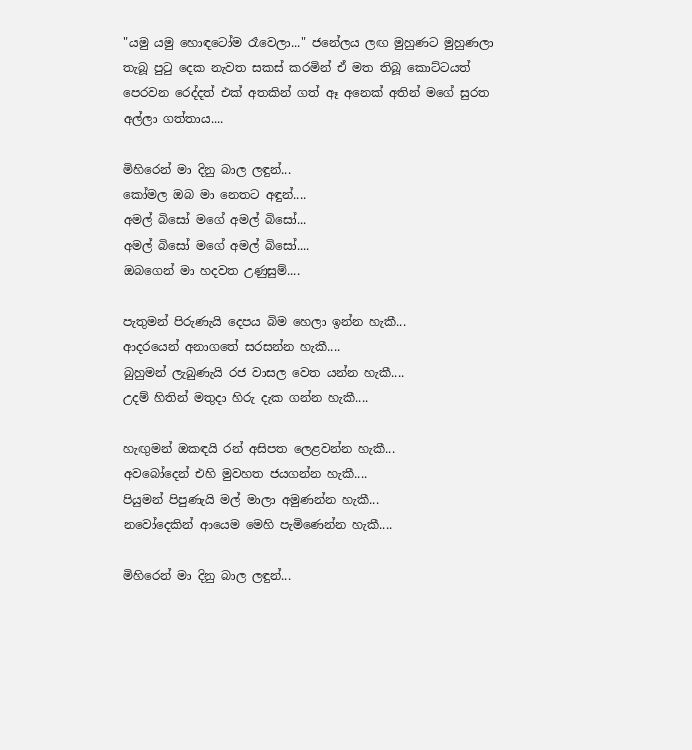"යමු යමු හොඳටෝම රෑවෙලා..." ජනේලය ලඟ මුහුණට මුහුණලා තැබූ පු‍ටු දෙක නැවත සකස් කරමින් ඒ මත තිබූ කොට්ටයත් පෙරවන රෙද්දත් එක් අතකින් ගත් ඈ අනෙක් අතින් මගේ සුරත අල්ලා ගත්තාය....

මිහිරෙන් මා දිනු බාල ලඳුන්...
කෝමල ඔබ මා නෙතට අඳුන්....
අමල් බිසෝ මගේ අමල් බිසෝ...
අමල් බිසෝ මගේ අමල් බිසෝ....
ඔබගෙන් මා හදවත උණුසුම්....

පැතුමන් පිරුණැයි දෙපය බිම හෙලා ඉන්න හැකී...
ආදරයෙන් අනාගතේ සරසන්න හැකී....
බුහුමන් ලැබුණැයි රජ වාසල වෙත යන්න හැකී....
උදම් හිතින් මතුදා හි‍රු දැක ගන්න හැකී....

හැඟුමන් ඔකඳයි රන් අසිපත ලෙළවන්න හැකී...
අවබෝදෙන් එහි මුවහත ජයගන්න හැකී....
පියුමන් පිපුණැයි මල් මාලා අමුණන්න හැකී...
නවෝදෙකින් ආයෙම මෙහි පැමිණෙන්න හැකී....

මිහිරෙන් මා දිනු බාල ලඳුන්...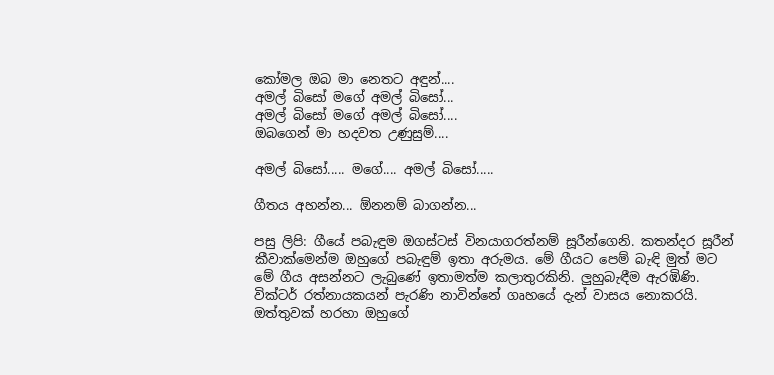කෝමල ඔබ මා නෙතට අඳුන්....
අමල් බිසෝ මගේ අමල් බිසෝ...
අමල් බිසෝ මගේ අමල් බිසෝ....
ඔබගෙන් මා හදවත උණුසුම්....

අමල් බිසෝ..... මගේ.... අමල් බිසෝ.....

ගීතය අහන්න... ඕනනම් බාගන්න...

පසු ලිපි: ගීයේ පබැඳුම ඔගස්ටස් විනයාගරත්නම් සූරීන්ගෙනි. කතන්දර සූරීන් කීවාක්මෙන්ම ඔහුගේ පබැඳුම් ඉතා අරුමය. මේ ගීයට පෙම් බැඳි මුත් මට මේ ගීය අසන්නට ලැබුණේ ඉතාමත්ම කලාතුරකිනි. ලුහුබැඳීම ඇරඹිණි. වික්ටර් රත්නායකයන් පැරණි නාවින්නේ ගෘහයේ දැන් වාසය නොකරයි. ඔත්තුවක් හරහා ඔහුගේ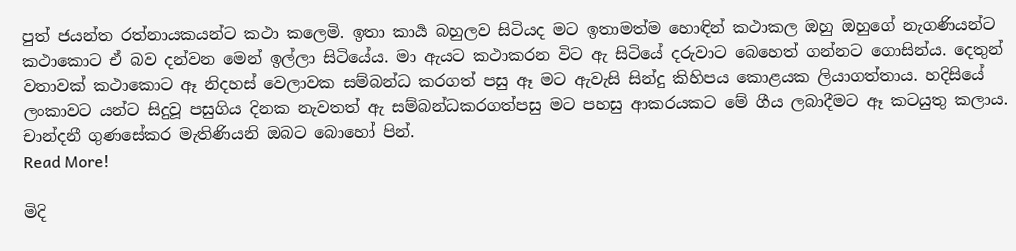පුත් ජයන්ත රත්නායකයන්ට කථා කලෙමි. ඉතා කාර්‍ය බහුලව සිටියද මට ඉතාමත්ම හොඳින් කථාකල ඔහු ඔහුගේ නැගණියන්ට කථාකොට ඒ බව දන්වන මෙන් ඉල්ලා සිටියේය. මා ඇයට කථාකරන විට ඇ සිටියේ දරුවාට බෙහෙත් ගන්නට ගොසින්ය. දෙතුන් වතාවක් කථාකොට ඈ නිදහස් වෙලාවක සම්බන්ධ කරගත් පසු ඈ මට ඇවැසි සින්දු කිහිපය කොළයක ලියාගත්තාය. හදිසියේ ලංකාවට යන්ට සිදුවූ පසුගිය දිනක නැවතත් ඇ සම්බන්ධකරගත්පසු මට පහසු ආකරයකට මේ ගීය ලබාදීමට ඈ කටයුතු කලාය. චාන්දනී ගුණසේකර මැතිණියනි ඔබට බොහෝ පින්.
Read More!

මිදි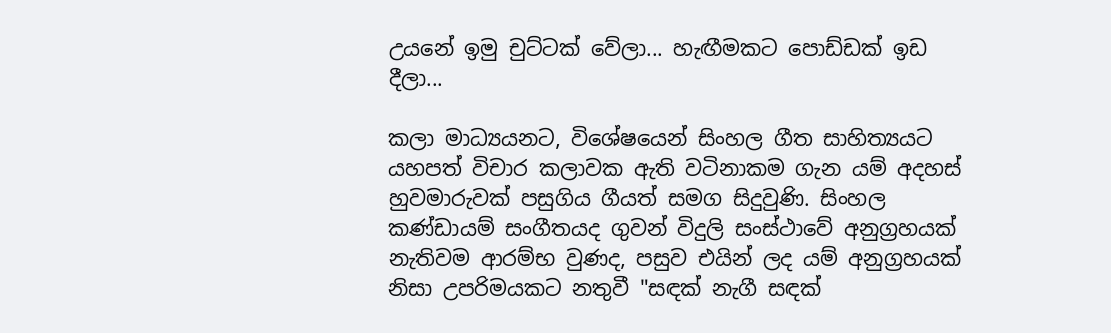උයනේ ඉමු චුට්ටක් වේලා... හැඟීමකට පොඩ්ඩක් ඉඩ දීලා...

කලා මාධ්‍යයනට, විශේෂයෙන් සිංහල ගීත සාහිත්‍යයට යහපත් විචාර කලාවක ඇති වටිනාකම ගැන යම් අදහස් හුවමාරුවක් පසුගිය ගීයත් සමග සිදුවුණි. සිංහල කණ්ඩායම් සංගීතයද ගුවන් විදුලි සංස්ථාවේ අනුග්‍රහයක් නැතිවම ආරම්භ වුණද, පසුව එයින් ලද යම් අනුග්‍රහයක් නිසා උපරිමයකට නතුවී "සඳක් නැගී සඳක්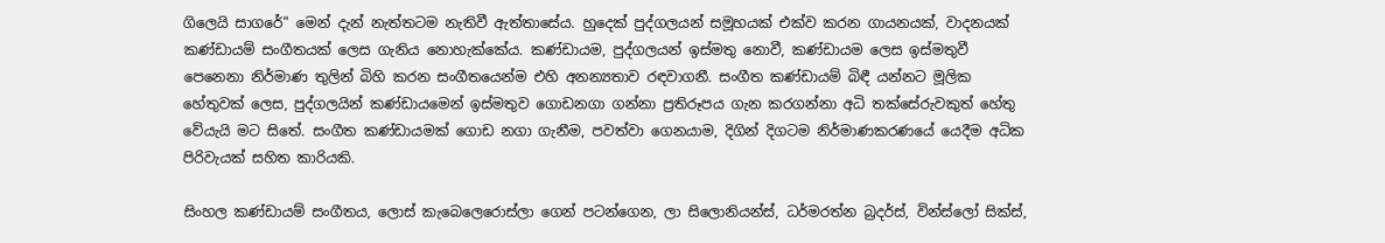ගිලෙයි සාගරේ" මෙන් දැන් නැත්තටම නැතිවී ඇත්තාසේය. හුදෙක් පුද්ගලයන් සමූහයක් එක්ව කරන ගායනයක්, වාදනයක් කණ්ඩායම් සංගීතයක් ලෙස ගැනිය නොහැක්කේය. කණ්ඩායම, පුද්ගලයන් ඉස්මතු නොවී, කණ්ඩායම ලෙස ඉස්මතුවී පෙනෙනා නිර්මාණ තුලින් බිහි කරන සංගීතයෙන්ම එහි අනන්‍යතාව රඳවාගනී. සංගීත කණ්ඩායම් බිඳී යන්නට මූලික හේතුවක් ලෙස, පුද්ගලයින් කණ්ඩායමෙන් ඉස්මතුව ගොඩනගා ගන්නා ප්‍රතිරූපය ගැන කරගන්නා අධි තක්සේරුවකුත් හේතු වේයැයි මට සිතේ. සංගීත කණ්ඩායමක් ගොඩ නගා ගැනීම, පවත්වා ගෙනයාම, දිගින් දිගටම නිර්මාණකරණයේ යෙදීම අධික පිරිවැයක් සහිත කාරියකි.

සිංහල කණ්ඩායම් සංගීතය, ලොස් කැබෙලෙරොස්ලා ගෙන් පටන්ගෙන, ලා සිලොනියන්ස්, ධර්මරත්න බ්‍රදර්ස්, වින්ස්ලෝ සික්ස්,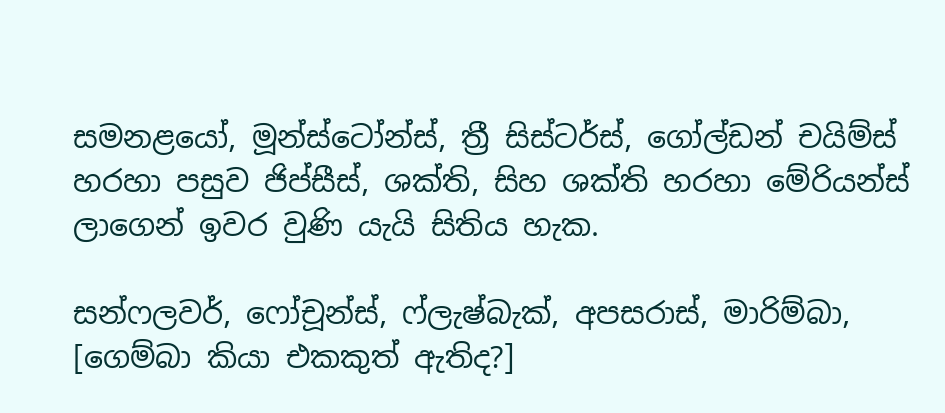සමනළයෝ, මූන්ස්ටෝන්ස්, ත්‍රී සිස්ටර්ස්, ගෝල්ඩන් චයිම්ස් හරහා පසුව ජිප්සීස්, ශක්ති, සිහ ශක්ති හරහා මේරියන්ස් ලාගෙන් ඉවර වුණි යැයි සිතිය හැක.

සන්ෆලවර්, ෆෝචූන්ස්, ෆ්ලැෂ්බැක්, අපසරාස්, මාරිම්බා, [ගෙම්බා කියා එකකුත් ඇතිද?]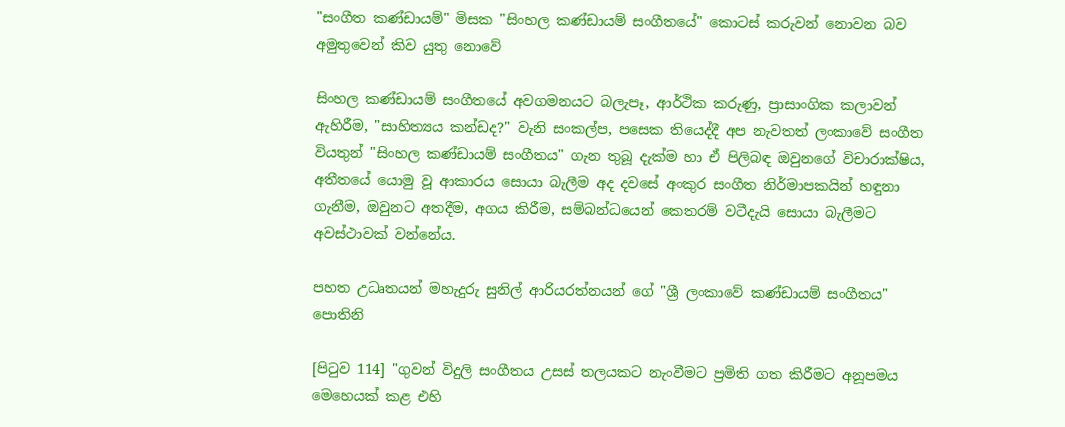"සංගීත කණ්ඩායම්" මිසක "සිංහල කණ්ඩායම් සංගීතයේ" කොටස් කරුවන් නොවන බව අමුතුවෙන් කිව යුතු නොවේ

සිංහල කණ්ඩායම් සංගීතයේ අවගමනයට බලැපෑ, ආර්ථික කරුණු, ප්‍රාසාංගික කලාවන් ඇහිරීම, "සාහිත්‍යය කන්ඩද?" වැනි සංකල්ප, පසෙක තියෙද්දී අප නැවතත් ලංකාවේ සංගීත වියතුන් "සිංහල කණ්ඩායම් සංගීතය" ගැන තුබූ දැක්ම හා ඒ පිලිබඳ ඔවුනගේ විචාරාක්ෂිය, අතීතයේ යොමු වූ ආකාරය සොයා බැලීම අද දවසේ අංකුර සංගීත නිර්මාපකයින් හඳුනා ගැනීම, ඔවුනට අතදීම, අගය කිරීම, සම්බන්ධයෙන් කෙතරම් වටීදැයි සොයා බැලීමට අවස්ථාවක් වන්නේය.

පහත උධෘතයන් මහැදුරු සුනිල් ආරියරත්නයන් ගේ "ශ්‍රී ලංකාවේ කණ්ඩායම් සංගීතය" පොතිනි

[පි‍ටුව 114] "ගුවන් විදුලි සංගීතය උසස් තලයකට නැංවීමට ප්‍රමිති ගත කිරීමට අනූපමය මෙහෙයක් කළ එහි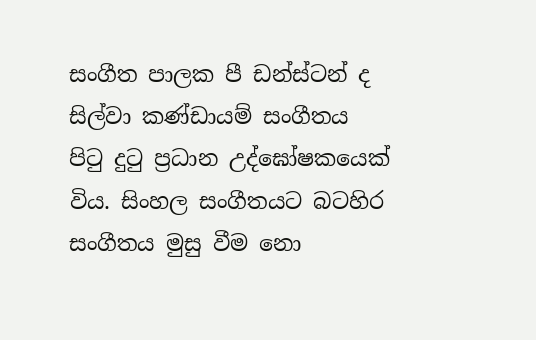සංගීත පාලක පී ඩන්ස්ටන් ද සිල්වා කණ්ඩායම් සංගීතය පි‍ටු දු‍ටු ප්‍රධාන උද්ඝෝෂකයෙක් විය. සිංහල සංගීතයට බටහිර සංගීතය මුසු වීම නො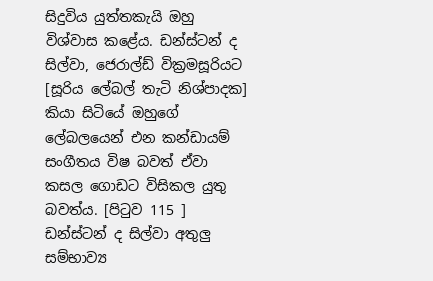සිදුවිය යුත්තකැයි ඔහු විශ්වාස කළේය. ඩන්ස්ටන් ද සිල්වා, ජෙරාල්ඩ් වික්‍රමසූරියට [සූරිය ලේබල් තැටි නිශ්පාදක] කියා සිටියේ ඔහුගේ ලේබලයෙන් එන කන්ඩායම් සංගීතය විෂ බවත් ඒවා කසල ගොඩට විසිකල යුතු බවත්ය. [පි‍ටුව 115 ] ඩන්ස්ටන් ද සිල්වා අතුලු සම්භාව්‍ය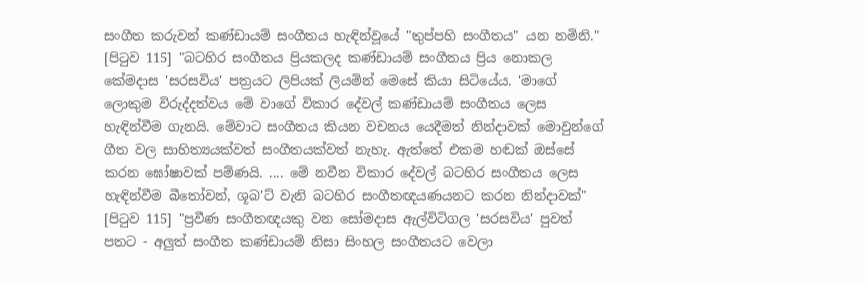සංගීත කරුවන් කණ්ඩායම් සංගීතය හැඳින්වූයේ "තුප්පහි සංගීතය" යන නමිනි."
[පි‍ටුව 115] "බටහිර සංගීතය ප්‍රියකලද කණ්ඩායම් සංගීතය ප්‍රිය නොකල කේමදාස 'සරසවිය' පත්‍රයට ලිපියක් ලියමින් මෙසේ කියා සිටියේය. 'මාගේ ලොකුම විරුද්දත්වය මේ වාගේ විකාර දේවල් කණ්ඩායම් සංගීතය ලෙස හැඳින්වීම ගැනයි. මේවාට සංගීතය කියන වචනය යෙදීමත් නින්දාවක් මොවුන්ගේ ගීත වල සාහිත්‍යයක්වත් සංගීතයක්වත් නැහැ. ඇත්තේ එකම හඬක් ඔස්සේ කරන ඝෝෂාවක් පම්ණයි. .... මේ නවීන විකාර දේවල් බටහිර සංගීතය ලෙස හැඳින්වීම බී‍තෝවන්, ශූබ'ට් වැනි බටහිර සංගීතඥයණයනට කරන නින්දාවක්"
[පි‍ටුව 115] "ප්‍රවීණ සංගීතඥයකු වන සෝමදාස ඇල්විටිගල 'සරසවිය' පුවත් පතට - අලුත් සංගීත කණ්ඩායම් නිසා සිංහල සංගීතයට වෙලා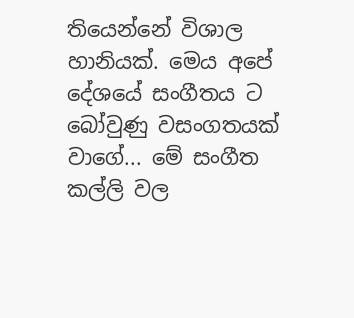තියෙන්නේ විශාල හානියක්. මෙය අපේ දේශයේ සංගීතය ට බෝවුණු වසංගතයක් වාගේ... මේ සංගීත කල්ලි වල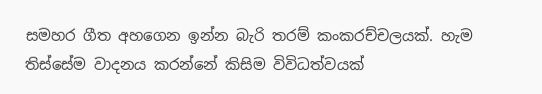සමහර ගීත අහගෙන ඉන්න බැරි තරම් කංකරච්චලයක්. හැම තිස්සේම වාදනය කරන්නේ කිසිම විවිධත්වයක්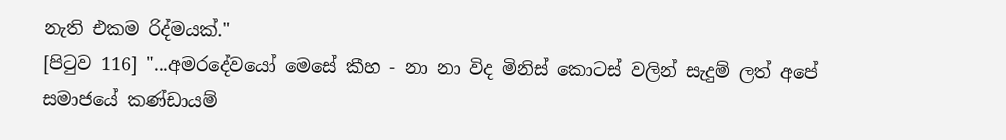නැති එකම රිද්මයක්."
[පි‍ටුව 116] "...අමරදේවයෝ මෙසේ කීහ - නා නා විද මිනිස් කොටස් වලින් සැදුම් ලත් අපේ සමාජයේ කණ්ඩායම්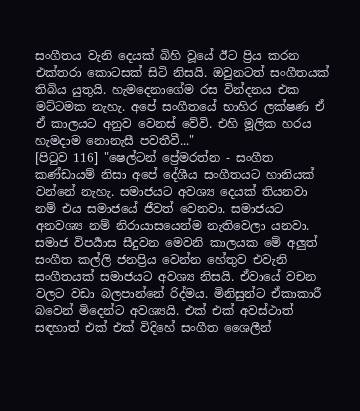සංගීතය වැනි දෙයක් බිහි වූයේ ඊට ප්‍රිය කරන එක්තරා කොටසක් සිටි නිසයි. ඔවුනටත් සංගීතයක් තිබිය යුතුයි. හැමදෙනාගේම රස වින්දනය එක මට්ටමක නැහැ. අපේ සංගීතයේ භාහිර ලක්ෂණ ඒ ඒ කාලයට අනුව වෙනස් වේවි. එහි මූලික හරය හැමදාම නොනැසී පවතීවී..."
[පි‍ටුව 116] "ෂෙල්ටන් ප්‍රේමරත්න - සංගීත කණ්ඩායම් නිසා අපේ දේශීය සංගීතයට හානියක් වන්නේ නැහැ. සමාජයට අවශ්‍ය දෙයක් තියනවා නම් එය සමාජයේ ජීවත් වෙනවා. සමාජයට අනවශ්‍ය නම් නිරායාසයෙන්ම නැතිවෙලා යනවා. සමාජ විපර්‍යාස සීදුවන මෙවනි කාලයක මේ අලුත් සංගීත කල්ලි ජනප්‍රිය වෙන්න හේතුව එවැනි සංගීතයක් සමාජයට අවශ්‍ය නිසයි. ඒවායේ වචන වලට වඩා බලපාන්නේ රිද්මය. මිනිසුන්ට ඒකාකාරී බවෙන් මිදෙන්ට අවශ්‍යයි. එක් එක් අවස්ථාත් සඳහාත් එක් එක් විදිහේ සංගීත ශෛලීන්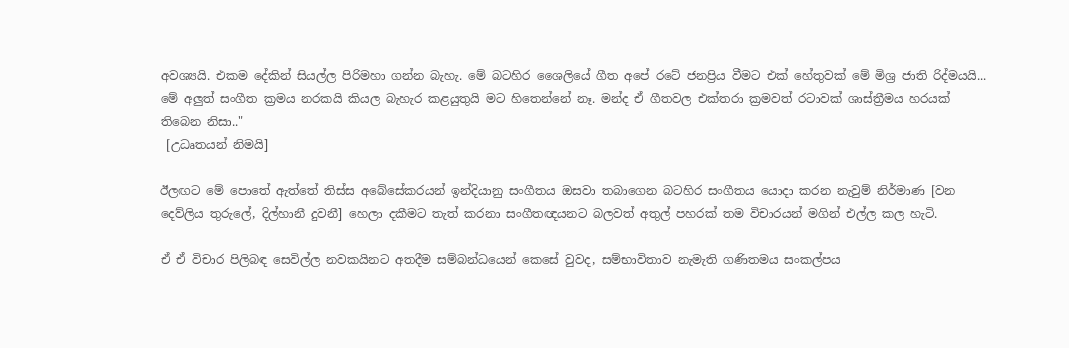අවශ්‍යයි. එකම දේකින් සියල්ල පිරිමහා ගන්න බැහැ. මේ බටහිර ශෛලියේ ගීත අපේ රටේ ජනප්‍රිය වීමට එක් හේතුවක් මේ මිශ්‍ර ජාති රිද්මයයි... මේ අලුත් සංගීත ක්‍රමය නරකයි කියල බැහැර කළයුතුයි මට හිතෙන්නේ නෑ. මන්ද ඒ ගීතවල එක්තරා ක්‍රමවත් රටාවක් ශාස්ත්‍රීමය හරයක් තිබෙන නිසා.."
 [උධෘතයන් නිමයි]

ඊලඟට මේ පොතේ ඇත්තේ තිස්ස අබේසේකරයන් ඉන්දියානු සංගීතය ඔසවා තබාගෙන බටහිර සංගීතය යොදා කරන නැවුම් නිර්මාණ [වන දෙව්ලිය තුරුලේ, දිල්හානී දුවනී] හෙලා දකීමට තැත් කරනා සංගීතඥයනට බලවත් අතුල් පහරක් තම විචාරයන් මගින් එල්ල කල හැටි.

ඒ ඒ විචාර පිලිබඳ සෙවිල්ල නවකයිනට අතදීම සම්බන්ධයෙන් කෙසේ වුවද, සම්භාවිතාව නැමැති ගණිතමය සංකල්පය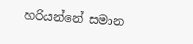හරියන්නේ සමාන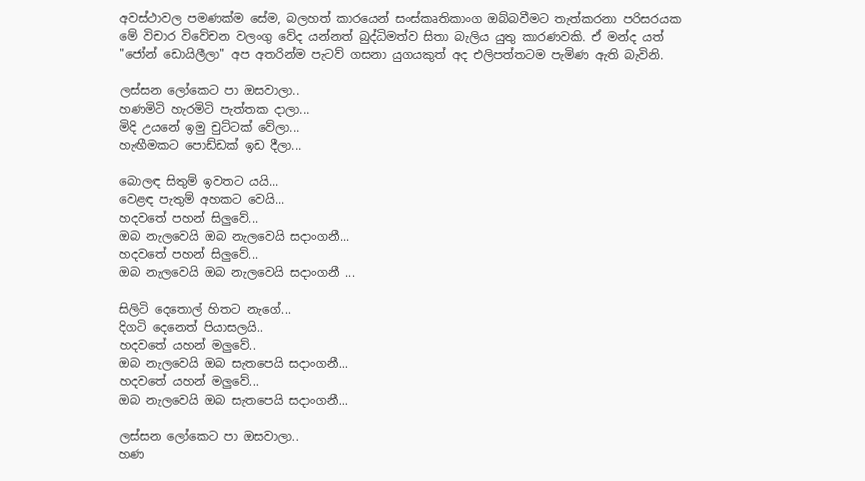අවස්ථාවල පමණක්ම සේම, බලහත් කාරයෙන් සංස්කෘතිකාංග ඔබ්බවීමට තැත්කරනා පරිසරයක මේ විචාර විවේචන වලංගු වේද යන්නත් බුද්ධිමත්ව සිතා බැලිය යුතු කාරණවකි. ඒ මන්ද යත් "ජෝන් ඩොයිලීලා" අප අතරින්ම පැටව් ගසනා යුගයකුත් අද එලිපත්තටම පැමිණ ඇති බැවිනි.

ලස්සන ලෝකෙට පා ඔසවාලා..
හණමිටි හැරමිටි පැත්තක දාලා...
මිදි උයනේ ඉමු චුට්ටක් වේලා...
හැඟීමකට පොඩ්ඩක් ඉඩ දීලා...

බොලඳ සිතුම් ඉවතට යයි...
වෙළඳ පැතුම් අහකට වෙයි...
හදවතේ පහන් සිලුවේ...
ඔබ නැලවෙයි ඔබ නැලවෙයි සදාංගනී...
හදවතේ පහන් සිලුවේ...
ඔබ නැලවෙයි ඔබ නැලවෙයි සදාංගනී ...

සිලිටි දෙතොල් හිතට නැගේ...
දිගටි දෙනෙත් පියාසලයි..
හදවතේ යහන් මලුවේ..
ඔබ නැලවෙයි ඔබ සැතපෙයි සදාංගනී...
හදවතේ යහන් මලුවේ...
ඔබ නැලවෙයි ඔබ සැතපෙයි සදාංගනී...

ලස්සන ලෝකෙට පා ඔසවාලා..
හණ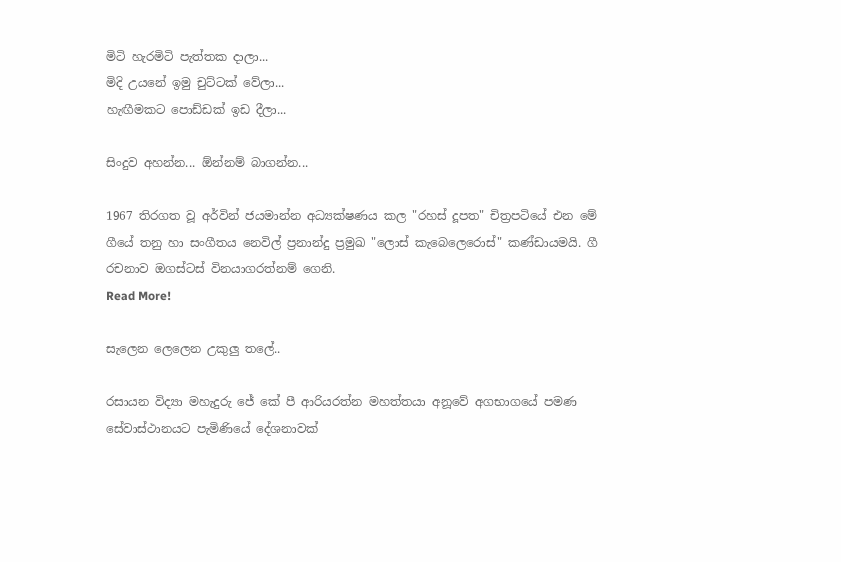මිටි හැරමිටි පැත්තක දාලා...
මිදි උයනේ ඉමු චුට්ටක් වේලා...
හැඟීමකට පොඩ්ඩක් ඉඩ දීලා...

සිංදුව අහන්න... ඕන්නම් බාගන්න...

1967 තිරගත වූ අර්වින් ජයමාන්න අධ්‍යක්ෂණය කල "රහස් දූපත" චිත්‍රපටියේ එන මේ ගීයේ තනු හා සංගීතය නෙවිල් ප්‍රනාන්දු ප්‍රමුඛ "ලොස් කැබෙලෙරොස්" කණ්ඩායමයි. ගී රචනාව ඔගස්ටස් විනයාගරත්නම් ගෙනි.
Read More!

සැලෙන ලෙලෙන උකුලු තලේ..

රසායන විද්‍යා මහැදුරු ජේ කේ පී ආරියරත්න මහත්තයා අනූවේ අගභාගයේ පමණ සේවාස්ථානයට පැමිණියේ දේශනාවක්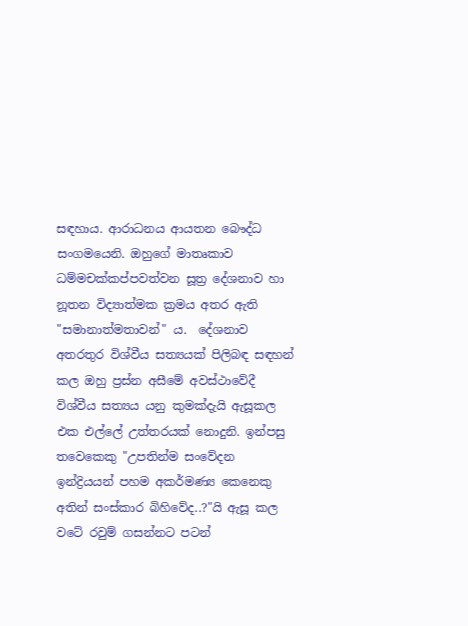සඳහාය. ආරාධනය ආයතන බෞද්ධ සංගමයෙනි. ඔහුගේ මාතෘකාව ධම්මචක්කප්පවත්වන සූත්‍ර දේශනාව හා නූතන විද්‍යාත්මක ක්‍රමය අතර ඇති "සමානාත්මතාවන්" ය.  දේශනාව අතරතුර විශ්වීය සත්‍යයක් පිලිබඳ සඳහන් කල ඔහු ප්‍රස්න අසීමේ අවස්ථාවේදී විශ්වීය සත්‍යය යනු කුමක්දැයි ඇසූකල එක එල්ලේ උත්තරයක් නොදුනි. ඉන්පසු තවෙකෙකු "උපතින්ම සංවේදන ඉන්ද්‍රියයන් පහම අකර්මණ්‍ය කෙනෙකු අතින් සංස්කාර බිහිවේද..?"යි ඇසූ කල වටේ රවුම් ගසන්නට පටන්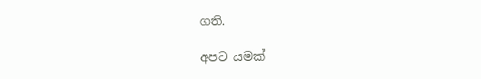ගති.

අපට යමක්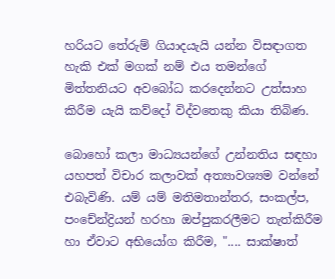හරියට තේරුම් ගියාදයැයි යන්න විසඳාගත හැකි එක් මගක් නම් එය තමන්ගේ මිත්තනියට අවබෝධ කරදෙන්නට උත්සාහ කිරීම යැයි කව්දෝ විද්වතෙකු කියා තිබිණ.

බොහෝ කලා මාධ්‍යයන්ගේ උන්නතිය සඳහා යහපත් විචාර කලාවක් අත්‍යාවශ්‍යම වන්නේ එබැවිණි. යම් යම් මතිමතාන්තර, සංකල්ප, පංචේන්ද්‍රියන් හරහා ඔප්පුකරලීමට තැත්කිරීම හා ඒවාට අභියෝග කිරීම, ".... සාක්ෂාත්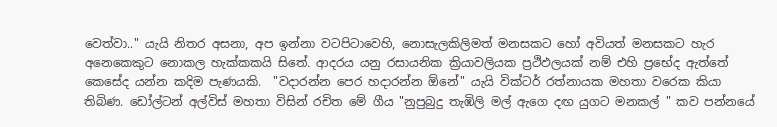වෙත්වා.." යැයි නිතර අසනා, අප ඉන්නා වටපිටාවෙහි, නොසැලකිලිමත් මනසකට හෝ අවියත් මනසකට හැර අනෙකෙකුට නොකල හැක්කකයි සිතේ. ආදරය යනු රසායනික ක්‍රියාවලියක ප්‍රථිඵලයක් නම් එහි ප්‍රභේද ඇත්තේ කෙසේද යන්න කදිම පැණයකි.  "වදාරන්න පෙර හදාරන්න ඕනේ" යැයි වික්ටර් රත්නායක මහතා වරෙක කියා තිබිණ. ඩෝල්ටන් අල්විස් මහතා විසින් රචිත මේ ගීය "නුපුබුදු තැඹිලි මල් ඇගෙ දඟ යුගට මනකල් " කව පන්නයේ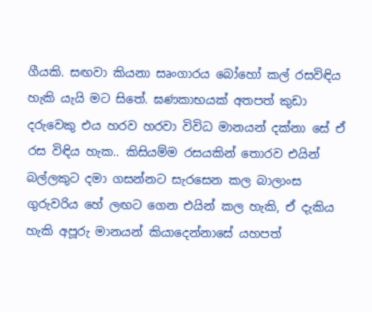ගීයකි. සඟවා කියනා සෘංගාරය බෝහෝ කල් රසවිඳිය හැකි යැයි මට සිතේ. ඝණකාභයක් අතපත් කුඩා දරුවෙකු එය හරව හරවා විවිධ මානයන් දක්නා සේ ඒ රස විඳිය හැක.. කිසියම්ම රසයකින් තොරව එයින් බල්ලකුට දමා ගසන්නට සැරසෙන කල බාලාංස ගුරුවරිය හේ ලඟට ගෙන එයින් කල හැකි, ඒ දැකිය හැකි අපූරු මානයන් කියාදෙන්නාසේ යහපත්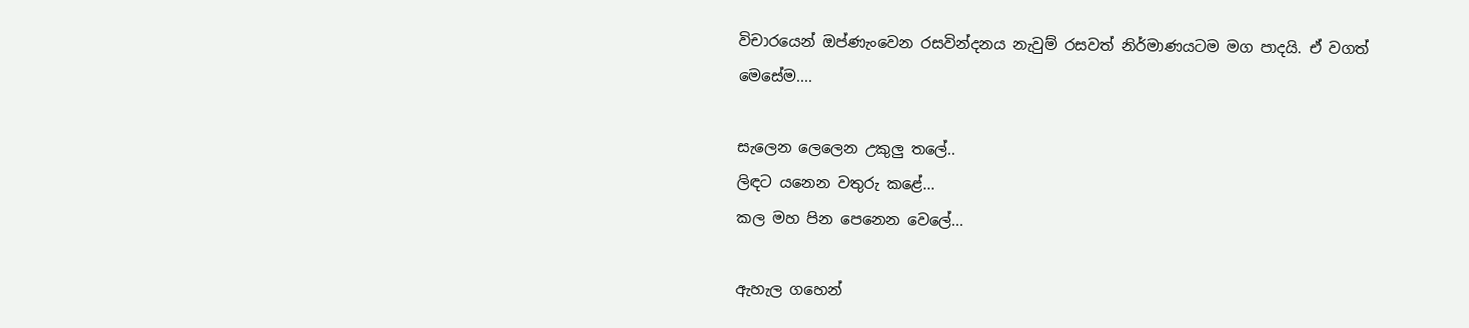විචාරයෙන් ඔප්ණැංවෙන රසවින්දනය නැවුම් රසවත් නිර්මාණයටම මග පාදයි. ඒ වගත් මෙසේම....

සැලෙන ලෙලෙන උකුලු තලේ..
ලිඳට යනෙන වතුරු කළේ...
කල මහ පින පෙනෙන වෙලේ...

ඇහැල ගහෙන්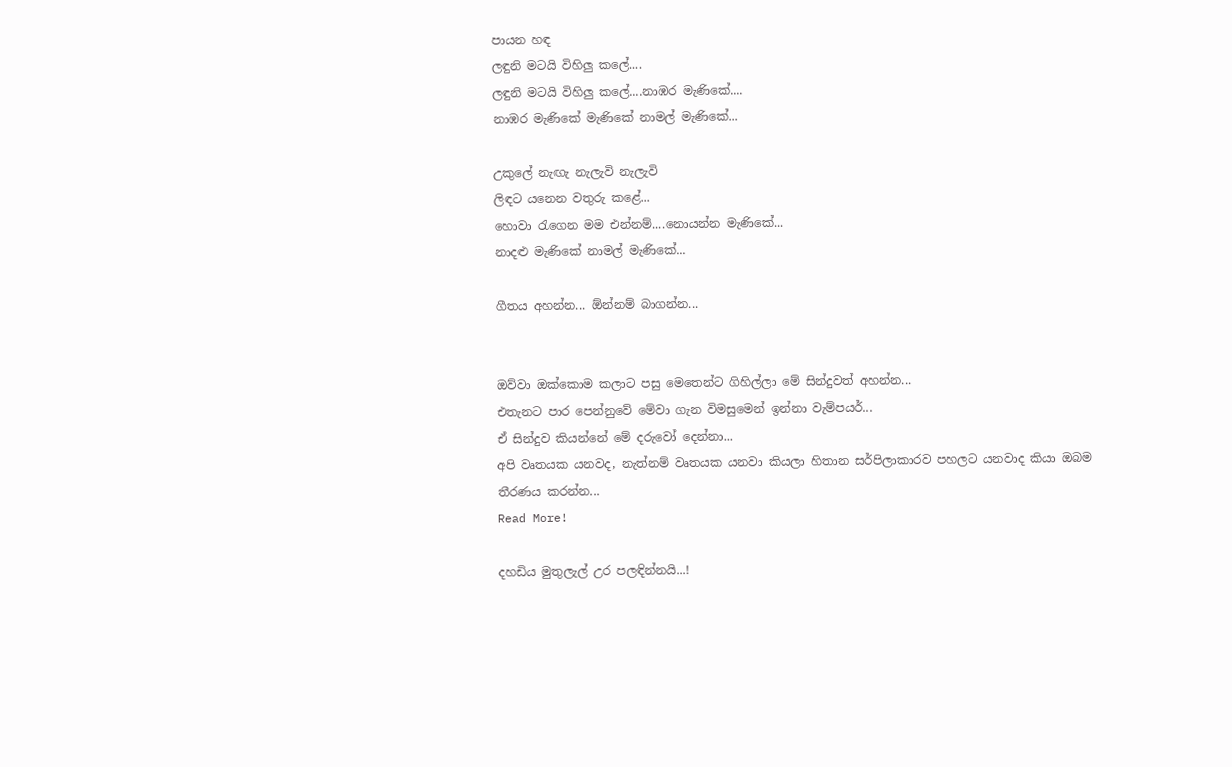පායන හඳ
ලඳුනි මටයි විහිලු කලේ....
ලඳුනි මටයි විහිලු කලේ....නාඹර මැණිකේ....
නාඹර මැණිකේ මැණිකේ නාමල් මැණිකේ...

උකුලේ නැඟැ නැලැවි නැලැවි
ලිඳට යනෙන වතුරු කළේ...
හොවා ‍රැගෙන මම එන්නම්....නොයන්න මැණිකේ...
නාදළු මැණිකේ නාමල් මැණිකේ...

ගීතය අහන්න... ඕන්නම් බාගන්න...


ඔව්වා ඔක්කොම කලාට පසු මෙතෙන්ට ගිහිල්ලා මේ සින්දුවත් අහන්න...
එතැනට පාර පෙන්නුවේ මේවා ගැන විමසුමෙන් ඉන්නා වැම්පයර්...
ඒ සින්දුව කියන්නේ මේ දරුවෝ දෙන්නා...
අපි වෘතයක යනවද, නැත්නම් වෘතයක යනවා කියලා හිතාන සර්පිලාකාරව පහලට යනවාද කියා ඔබම තීරණය කරන්න...
Read More!

දහඩිය මුතුලැල් උර පලඳින්නයි...!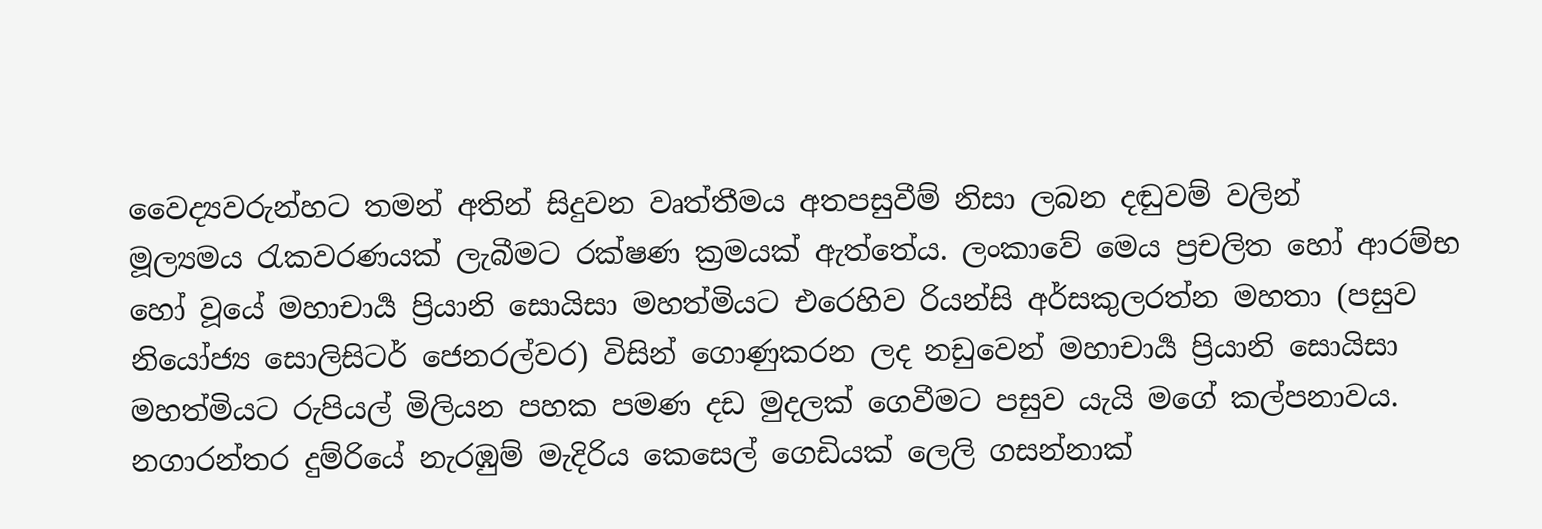වෛද්‍යවරුන්හට තමන් අතින් සිදුවන වෘත්තීමය අතපසුවීම් නිසා ලබන දඬුවම් වලින් මූල්‍යමය ‍රැකවරණයක් ලැබීමට රක්ෂණ ක්‍රමයක් ඇත්තේය. ලංකාවේ මෙය ප්‍රචලිත හෝ ආරම්භ හෝ වූයේ මහාචාර්‍ය ප්‍රියානි සොයිසා මහත්මියට එරෙහිව රියන්සි අර්සකුලරත්න මහතා (පසුව නියෝජ්‍ය සොලිසිටර් ජෙනරල්වර) විසින් ගොණුකරන ලද නඩුවෙන් මහාචාර්‍ය ප්‍රියානි සොයිසා මහත්මියට රුපියල් මිලියන පහක පමණ දඩ මුදලක් ගෙවීමට පසුව යැයි මගේ කල්පනාවය. නගාරන්තර දුම්රියේ නැරඹුම් මැදිරිය කෙසෙල් ගෙඩියක් ලෙලි ගසන්නාක්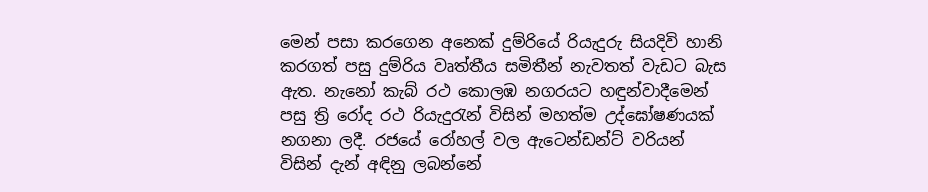මෙන් පසා කරගෙන අනෙක් දුම්රියේ රියැදුරු සියදිවි හානි කරගත් පසු දුම්රිය වෘත්තීය සමිතීන් නැවතත් වැඩට බැස ඇත. නැනෝ කැබ් රථ කොලඹ නගරයට හඳුන්වාදීමෙන් පසු ත්‍රි රෝද රථ රියැදු‍රැන් විසින් මහත්ම උද්ඝෝෂණයක් නගනා ලදී. රජයේ රෝහල් වල ඇටෙන්ඩන්ට් වරියන් විසින් දැන් අඳිනු ලබන්නේ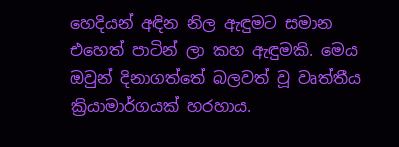හෙදියන් අඳින නිල ඇඳුමට සමාන එහෙත් පාටින් ලා කහ ඇඳුමකි. මෙය ඔවුන් දිනාගත්තේ බලවත් වූ වෘත්තීය ක්‍රියාමාර්ගයක් හරහාය.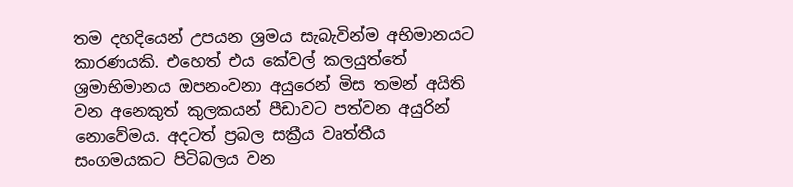තම දහදියෙන් උපයන ශ්‍රමය සැබැවින්ම අභිමානයට කාරණයකි. එහෙත් එය කේවල් කලයුත්තේ ශ්‍රමාභිමානය ඔපනංවනා අයුරෙන් මිස තමන් අයිති වන අනෙකුත් කුලකයන් පීඩාවට පත්වන අයුරින් නොවේමය. අදටත් ප්‍රබල සක්‍රීය වෘත්තීය සංගමයකට පිටිබලය වන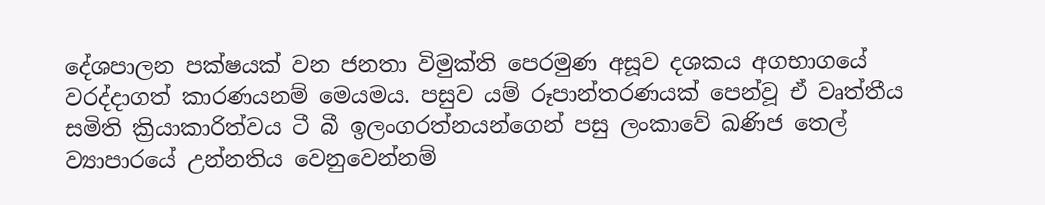දේශපාලන පක්ෂයක් වන ජනතා විමුක්ති පෙරමුණ අසූව දශකය අගභාගයේ වරද්දාගත් කාරණයනම් මෙයමය. පසුව යම් රූපාන්තරණයක් පෙන්වූ ඒ වෘත්තීය සමිති ක්‍රියාකාරිත්වය ටී බී ඉලංගරත්නයන්ගෙන් පසු ලංකාවේ ඛණිජ තෙල් ව්‍යාපාරයේ උන්නතිය වෙනුවෙන්නම්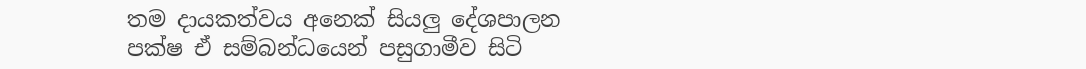තම දායකත්වය අනෙක් සියලු දේශපාලන පක්ෂ ඒ සම්බන්ධයෙන් පසුගාමීව සිටි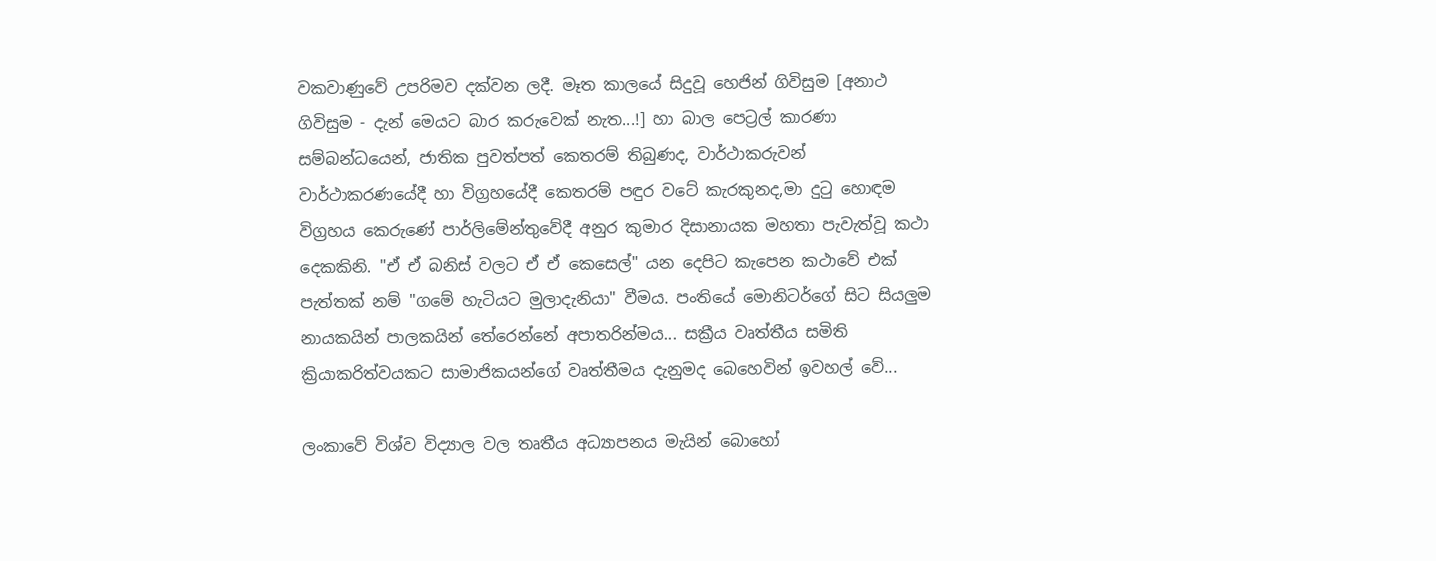වකවාණුවේ උපරිමව දක්වන ලදී. මෑත කාලයේ සිදුවූ හෙජින් ගිවිසුම [අනාථ ගිවිසුම - දැන් මෙයට බාර කරුවෙක් නැත...!] හා බාල පෙට්‍රල් කාරණා සම්බන්ධයෙන්, ජාතික පුවත්පත් කෙතරම් තිබුණද, වාර්ථාකරුවන් වාර්ථාකරණයේදී හා විග්‍රහයේදී කෙතරම් පඳුර වටේ කැරකුනද,මා දු‍ටු හොඳම විග්‍රහය කෙරුණේ පාර්ලිමේන්තුවේදී අනුර කුමාර දිසානායක මහතා පැවැත්වූ කථා දෙකකිනි. "ඒ ඒ බනිස් වලට ඒ ඒ කෙසෙල්" යන දෙපිට කැපෙන කථාවේ එක් පැත්තක් නම් "ගමේ හැටියට මුලාදැනියා" වීමය. පංතියේ මොනිටර්ගේ සිට සියලුම නායකයින් පාලකයින් තේරෙන්නේ අපාතරින්මය... සක්‍රීය වෘත්තීය සමිති ක්‍රියාකරිත්වයකට සාමාජිකයන්ගේ වෘත්තීමය දැනුමද බෙහෙවින් ඉවහල් වේ...

ලංකාවේ විශ්ව විද්‍යාල වල තෘතීය අධ්‍යාපනය මැයින් බොහෝ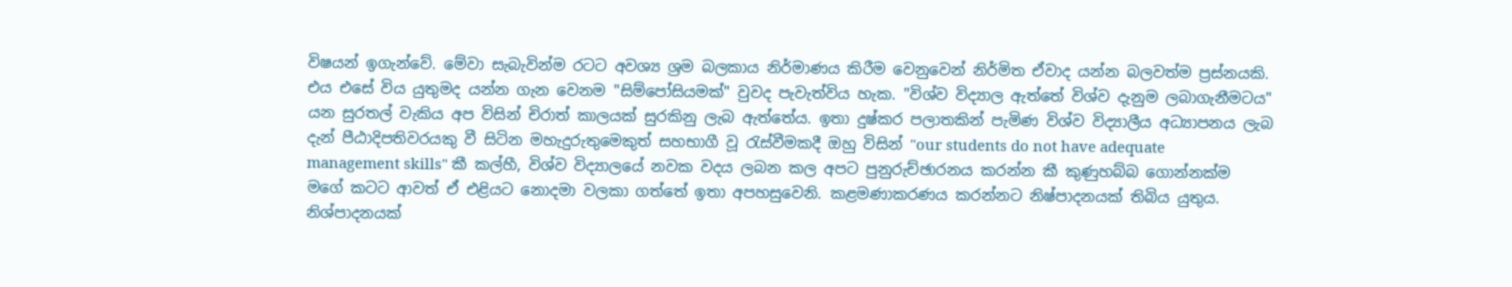විෂයන් ඉගැන්වේ. මේවා සැබැවින්ම රටට අවශ්‍ය ශ්‍රම බලකාය නිර්මාණය කිරීම වෙනුවෙන් නිර්මිත ඒවාද යන්න බලවත්ම ප්‍රස්නයකි. එය එසේ විය යුතුමද යන්න ගැන වෙනම "සිම්පෝසියමක්" වුවද පැවැත්විය හැක. "විශ්ව විද්‍යාල ඇත්තේ විශ්ව දැනුම ලබාගැනීමටය" යන සුරතල් වැකිය අප විසින් චිරාත් කාලයක් සුරකිනු ලැබ ඇත්තේය. ඉතා දුෂ්කර පලාතකින් පැමිණ විශ්ව විද්‍යාලීය අධ්‍යාපනය ලැබ දැන් පීඨාදිපතිවරයකු වී සිටින මහැදුරුතුමෙකුත් සහභාගී වූ ‍රැස්වීමකදී ඔහු විසින් "our students do not have adequate management skills" කී කල්හී, විශ්ව විද්‍යාලයේ නවක වදය ලබන කල අපට පුනුරුච්ඡාරනය කරන්න කී කුණුහබ්බ ගොන්නක්ම මගේ කටට ආවත් ඒ එළියට නොදමා වලකා ගත්තේ ඉතා අපහසුවෙනි. කළමණාකරණය කරන්නට නිෂ්පාදනයක් තිබිය යුතුය. නිශ්පාදනයක්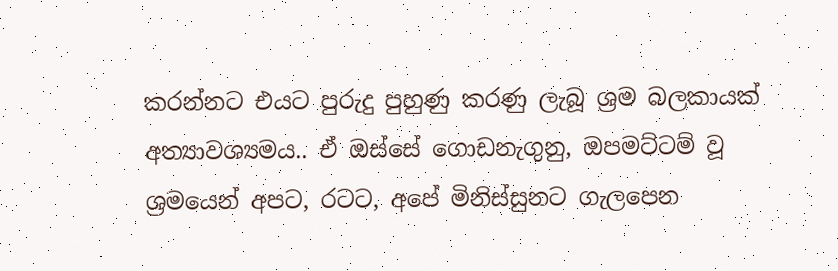කරන්නට එයට පුරුදු පුහුණු කරණු ලැබූ ශ්‍රම බලකායක් අත්‍යාවශ්‍යමය.. ඒ ඔස්සේ ගොඩනැගුනු, ඔපමට්ටම් වූ ශ්‍රමයෙන් අපට, රටට, අපේ මිනිස්සුනට ගැලපෙන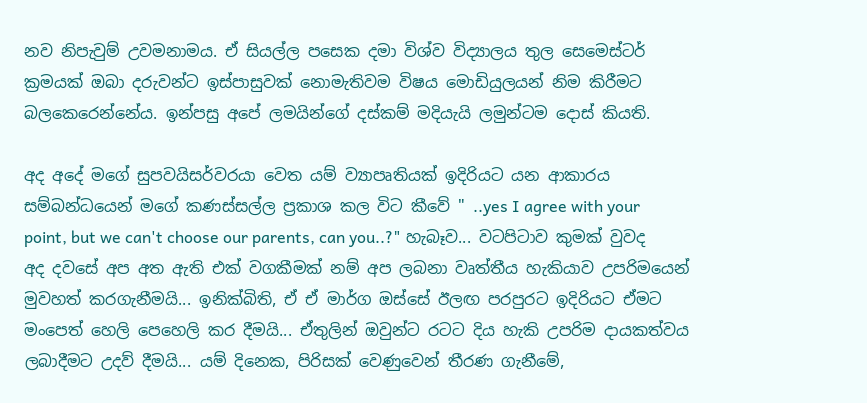නව නිපැවුම් උවමනාමය. ඒ සියල්ල පසෙක දමා විශ්ව විද්‍යාලය තුල සෙමෙස්ටර් ක්‍රමයක් ඔබා දරුවන්ට ඉස්පාසුවක් නොමැතිවම විෂය මොඩියුලයන් නිම කිරීමට බලකෙරෙන්නේය. ඉන්පසු අපේ ලමයින්ගේ දස්කම් මදියැයි ලමුන්ටම දොස් කියති.

අද අදේ මගේ සුපවයිසර්වරයා වෙත යම් ව්‍යාපෘතියක් ඉදිරියට යන ආකාරය සම්බන්ධයෙන් මගේ කණස්සල්ල ප්‍රකාශ කල විට කීවේ " ..yes I agree with your point, but we can't choose our parents, can you..?" හැබෑව... වටපිටාව කුමක් වුවද අද දවසේ අප අත ඇති එක් වගකීමක් නම් අප ලබනා වෘත්තීය හැකියාව උපරිමයෙන් මුවහත් කරගැනීමයි... ඉනික්බිති, ඒ ඒ මාර්ග ඔස්සේ ඊලඟ පරපුරට ඉදිරියට ඒමට මංපෙත් හෙලි පෙහෙලි කර දීමයි... ඒතුලින් ඔවුන්ට රටට දිය හැකි උපරිම දායකත්වය ලබාදීමට උදව් දීමයි... යම් දිනෙක, පිරිසක් වෙණුවෙන් තීරණ ගැනීමේ,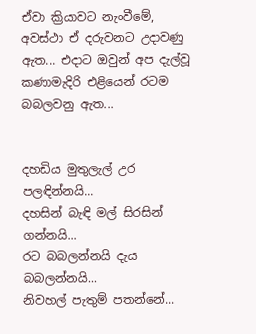ඒවා ක්‍රියාවට නැංවීමේ, අවස්ථා ඒ දරුවනට උදාවණු ඇත... එදාට ඔවුන් අප දැල්වූ කණාමැදිරි එළියෙන් රටම බබලවනු ඇත...


දහඩිය මුතුලැල් උර පලඳින්නයි...
දහසින් බැඳි මල් සිරසින් ගන්නයි...
රට බබලන්නයි දැය බබලන්නයි...
නිවහල් පැතුම් පතන්නේ...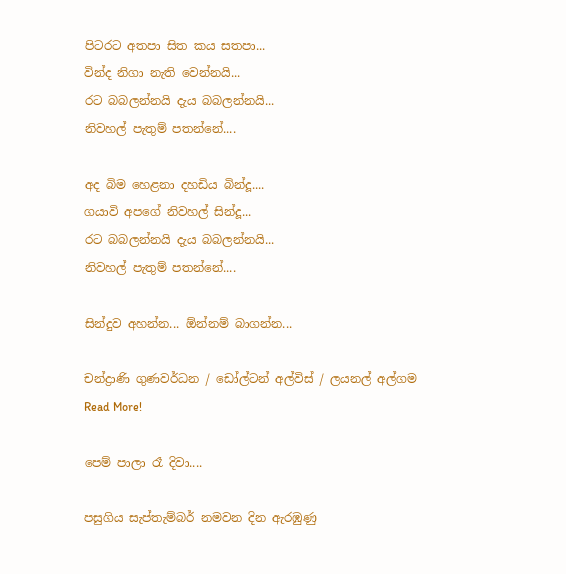පිටරට අතපා සිත කය සතපා...
වින්ද නිගා නැති වෙන්නයි...
රට බබලන්නයි දැය බබලන්නයි...
නිවහල් පැතුම් පතන්නේ....

අද බිම හෙළනා දහඩිය බින්දූ....
ගයාවි අපගේ නිවහල් සින්දූ...
රට බබලන්නයි දැය බබලන්නයි...
නිවහල් පැතුම් පතන්නේ....

සින්දුව අහන්න... ඕන්නම් බාගන්න...

චන්ද්‍රාණි ගුණවර්ධන / ඩෝල්ටන් අල්විස් / ලයනල් අල්ගම
Read More!

පෙම් පාලා රෑ දිවා....

පසුගිය සැප්තැම්බර් නමවන දින ඇරඹුණු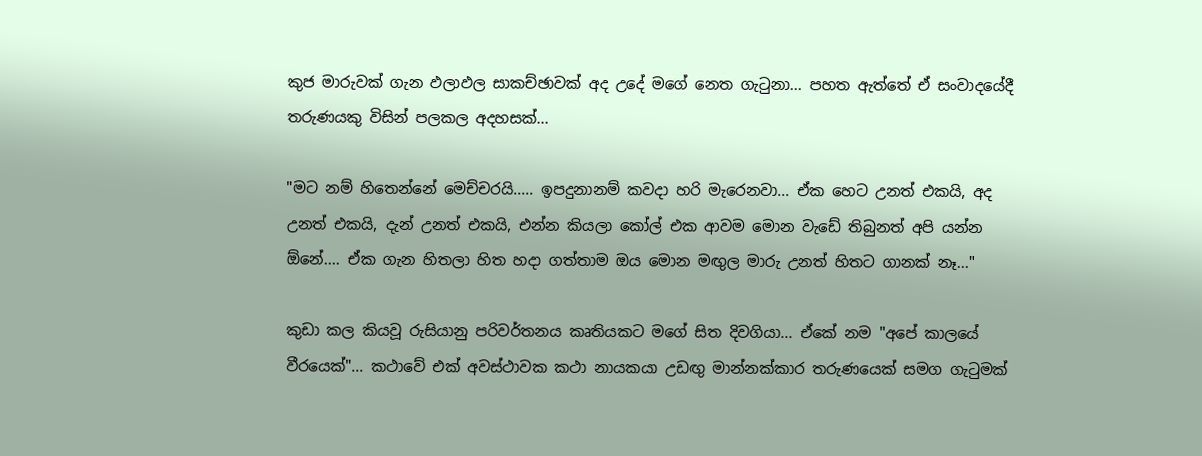කුජ මාරුවක් ගැන ඵලාඵල සාකච්ඡාවක් අද උදේ මගේ නෙත ගැටුනා... පහත ඇත්තේ ඒ සංවාදයේදී තරුණයකු විසින් පලකල අදහසක්...

"මට නම් හිතෙන්නේ මෙච්චරයි..... ඉපදුනානම් කවදා හරි මැරෙනවා... ඒක හෙට උනත් එකයි, අද උනත් එකයි, දැන් උනත් එකයි, එන්න කියලා කෝල් එක ආවම මොන වැඩේ තිබුනත් අපි යන්න ඕනේ.... ඒක ගැන හිතලා හිත හදා ගත්තාම ඔය මොන මඟුල මාරු උනත් හිතට ගානක් නෑ..."

කුඩා කල කියවූ රුසියානු පරිවර්තනය කෘතියකට මගේ සිත දිවගියා... ඒකේ නම "අපේ කාලයේ වීරයෙක්"... කථාවේ එක් අවස්ථාවක කථා නායකයා උඩඟු මාන්නක්කාර තරුණයෙක් සමග ගැටුමක්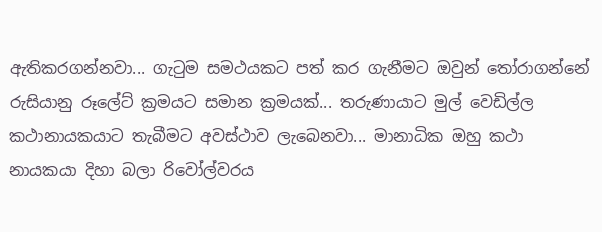ඇතිකරගන්නවා... ගැටුම සමථයකට පත් කර ගැනීමට ඔවුන් තෝරාගන්නේ රුසියානු රූලේට් ක්‍රමයට සමාන ක්‍රමයක්... තරුණායාට මුල් වෙඩිල්ල කථානායකයාට තැබීමට අවස්ථාව ලැබෙනවා... මානාධික ඔහු කථා නායකයා දිහා බලා රිවෝල්වරය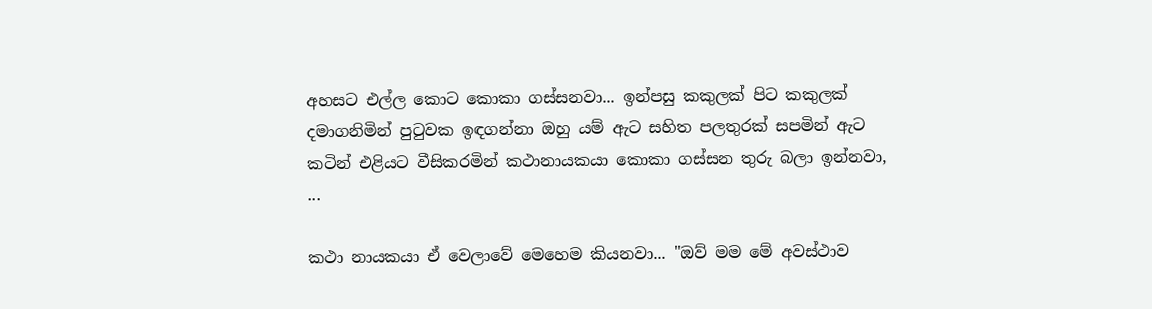අහසට එල්ල කොට කොකා ගස්සනවා... ඉන්පසු කකුලක් පිට කකුලක් දමාගනිමින් පුටුවක ඉඳගන්නා ඔහු යම් ඇට සහිත පලතුරක් සපමින් ඇට කටින් එළියට වීසිකරමින් කථානායකයා කොකා ගස්සන තුරු බලා ඉන්නවා, ...

කථා නායකයා ඒ වෙලාවේ මෙහෙම කියනවා... "ඔව් මම මේ අවස්ථාව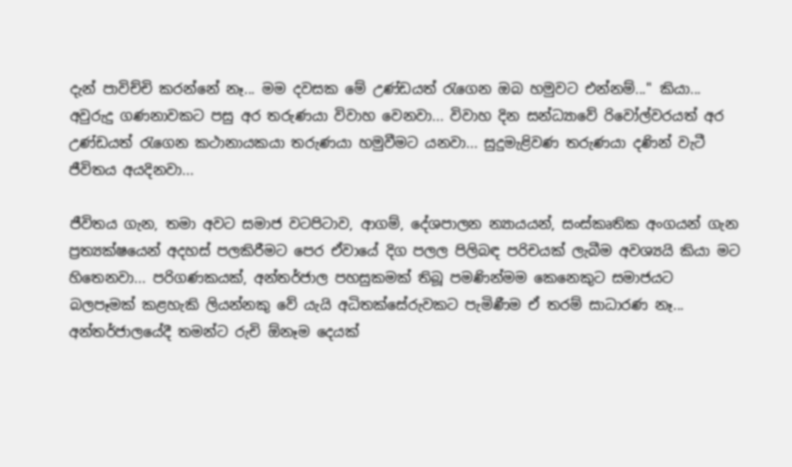දැන් පාවිච්චි කරන්නේ නෑ... මම දවසක මේ උණ්ඩයත් රැගෙන ඔබ හමුවට එන්නම්..." කියා... අවුරුදු ගණනාවකට පසු අර තරුණයා විවාහ වෙනවා... විවාහ දින සන්ධ්‍යාවේ රිවෝල්වරයත් අර උණ්ඩයත් රැගෙන කථානායකයා තරුණයා හමුවීමට යනවා... සුදුමැළිවණ තරුණයා දණින් වැටී ජීවිතය අයදිනවා...

ජීවිතය ගැන, තමා අවට සමාජ වටපිටාව, ආගම්, දේශපාලන න්‍යායයන්, සංස්කෘතික අංගයන් ගැන ප්‍රත්‍යක්ෂයෙන් අදහස් පලකිරීමට පෙර ඒවායේ දිග පලල පිලිබඳ පරිචයක් ලැබීම අවශ්‍යයි කියා මට හිතෙනවා... පරිගණකයක්, අන්තර්ජාල පහසුකමක් තිබූ පමණින්මම කෙනෙකුට සමාජයට බලපෑමක් කළහැකි ලියන්නකු වේ යැයි අධිතක්සේරුවකට පැමිණීම ඒ තරම් සාධාරණ නෑ... අන්තර්ජාලයේදී තමන්ට රුචි ඕනෑම දෙයක්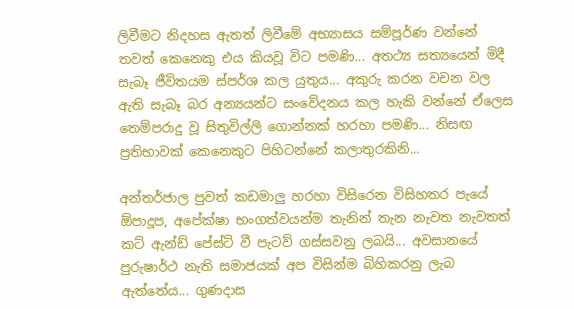ලිවීමට නිදහස ඇතත් ලිවීමේ අභ්‍යාසය සම්පූර්ණ වන්නේ තවත් කෙනෙකු එය කියවූ විට පමණි... අතථ්‍ය සත්‍යයෙන් මිදී සැබෑ ජීවිතයම ස්පර්ශ කල යුතුය... අකුරු කරන වචන වල ඇති සැබෑ බර අන්‍යයන්ට සංවේදනය කල හැකි වන්නේ ඒලෙස තෙම්පරාදු වූ සිතුවිල්ලි ගොන්නක් හරහා පමණි... නිසඟ ප්‍රතිභාවක් කෙනෙකුට පිහිටන්නේ කලාතුරකිනි...

අන්තර්ජාල පුවත් කඩමාලු හරහා විසිරෙන විසිහතර පැයේ ඕපාදූප, අපේක්ෂා භංගත්වයන්ම තැනින් තැන නැවත නැවතත් කට් ඇන්ඩ් පේස්ට් වී පැටව් ගස්සවනු ලබයි... අවසානයේ පුරුෂාර්ථ නැති සමාජයක් අප විසින්ම බිහිකරනු ලැබ ඇත්තේය... ගුණදාස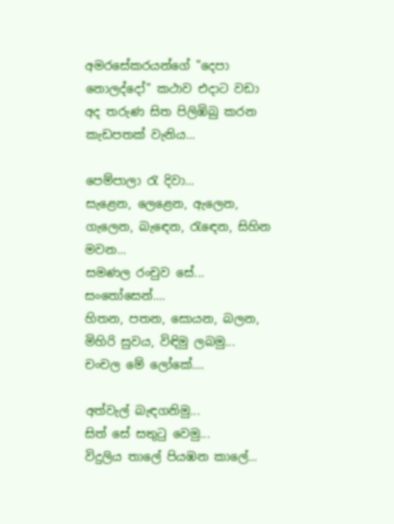අමරසේකරයන්ගේ "දෙපා නොලද්දෝ" කථාව එදාට වඩා අද තරුණ සිත පිලිඹිබු කරන කැඩපතක් වැනිය...

පෙම්පාලා ‍රැ දිවා...
සැළෙන, ලෙළෙන, ඇලෙන, ගැලෙන, බැ‍ඳෙන, රැ‍ඳෙන, සිහින මවන...
සමණල රංචුව සේ...
සං‍තෝසෙන්....
හිතන, පතන, සොයන, බලන, මිහිරි සුවය, විඳිමු ලබමු...
චංචල මේ ලෝකේ....

අත්වැල් බැඳගනිමු...
සිත් සේ සතු‍ටු වෙමු...
විදුලිය තාලේ පියඹන කාලේ...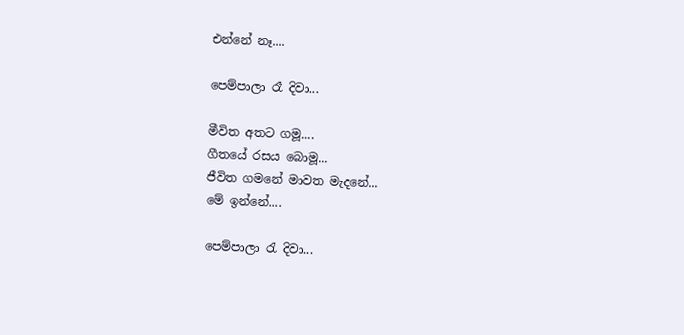එන්නේ නෑ....

පෙම්පාලා රෑ දිවා...

මීවිත අතට ගමූ....
ගීතයේ රසය බොමූ...
ජීවිත ගමනේ මාවත මැදනේ...
මේ ඉන්නේ....

පෙම්පාලා ‍රැ දිවා...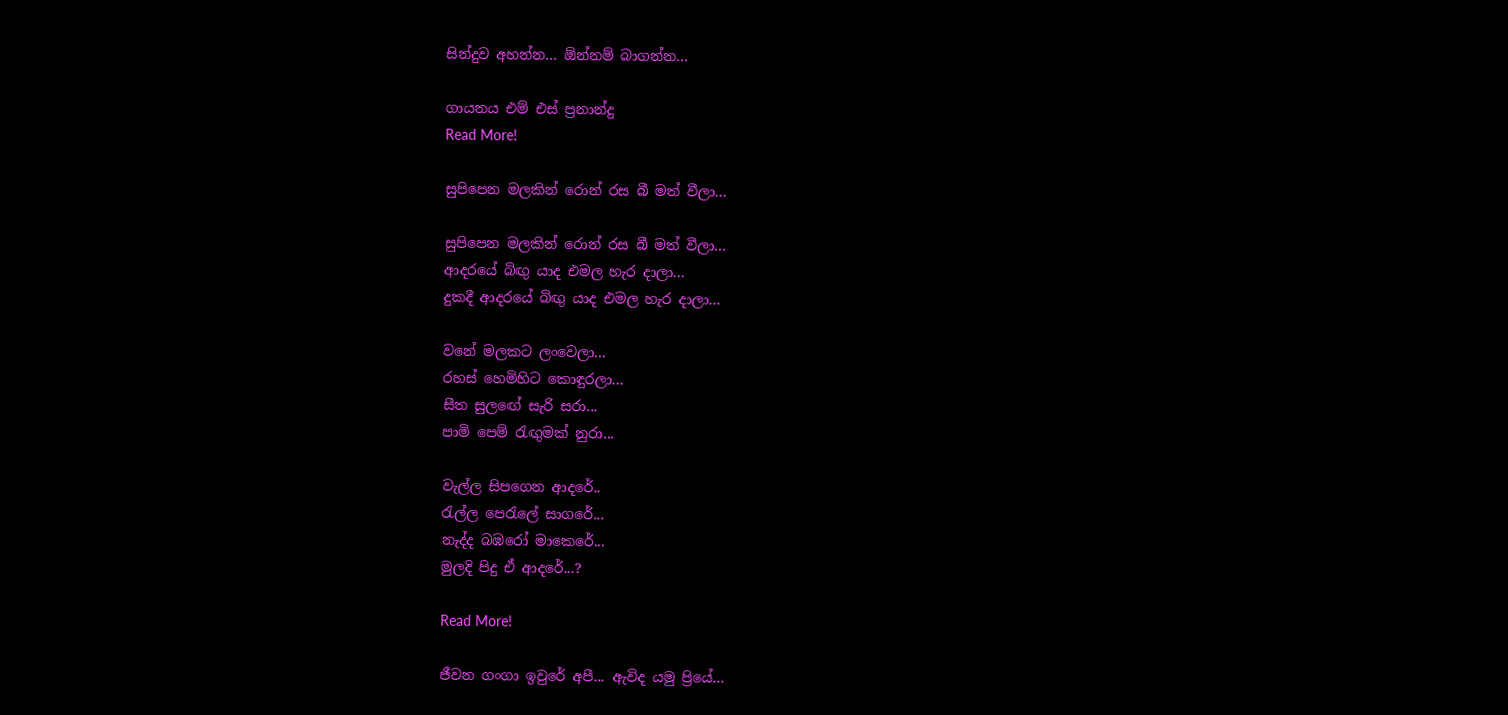සින්දුව අහන්න... ඕන්නම් බාගන්න...

ගායනය එම් එස් ප්‍රනාන්දු
Read More!

සුපිපෙන මලකින් රොන් රස බී මත් වීලා...

සුපිපෙන මලකින් රොන් රස බී මත් වීලා...
ආදරයේ බිඟු යාද එමල හැර දාලා...
දුකදී ආදරයේ බිඟු යාද එමල හැර දාලා...

වනේ මලකට ලංවෙලා...
රහස් හෙමිහිට කොඳුරලා...
සීත සුලඟේ සැරි සරා...
පාමි පෙම් රැඟුමක් නුරා...

වැල්ල සිපගෙන ආදරේ..
රැල්ල පෙරැලේ සාගරේ...
නැද්ද බඹරෝ මාකෙරේ...
මුලදි පිදු ඒ ආදරේ...?

Read More!

ජීවන ගංගා ඉවුරේ අපී... ඇවිද යමු ප්‍රියේ...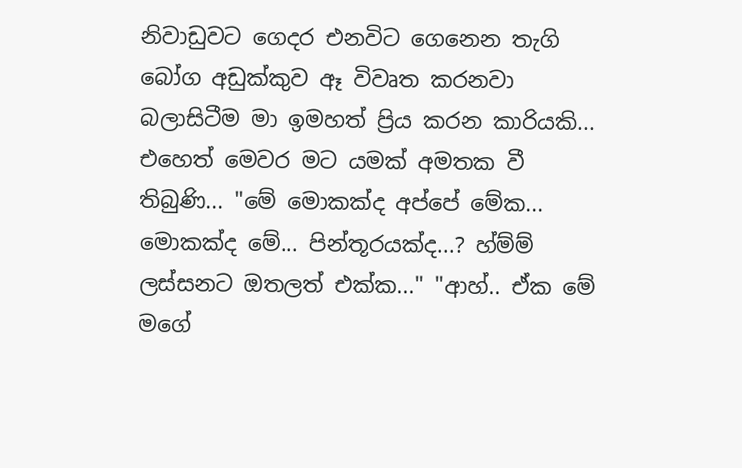නිවාඩුවට ගෙදර එනවිට ගෙනෙන තැගි බෝග අඩුක්කුව ඈ විවෘත කරනවා බලාසිටීම මා ඉමහත් ප්‍රිය කරන කාරියකි... එහෙත් මෙවර මට යමක් අමතක වී තිබුණි... "මේ මොකක්ද අප්පේ මේක... මොකක්ද මේ... පින්තූරයක්ද...? හ්ම්ම් ලස්සනට ඔතලත් එක්ක..." "ආහ්.. ඒක මේ මගේ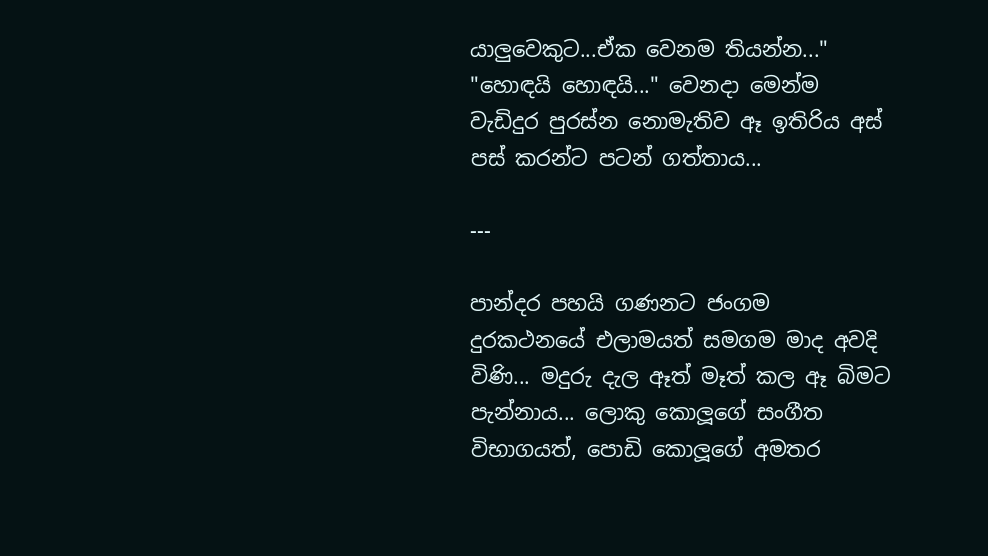යාලුවෙකුට...ඒක වෙනම තියන්න..." "හොඳයි හොඳයි..." වෙනදා මෙන්ම වැඩිදුර පුරස්න නොමැතිව ඈ ඉතිරිය අස් පස් කරන්ට පටන් ගත්තාය...

---

පාන්දර පහයි ගණනට ජංගම දුරකථනයේ එලාමයත් සමගම මාද අවදි විණි... මදුරු දැල ඈත් මෑත් කල ඈ බිමට පැන්නාය... ලොකු කොලූගේ සංගීත විභාගයත්, පොඩි කොලූගේ අමතර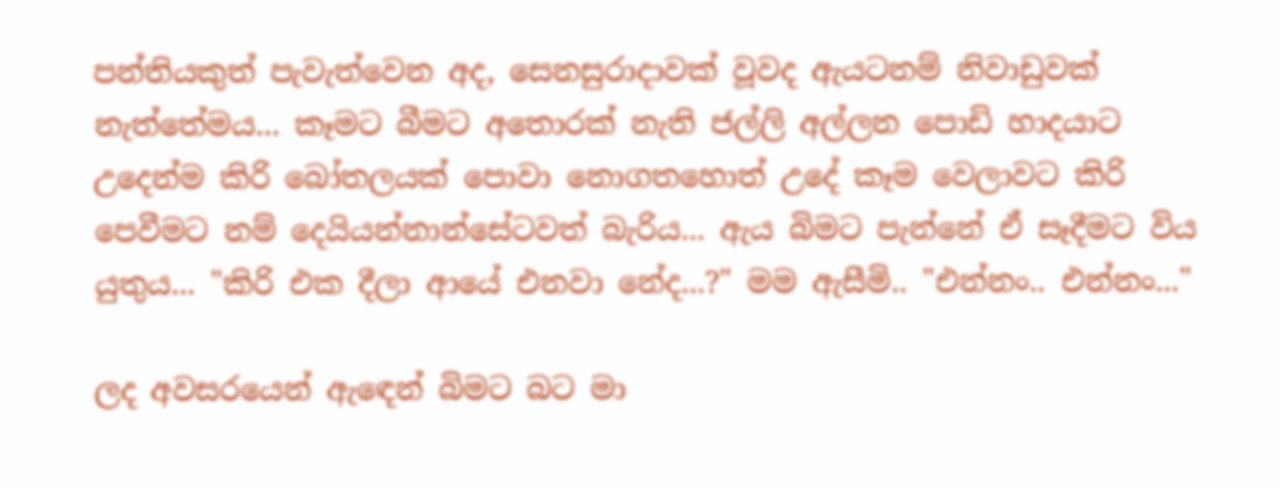පන්තියකුත් පැවැත්වෙන අද, සෙනසුරාදාවක් වූවද ඇයටනම් නිවාඩුවක් නැත්තේමය... කෑමට බීමට අතොරක් නැති ජල්ලි අල්ලන පොඩි හාදයාට උදෙන්ම කිරි බෝතලයක් පොවා නොගතහොත් උදේ කෑම වෙලාවට කිරි පෙවීමට නම් දෙයියන්නාන්සේටවත් බැරිය... ඇය බිමට පැන්නේ ඒ සෑදීමට විය යුතුය... "කිරි එක දීලා ආයේ එනවා නේද...?" මම ඇසීමි.. "එන්නං.. එන්නං..."

ලද අවසරයෙන් ඇ‍ඳෙන් බිමට බට මා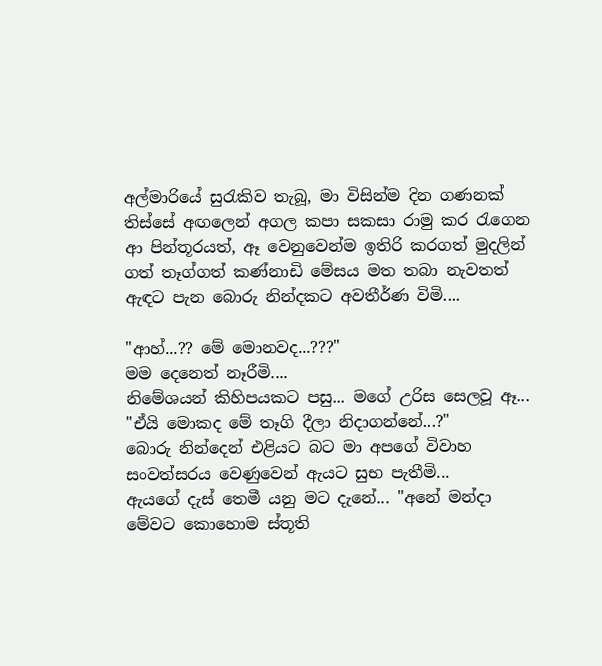අල්මාරියේ සු‍රැකිව තැබූ, මා විසින්ම දින ගණනක් තිස්සේ අඟලෙන් අගල කපා සකසා රාමු කර රැගෙන ආ පින්තූරයත්, ඈ වෙනුවෙන්ම ඉතිරි කරගත් මුදලින් ගත් තෑග්ගත් කණ්නාඩි මේසය මත තබා නැවතත් ඇඳට පැන බොරු නින්දකට අවතීර්ණ විමි....

"ආහ්...?? මේ මොනවද...???"
මම දෙනෙත් නෑරීමි....
නිමේශයන් කිහිපයකට පසු... මගේ උරිස සෙලවූ ඈ... "ඒයි මොකද මේ තෑගි දීලා නිදාගන්නේ...?"
බොරු නින්දෙන් එළියට බට මා අපගේ විවාහ සංවත්සරය වෙණුවෙන් ඇයට සුභ පැතීමි...
ඇයගේ දැස් තෙමී යනු මට දැනේ... "අනේ මන්දා මේවට කොහොම ස්තූති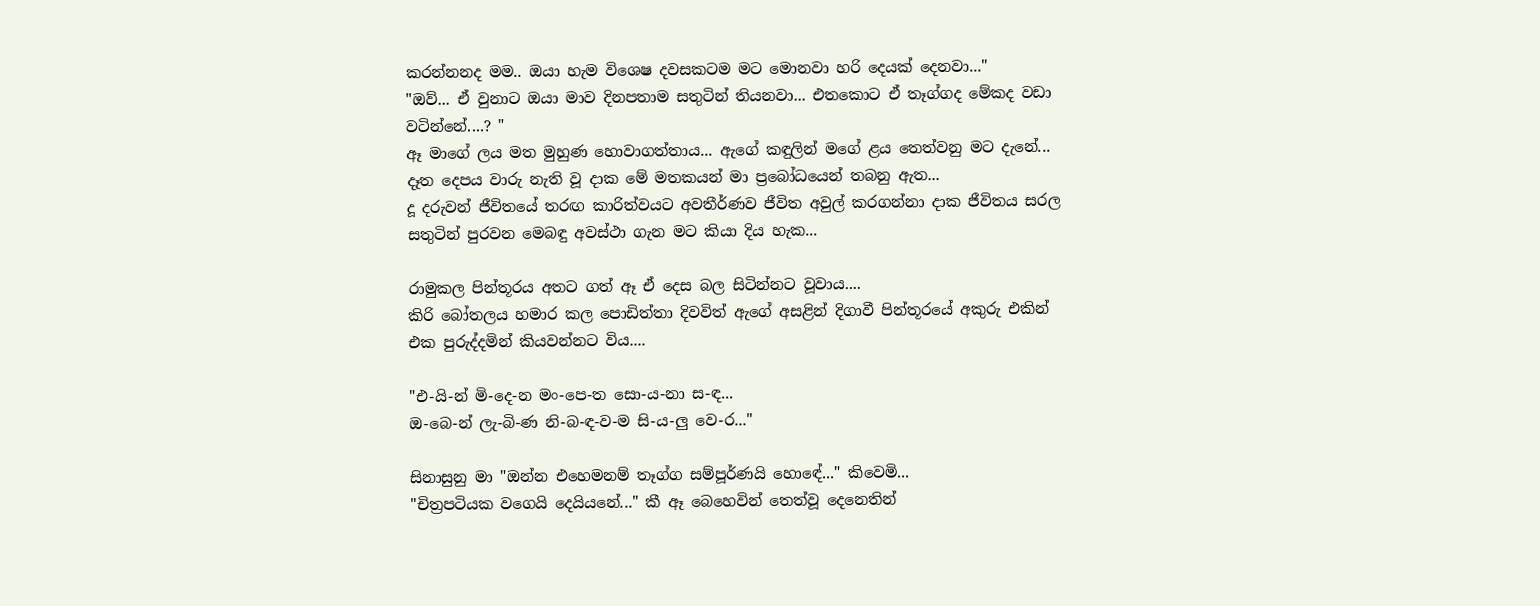කරන්නනද මම.. ඔයා හැම විශෙෂ දවසකටම මට මොනවා හරි දෙයක් දෙනවා..."
"ඔව්... ඒ වුනාට ඔයා මාව දිනපතාම සතුටින් තියනවා... එතකොට ඒ තෑග්ගද මේකද වඩා වටින්නේ....? "
ඈ මාගේ ලය මත මුහුණ හොවාගත්තාය... ඇගේ කඳුලින් මගේ ළය තෙත්වනු මට දැනේ...
දෑත දෙපය වාරු නැති වූ දාක මේ මතකයන් මා ප්‍රබෝධයෙන් තබනු ඇත...
දූ දරුවන් ජීවිතයේ තරඟ කාරිත්වයට අවතීර්ණව ජීවිත අවුල් කරගන්නා දාක ජීවිතය සරල සතුටින් පුරවන මෙබඳු අවස්ථා ගැන මට කියා දිය හැක...

රාමුකල පින්තූරය අතට ගත් ඈ ඒ දෙස බල සිටින්නට වූවාය....
කිරි බෝතලය හමාර කල පොඩිත්තා දිවවිත් ඇගේ අසළින් දිගාවී පින්තූරයේ අකුරු එකින් එක පුරුද්දමින් කියවන්නට විය....

"එ-යි-න් මි-දෙ-න මං-පෙ-ත සො-ය-නා ස-ඳ...
ඔ-බෙ-න් ලැ-බි-ණ නි-බ-ඳ-ව-ම සි-ය-ලු වෙ-ර..."

සිනාසුනු මා "ඔන්න එහෙමනම් තෑග්ග සම්පූර්ණයි හොඳේ..." කිවෙමි...
"චිත්‍රපටියක වගෙයි දෙයියනේ..." කී ඈ බෙහෙවින් තෙත්වූ දෙනෙතින්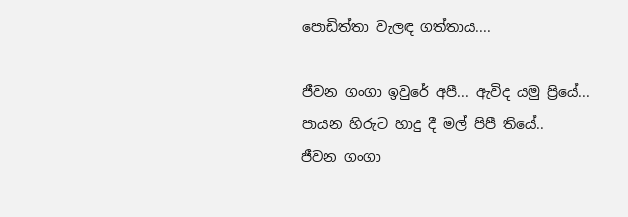පොඩිත්තා වැලඳ ගත්තාය....

ජීවන ගංගා ඉවුරේ අපී... ඇවිද යමු ප්‍රියේ...
පායන හිරුට හාදු දී මල් පිපී තියේ..
ජීවන ගංගා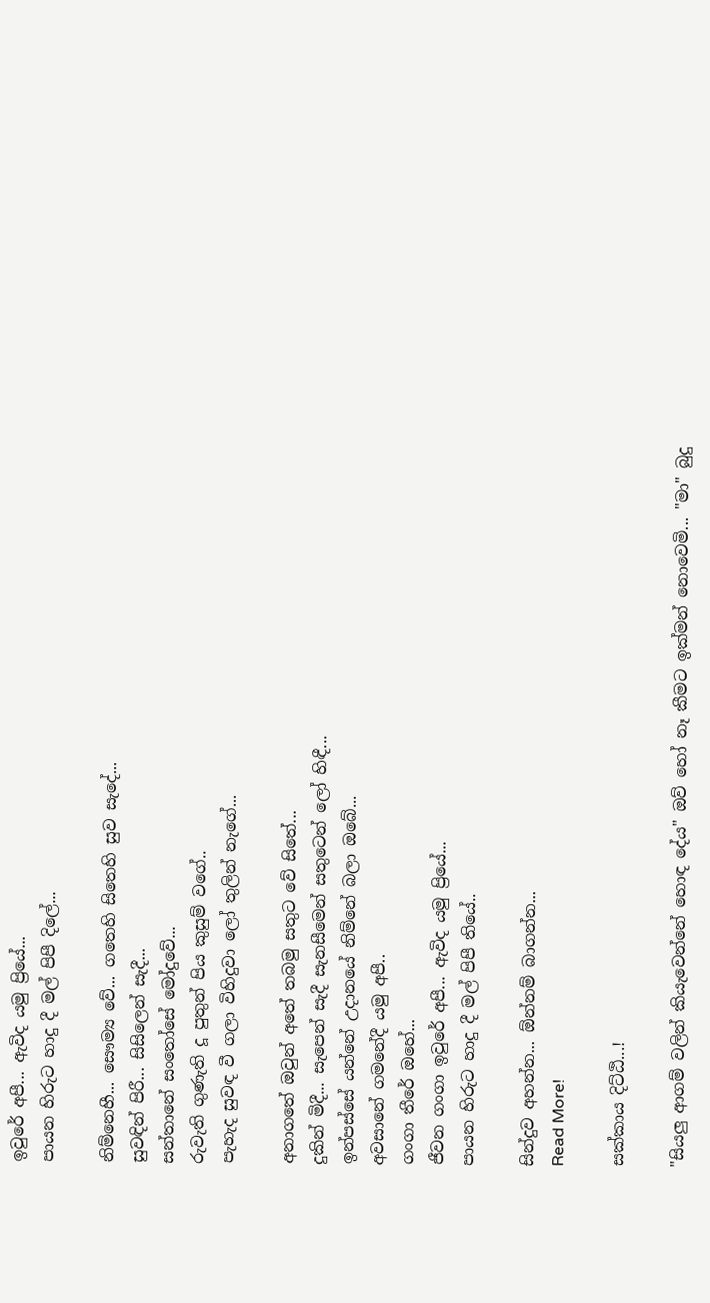ඉවුරේ අපී... ඇවිද යමු ප්‍රියේ...
පායන හිරුට හාදු දී මල් පිපී දිලේ...

නිම්නෙහී... සෞම්‍ය වේ... ගතෙහි සිතෙහි සුව සැදේ...
සුවඳින් පිරී... සිසිලෙන් සැදී...
සන්තානේ සං‍තෝසේ මෝදුවේ...
රුවැති ගුණැති දූ පුතුන් පිය කුසුම් වගේ..
පැහැද සුවඳ වී ගලා විහිදුවා ලෝ තුලින් නැගේ...

අනාගතේ ඔවුන් අතේ තබමු සතුට වේ සිතේ...
දුකින් මිදී... සැපෙන් සැදී සැනසීමෙන් සතුටෙන් ලෝ හිඳී...
ඉන්පස්සේ යන්නේ උදානයේ නිම්නේ බලා ඔබේ...
අවසානේ ගමනේදී යමු අපී..
ගංගා තීරේ ඔහේ...
ජීවන ගංගා ඉවුරේ අපී... ඇවිද යමු ප්‍රියේ...
පායන හිරුට හාදු දී මල් පිපී තියේ..

සින්දුව අහන්න... ඕන්නම් බාගන්න...
Read More!

සක්කාය දිට්ඨි...!

"සියලු ආගම් වලින් කියැවෙන්නේ හොඳ දේය" ඔව් හෝ නෑ කීමට ඉක්මන් නොවෙමි... "මා" බුදු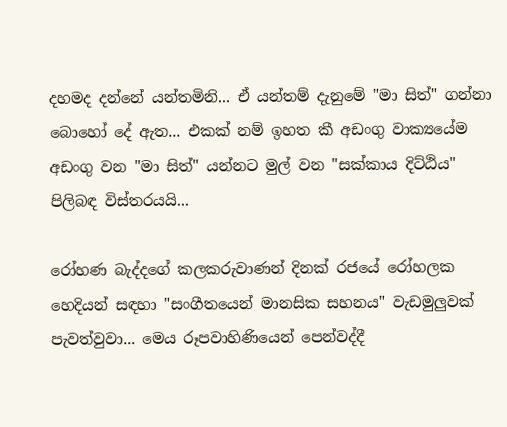දහමද දන්නේ යන්තමිනි... ඒ යන්තම් දැනුමේ "මා සිත්" ගන්නා බොහෝ දේ ඇත... එකක් නම් ඉහත කී අඩංගු වාක්‍යයේම අඩංගු වන "මා සිත්" යන්නට මුල් වන "සක්කාය දිට්ඨිය" පිලිබඳ විස්තරයයි...

රෝහණ බැද්දගේ කලකරුවාණන් දිනක් රජයේ රෝහලක හෙදියන් සඳහා "සංගීතයෙන් මානසික සහනය" වැඩමුලුවක් පැවත්වුවා... මෙය රූපවාහිණියෙන් පෙන්වද්දී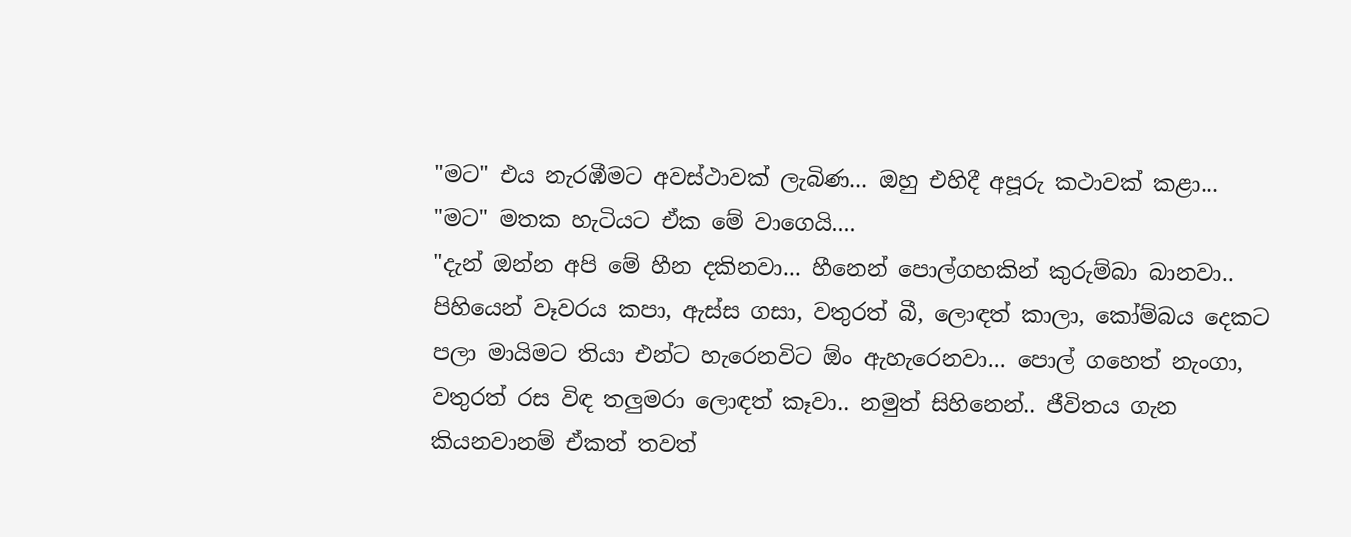"මට" එය නැරඹීමට අවස්ථාවක් ලැබිණ... ඔහු එහිදී අපූරු කථාවක් කළා... "මට" මතක හැටියට ඒක මේ වාගෙයි....
"දැන් ඔන්න අපි මේ හීන දකිනවා... හීනෙන් පොල්ගහකින් කුරුම්බා බානවා.. පිහියෙන් වෑවරය කපා, ඇස්ස ගසා, වතුරත් බී, ලොඳත් කාලා, කෝම්බය දෙකට පලා මායිමට තියා එන්ට හැරෙනවිට ඕං ඇහැරෙනවා... පොල් ගහෙත් නැංගා, වතුරත් රස විඳ තලුමරා ලොඳත් කෑවා.. නමුත් සිහිනෙන්.. ජීවිතය ගැන කියනවානම් ඒකත් තවත්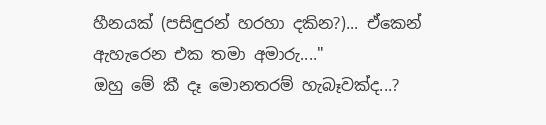හීනයක් (පසිඳුරන් හරහා දකින?)... ඒකෙන් ඇහැරෙන එක තමා අමාරු...."
ඔහු මේ කී දෑ මොනතරම් හැබෑවක්ද...?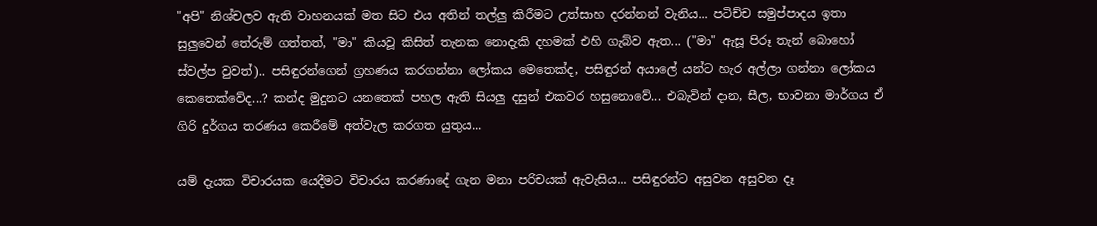"අපි" නිශ්චලව ඇති වාහනයක් මත සිට එය අතින් තල්ලු කිරීමට උත්සාහ දරන්නන් වැනිය... පටිච්ච සමුප්පාදය ඉතා සුලුවෙන් තේරුම් ගත්තත්, "මා" කියවූ කිසිත් තැනක නොදැකි දහමක් එහි ගැබ්ව ඇත... ("මා" ඇසූ පිරූ තැන් බොහෝ ස්වල්ප වුවත්).. පසිඳුරන්ගෙන් ග්‍රහණය කරගන්නා ලෝකය මෙතෙක්ද, පසිඳුරන් අයාලේ යන්ට හැර අල්ලා ගන්නා ලෝකය කෙතෙක්වේද...? කන්ද මුදුනට යනතෙක් පහල ඇති සියලු දසුන් එකවර හසුනොවේ... එබැවින් දාන, සීල, භාවනා මාර්ගය ඒ ගිරි දුර්ගය තරණය කෙරීමේ අත්වැල කරගත යුතුය...

යම් දැයක විචාරයක යෙදීමට විචාරය කරණාදේ ගැන මනා පරිචයක් ඇවැසිය... පසිඳුරන්ට අසුවන අසුවන දෑ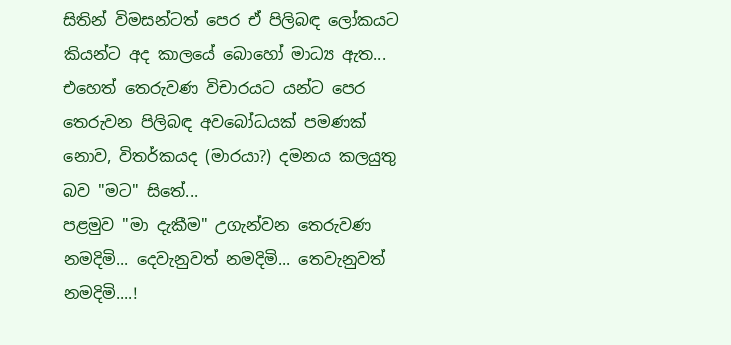සිතින් විමසන්ටත් පෙර ඒ පිලිබඳ ලෝකයට කියන්ට අද කාලයේ බොහෝ මාධ්‍ය ඇත... එහෙත් තෙරුවණ විචාරයට යන්ට පෙර තෙරුවන පිලිබඳ අවබෝධයක් පමණක් නොව, විතර්කයද (මාරයා?) දමනය කලයුතු බව "මට" සිතේ...
පළමුව "මා දැකීම" උගැන්වන තෙරුවණ නමදිමි... දෙවැනුවත් නමදිමි... තෙවැනුවත් නමදිමි....!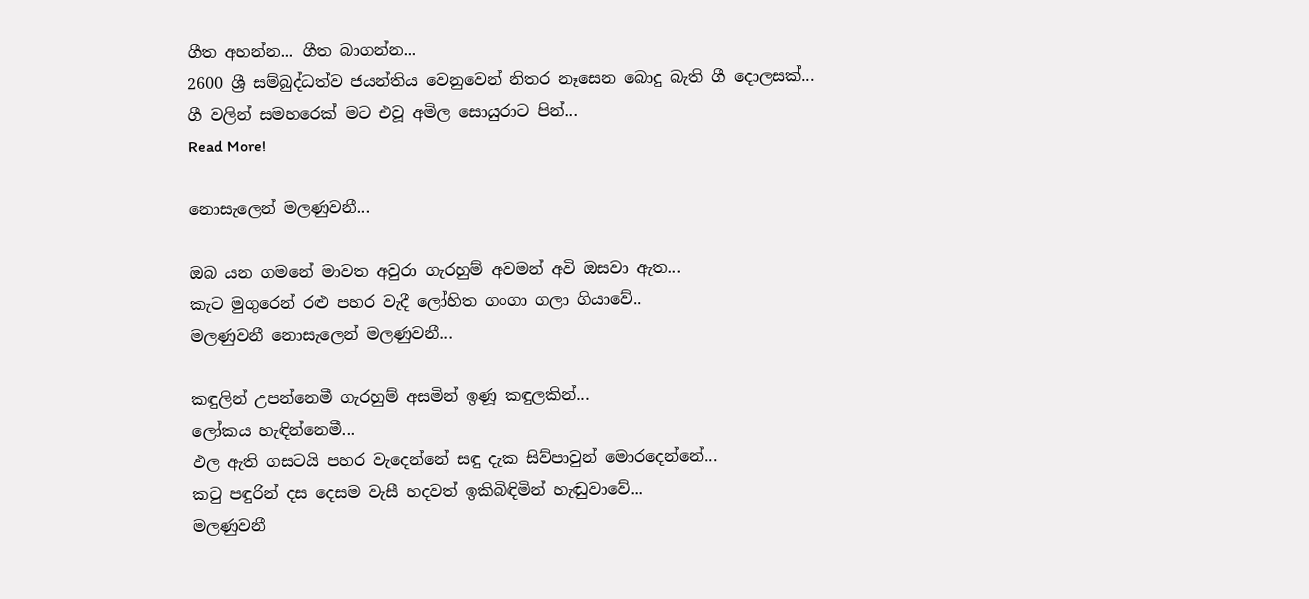ගීත අහන්න... ගීත බාගන්න...
2600 ශ්‍රී සම්බුද්ධත්ව ජයන්තිය වෙනුවෙන් නිතර නෑසෙන බොදු බැති ගී දොලසක්...
ගී වලින් සමහරෙක් මට එවූ අමිල සොයුරාට පින්...
Read More!

නොසැලෙන් මලණුවනී...

ඔබ යන ගමනේ මාවත අවුරා ගැරහුම් අවමන් අවි ඔසවා ඇත...
කැට මුගුරෙන් රළු පහර වැදී ලෝහිත ගංගා ගලා ගියාවේ..
මලණුවනී නොසැලෙන් මලණුවනී...

කඳුලින් උපන්නෙමී ගැරහුම් අසමින් ඉණූ කඳුලකින්...
ලෝකය හැඳින්නෙමී...
ඵල ඇති ගසටයි පහර වැදෙන්නේ සඳු දැක සිව්පාවුන් මොරදෙන්නේ...
ක‍ටු පඳුරින් දස දෙසම වැසී හදවත් ඉකිබිඳිමින් හැඬුවාවේ...
මලණුවනී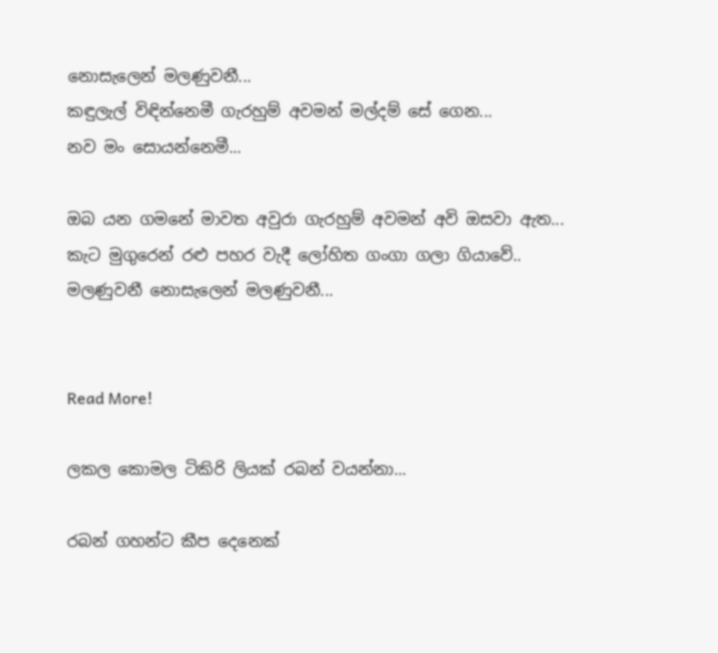නොසැලෙන් මලණුවනී...
කඳුලැල් විඳින්නෙමී ගැරහුම් අවමන් මල්දම් සේ ගෙන...
නව මං සොයන්නෙමී...

ඔබ යන ගමනේ මාවත අවුරා ගැරහුම් අවමන් අවි ඔසවා ඇත...
කැට මුගුරෙන් රළු පහර වැදී ලෝහිත ගංගා ගලා ගියාවේ..
මලණුවනී නොසැලෙන් මලණුවනී...


Read More!

ලකල කොමල ටිකිරි ලියක් රබන් වයන්නා...

රබන් ගහන්ට කීප දෙනෙක්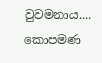වුවමනාය.... කොපමණ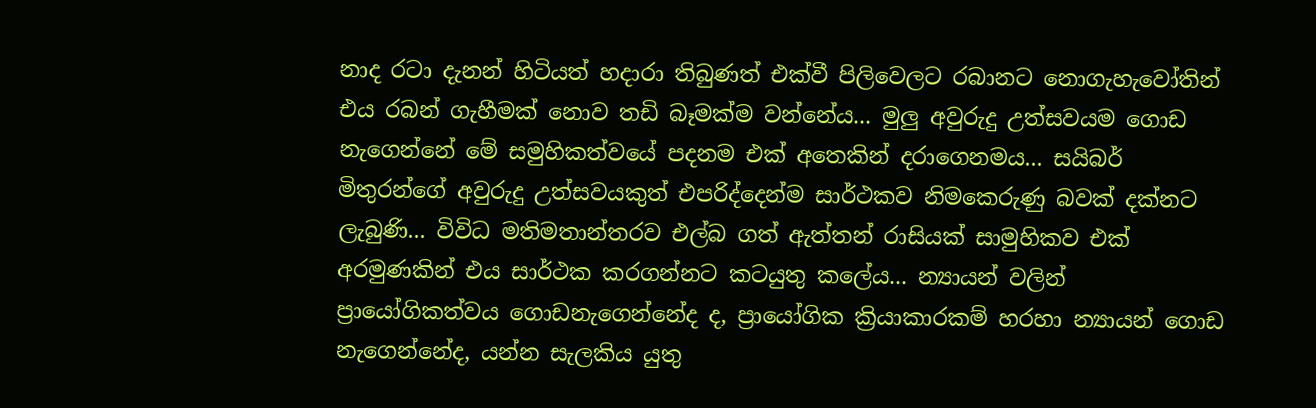නාද රටා දැනන් හිටියත් හදාරා තිබුණත් එක්වී පිලිවෙලට රබානට නොගැහැවෝතින් එය රබන් ගැහීමක් නොව තඩි බෑමක්ම වන්නේය... මුලු අවුරුදු උත්සවයම ගොඩ නැගෙන්නේ මේ සමුහිකත්වයේ පදනම එක් අතෙකින් දරාගෙනමය... සයිබර් මිතුරන්ගේ අවුරුදු උත්සවයකුත් එපරිද්දෙන්ම සාර්ථකව නිමකෙරුණු බවක් දක්නට ලැබුණි... විවිධ මතිමතාන්තරව එල්බ ගත් ඇත්තන් රාසියක් සාමුහිකව එක් අරමුණකින් එය සාර්ථක කරගන්නට කටයුතු කලේය... න්‍යායන් වලින් ප්‍රායෝගිකත්වය ගොඩනැගෙන්නේද ද, ප්‍රායෝගික ක්‍රියාකාරකම් හරහා න්‍යායන් ගොඩ නැගෙන්නේද, යන්න සැලකිය යුතු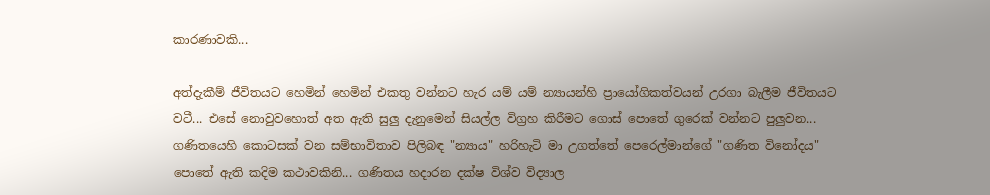කාරණාවකි...

අත්දැකීම් ජීවිතයට හෙමින් හෙමින් එකතු වන්නට හැර යම් යම් න්‍යායන්හි ප්‍රායෝගිකත්වයන් උරගා බැලීම ජීවිතයට වටී... එසේ නොවුවහොත් අත ඇති සුලු දැනුමෙන් සියල්ල විග්‍රහ කිරීමට ගොස් පොතේ ගුරෙක් වන්නට පුලුවන... ගණිතයෙහි කොටසක් වන සම්භාවිතාව පිලිබඳ "න්‍යාය" හරිහැටි මා උගත්තේ පෙරෙල්මාන්ගේ "ගණිත විනෝදය" පොතේ ඇති කදිම කථාවකිනි... ගණිතය හදාරන දක්ෂ විශ්ව විද්‍යාල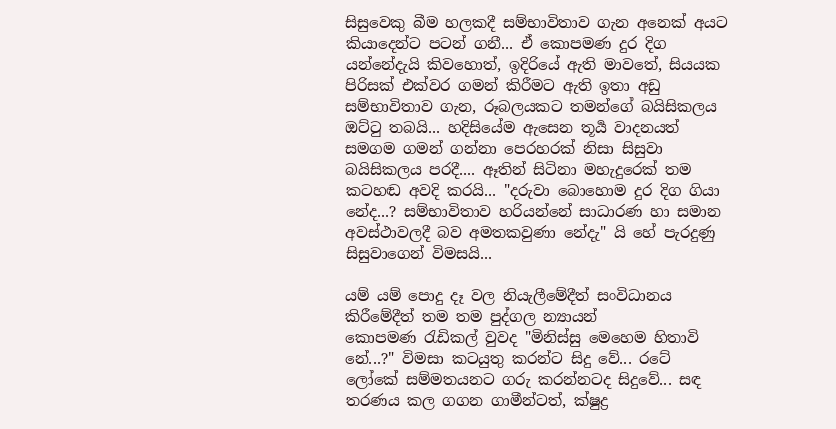සිසුවෙකු බීම හලකදී සම්භාවිතාව ගැන අනෙක් අයට කියාදෙන්ට පටන් ගනී... ඒ කොපමණ දුර දිග යන්නේදැයි කිවහොත්, ඉදිරියේ ඇති මාවතේ, සියයක පිරිසක් එක්වර ගමන් කිරීමට ඇති ඉතා අඩු සම්භාවිතාව ගැන, රූබලයකට තමන්ගේ බයිසිකලය ඔට්‍ටු තබයි... හදිසියේම ඇසෙන තූර්‍ය වාදනයත් සමගම ගමන් ගන්නා පෙරහරක් නිසා සිසුවා බයිසිකලය පරදී.... ඈතින් සිටිනා මහැදුරෙක් තම කටහඬ අවදි කරයි... "දරුවා බොහොම දුර දිග ගියා නේද...? සම්භාවිතාව හරියන්නේ සාධාරණ හා සමාන අවස්ථාවලදී බව අමතකවුණා නේදැ" යි හේ පැරදුණු සිසුවාගෙන් විමසයි...

යම් යම් පොදු දෑ වල නියැලීමේදීත් සංවිධානය කිරීමේදීත් තම තම පුද්ගල න්‍යායන් කොපමණ ‍රැඩිකල් වුවද "මිනිස්සු මෙහෙම හිතාවි නේ...?" විමසා කටයුතු කරන්ට සිදු වේ... රටේ ලෝකේ සම්මතයනට ගරු කරන්නටද සිදුවේ... සඳ තරණය කල ගගන ගාමීන්ටත්, ක්ෂුද්‍ර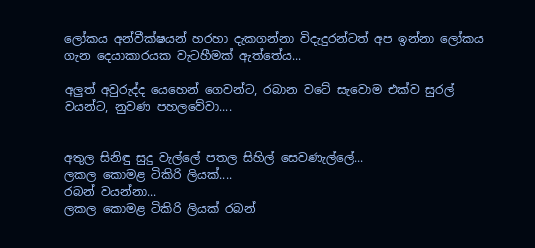ලෝකය අන්වීක්ෂයන් හරහා දැකගන්නා විදැදුරන්ටත් අප ඉන්නා ලෝකය ගැන දෙයාකාරයක වැටහීමක් ඇත්තේය...

අලුත් අවුරුද්ද යෙහෙන් ගෙවන්ට, රබාන වටේ සැවොම එක්ව සුරල් වයන්ට, නුවණ පහලවේවා....


අතුල සිනිඳු සුදු වැල්ලේ පතල සිහිල් සෙවණැල්ලේ...
ලකල කොමළ ටිකිරි ලියක්....
රබන් වයන්නා...
ලකල කොමළ ටිකිරි ලියක් රබන්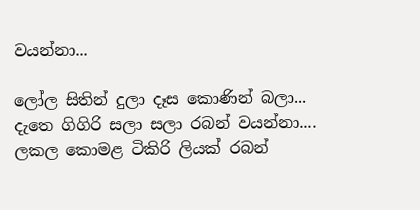වයන්නා...

ලෝල සිතින් දුලා දෑස කොණින් බලා...
දැතෙ ගිගිරි සලා සලා රබන් වයන්නා....
ලකල කොමළ ටිකිරි ලියක් රබන්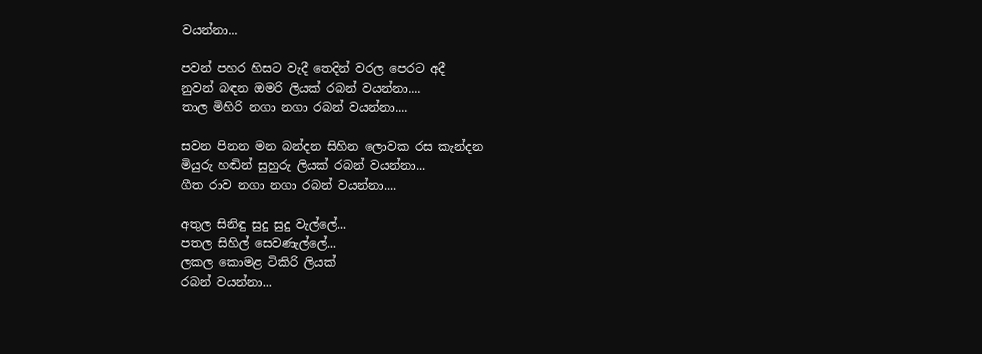වයන්නා...

පවන් පහර හිසට වැදී තෙදින් වරල පෙරට අදී
නුවන් බඳන ඔමරි ලියක් රබන් වයන්නා....
තාල මිහිරි නගා නගා රබන් වයන්නා....

සවන පිනන මන බන්දන සිහින ලොවක රස කැන්දන
මියුරු හඬින් සුහුරු ලියක් රබන් වයන්නා...
ගීත රාව නගා නගා රබන් වයන්නා....

අතුල සිනිඳු සුදු සුදු වැල්ලේ...
පතල සිහිල් සෙවණැල්ලේ...
ලකල කොමළ ටිකිරි ලියක්
රබන් වයන්නා...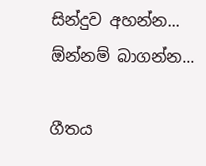සින්දුව අහන්න... ඕන්නම් බාගන්න...

ගීතය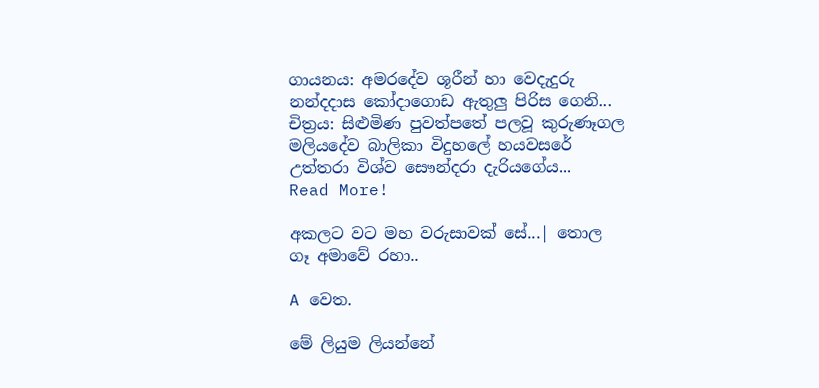ගායනය: අමරදේව ශූරීන් හා වෙදැදුරු නන්දදාස කෝදාගොඩ ඇතුලු පිරිස ගෙනි...
චිත්‍රය: සිළුමිණ පුවත්පතේ පලවූ කුරුණෑගල මලියදේව බාලිකා විදුහලේ හයවසරේ උත්තරා විශ්ව සෞන්දරා දැරියගේය...
Read More!

අකලට වට මහ වරුසාවක් සේ...| තොල ගෑ අමාවේ රහා..

A වෙත.

මේ ලියුම ලියන්නේ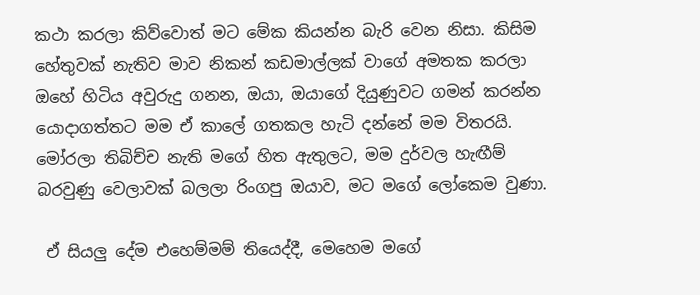කථා කරලා කිව්වොත් මට මේක කියන්න බැරි වෙන නිසා. කිසිම හේතුවක් නැතිව මාව නිකන් කඩමාල්ලක් වාගේ අමතක කරලා ඔහේ හිටිය අවුරුදු ගනන, ඔයා, ඔයාගේ දියුණුවට ගමන් කරන්න යොදාගත්තට මම ඒ කාලේ ගතකල හැටි දන්නේ මම විතරයි. මෝරලා තිබිච්ච නැති මගේ හිත ඇතුලට, මම දුර්වල හැඟීම් බරවුණු වෙලාවක් බලලා රිංගපු ඔයාව, මට මගේ ලෝකෙම වුණා.

 ඒ සියලු දේම එහෙම්මම් තියෙද්දී, මෙහෙම මගේ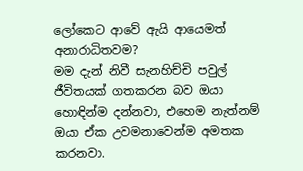ලෝකෙට ආවේ ඇයි ආයෙමත් අනාරාධිතවම?
මම දැන් නිවී සැනහිච්චි පවුල් ජීවිතයක් ගතකරන බව ඔයා හොඳින්ම දන්නවා, එහෙම නැත්නම් ඔයා ඒක උවමනාවෙන්ම අමතක කරනවා.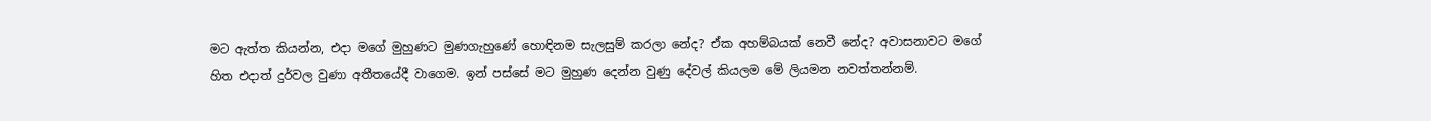මට ඇත්ත කියන්න, එදා මගේ මුහුණට මුණගැහුණේ හොඳිනම සැලසුම් කරලා නේද? ඒක අහම්බයක් නෙවී නේද? අවාසනාවට මගේ හිත එදාත් දුර්වල වුණා අතීතයේදී වාගෙම. ඉන් පස්සේ මට මුහුණ දෙන්න වුණු දේවල් කියලම මේ ලියමන නවත්තන්නම්.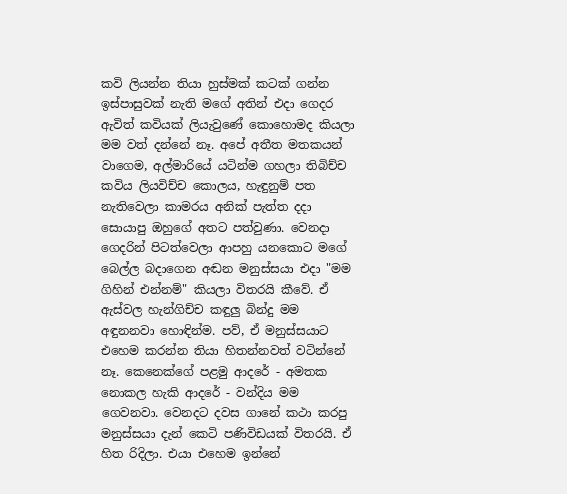කවි ලියන්න තියා හුස්මක් කටක් ගන්න ඉස්පාසුවක් නැති මගේ අතින් එදා ගෙදර ඇවිත් කවියක් ලියැවුණේ කොහොමද කියලා මම වත් දන්නේ නෑ. අපේ අතීත මතකයන් වාගෙම, අල්මාරියේ යටින්ම ගහලා තිබිච්ච කවිය ලියවිච්ච කොලය, හැඳුනුම් පත නැතිවෙලා කාමරය අනික් පැත්ත දදා සොයාපු ඔහුගේ අතට පත්වුණා. වෙනදා ගෙදරින් පිටත්වෙලා ආපහු යනකොට මගේ බෙල්ල බදාගෙන අඬන මනුස්සයා එදා "මම ගිහින් එන්නම්" කියලා විතරයි කීවේ. ඒ ඇස්වල හැන්ගිච්ච කඳුලු බින්දු මම අඳුනනවා හොඳින්ම. පව්, ඒ මනුස්සයාට එහෙම කරන්න තියා හිතන්නවත් වටින්නේ නෑ. කෙනෙක්ගේ පළමු ආදරේ - අමතක නොකල හැකි ආදරේ - වන්දිය මම ගෙවනවා. වෙනදට දවස ගානේ කථා කරපු මනුස්සයා දැන් කෙටි පණිවිඩයක් විතරයි. ඒ හිත රිදිලා. එයා එහෙම ඉන්නේ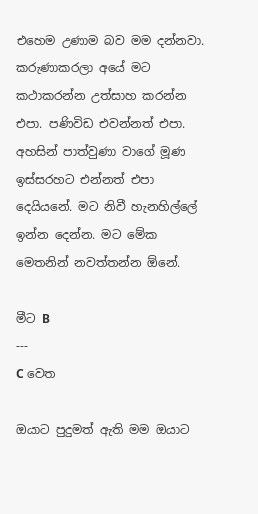එහෙම උණාම බව මම දන්නවා. කරුණාකරලා අයේ මට කථාකරන්න උත්සාහ කරන්න එපා. පණිවිඩ එවන්නත් එපා. අහසින් පාත්වුණා වාගේ මූණ ඉස්සරහට එන්නත් එපා දෙයියනේ. මට නිවී හැනහිල්ලේ ඉන්න දෙන්න. මට මේක මෙතනින් නවත්තන්න ඕනේ.

මීට B
---
C වෙත

ඔයාට පුදුමත් ඇති මම ඔයාට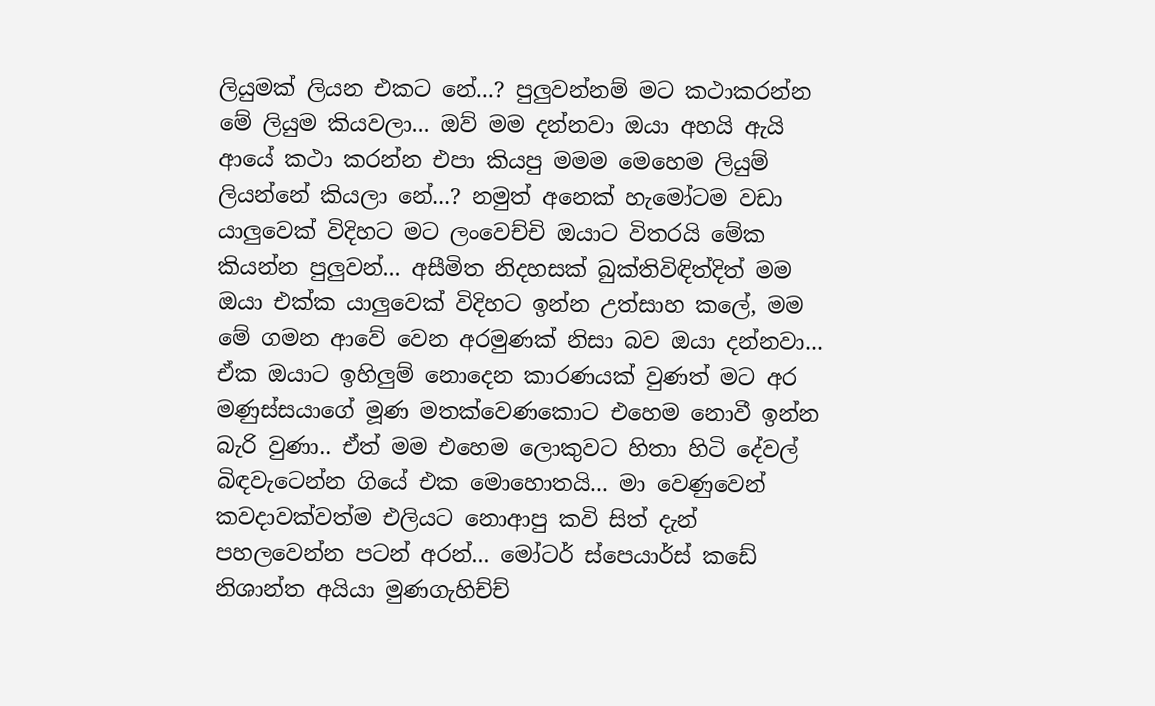ලියුමක් ලියන එකට නේ...? පුලුවන්නම් මට කථාකරන්න මේ ලියුම කියවලා... ඔව් මම දන්නවා ඔයා අහයි ඇයි ආයේ කථා කරන්න එපා කියපු මමම මෙහෙම ලියුම් ලියන්නේ කියලා නේ...? නමුත් අනෙක් හැමෝටම වඩා යාලුවෙක් විදිහට මට ලංවෙච්චි ඔයාට විතරයි මේක කියන්න පුලුවන්... අසීමිත නිදහසක් බුක්තිවිඳිත්දිත් මම ඔයා එක්ක යාලුවෙක් විදිහට ඉන්න උත්සාහ කලේ, මම මේ ගමන ආවේ වෙන අරමුණක් නිසා බව ඔයා දන්නවා... ඒක ඔයාට ඉහිලුම් නොදෙන කාරණයක් වුණත් මට අර මණුස්සයාගේ මූණ මතක්වෙණකොට එහෙම නොවී ඉන්න බැරි වුණා.. ඒත් මම එහෙම ලොකුවට හිතා හිටි දේවල් බිඳවැටෙන්න ගියේ එක මොහොතයි... මා වෙණුවෙන් කවදාවක්වත්ම එලියට නොආපු කවි සිත් දැන් පහලවෙන්න පටන් අරන්... මෝටර් ස්පෙයාර්ස් කඩේ නිශාන්ත අයියා මුණගැහිච්ච්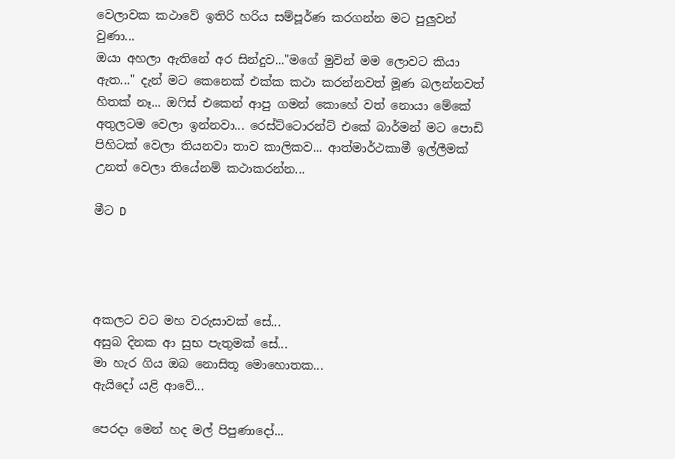වෙලාවක කථාවේ ඉතිරි හරිය සම්පූර්ණ කරගන්න මට පුලුවන් වුණා...
ඔයා අහලා ඇතිනේ අර සින්දුව..."මගේ මුවින් මම ලොවට කියා ඇත..." දැන් මට කෙනෙක් එක්ක කථා කරන්නවත් මූණ බලන්නවත් හිතක් නෑ... ඔ‍ෆිස් එකෙන් ආපු ගමන් කොහේ වත් නොයා මේකේ අතුලටම වෙලා ඉන්නවා... රෙස්ට්ටොරන්ට් එකේ බාර්මන් මට පොඩි පිහිටක් වෙලා තියනවා තාව කාලිකව... ආත්මාර්ථකාමී ඉල්ලීමක් උනත් වෙලා තියේනම් කථාකරන්න...

මීට D




අකලට වට මහ වරුසාවක් සේ...
අසුබ දිනක ආ සුභ පැතුමක් සේ...
මා හැර ගිය ඔබ නොසිතූ මොහොතක...
ඇයිදෝ යළි ආවේ...

පෙරදා මෙන් හද මල් පිපුණාදෝ...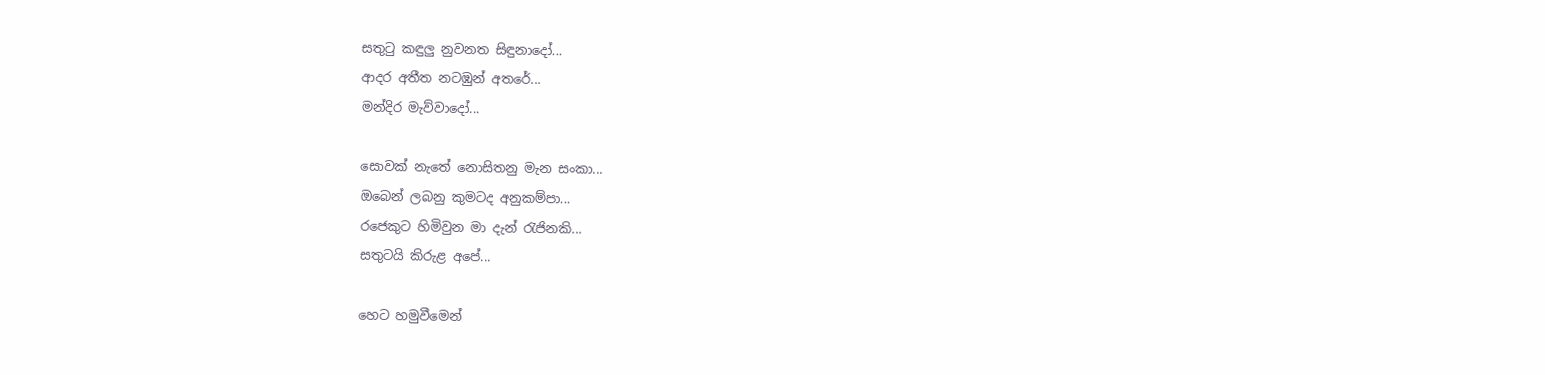සතු‍ටු කඳුලු නුවනත සිඳුනාදෝ...
ආදර අතීත නටඹුන් අතරේ...
මන්දිර මැව්වාදෝ...

සොවක් නැතේ නොසිතනු මැන සංකා...
ඔබෙන් ලබනු කුමටද අනුකම්පා...
රජෙකුට හිමිවුන මා දැන් ‍රැජිනකි...
සතුටයි කිරුළ අපේ...

හෙට හමුවීමෙන්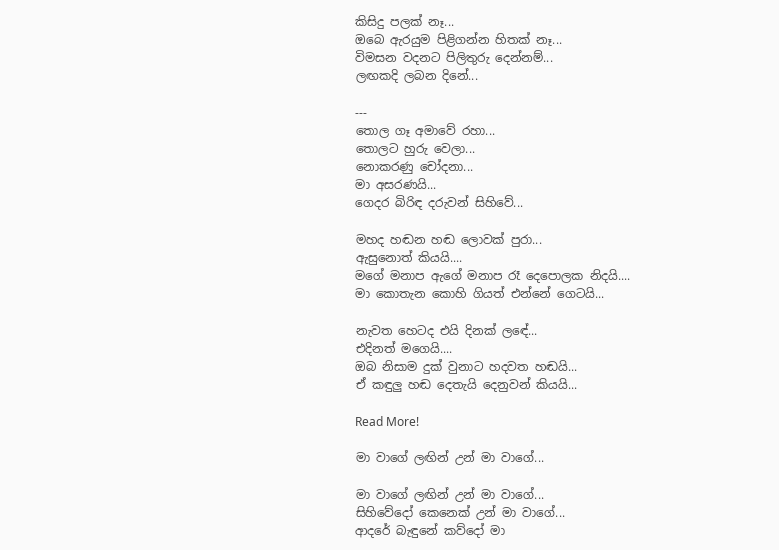කිසිදු පලක් නෑ...
ඔබෙ ඇරයුම පිළිගන්න හිතක් නෑ...
විමසන වදනට පිලිතුරු දෙන්නම්...
ලඟකදි ලබන දිනේ...

---
තොල ගෑ අමාවේ රහා...
තොලට හුරු වෙලා...
නොකරණු චෝදනා...
මා අසරණයි...
ගෙදර බිරිඳ දරුවන් සිහිවේ...

මහද හඬන හඬ ලොවක් පුරා...
ඇසුනොත් කියයි....
මගේ මනාප ඇගේ මනාප රෑ දෙපොලක නිදයි....
මා කොතැන කොහි ගියත් එන්නේ ගෙටයි...

නැවත හෙටද එයි දිනක් ලඳේ...
එදිනත් මගෙයි....
ඔබ නිසාම දුක් වුනාට හදවත හඬයි...
ඒ කඳුලු හඬ දෙතැයි දෙනුවන් කියයි...

Read More!

මා වාගේ ලඟින් උන් මා වාගේ...

මා වාගේ ලඟින් උන් මා වාගේ...
සිහිවේදෝ කෙනෙක් උන් මා වාගේ...
ආදරේ බැඳුනේ කව්දෝ මා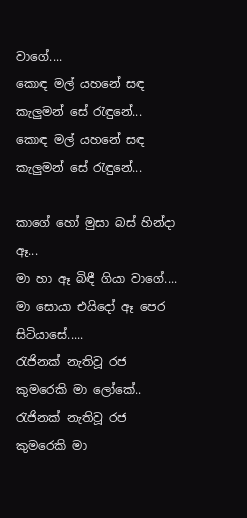වාගේ....
කොඳ මල් යහනේ සඳ කැලුමන් සේ ‍රැඳුනේ...
කොඳ මල් යහනේ සඳ කැලුමන් සේ ‍රැඳුනේ...

කාගේ හෝ මුසා බස් හින්දා ඈ...
මා හා ඈ බිඳී ගියා වාගේ....
මා සොයා එයිදෝ ඈ පෙර සිටියාසේ.....
රැජිනක් නැතිවූ රජ කුමරෙකි මා ලෝකේ..
රැජිනක් නැතිවූ රජ කුමරෙකි මා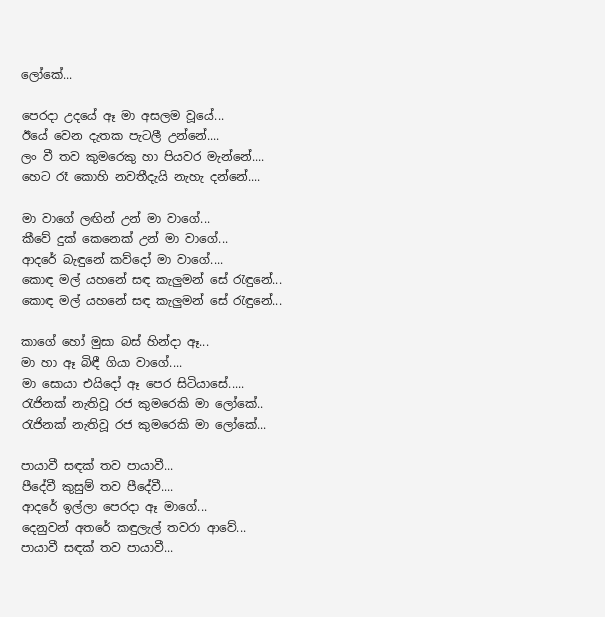ලෝකේ...

පෙරදා උදයේ ඈ මා අසලම වූයේ...
ඊයේ වෙන දැතක පැටලී උන්නේ....
ලං වී තව කුමරෙකු හා පියවර මැන්නේ....
හෙට රෑ කොහි නවතීදැයි නැහැ දන්නේ....

මා වාගේ ලඟින් උන් මා වාගේ...
කීවේ දුක් කෙනෙක් උන් මා වාගේ...
ආදරේ බැඳුනේ කව්දෝ මා වාගේ....
කොඳ මල් යහනේ සඳ කැලුමන් සේ ‍රැඳුනේ...
කොඳ මල් යහනේ සඳ කැලුමන් සේ ‍රැඳුනේ...

කාගේ හෝ මුසා බස් හින්දා ඈ...
මා හා ඈ බිඳී ගියා වාගේ....
මා සොයා එයිදෝ ඈ පෙර සිටියාසේ.....
රැජිනක් නැතිවූ රජ කුමරෙකි මා ලෝකේ..
රැජිනක් නැතිවූ රජ කුමරෙකි මා ලෝකේ...

පායාවී සඳක් තව පායාවී...
පීදේවී කුසුම් තව පීදේවී....
ආදරේ ඉල්ලා පෙරදා ඈ මාගේ...
දෙනුවන් අතරේ කඳුලැල් තවරා ආවේ...
පායාවී සඳක් තව පායාවී...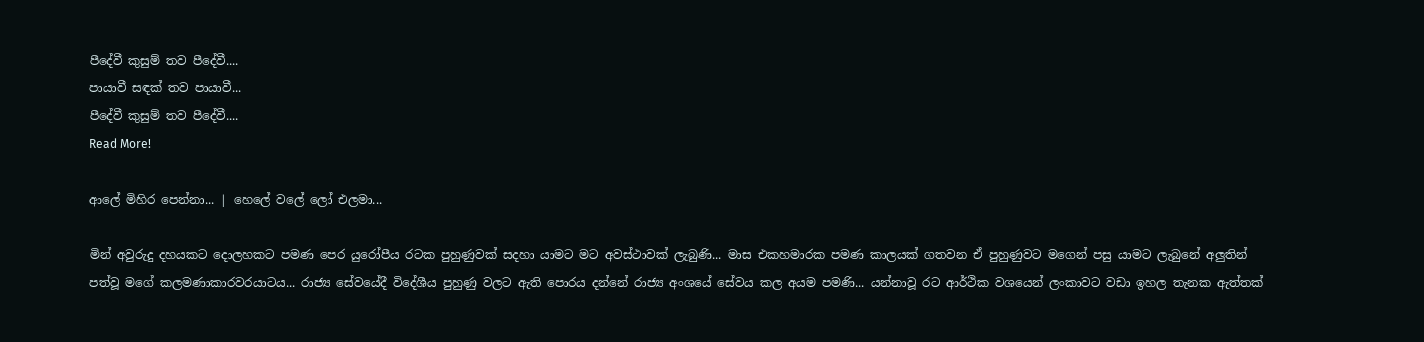පීදේවී කුසුම් තව පීදේවී....
පායාවී සඳක් තව පායාවී...
පීදේවී කුසුම් තව පීදේවී....
Read More!

ආලේ මිහිර පෙන්නා... | හෙලේ වලේ ලෝ එලමා...

මින් අවුරුදු දහයකට දොලහකට පමණ පෙර යුරෝපීය රටක පුහුණුවක් සදහා යාමට මට අවස්ථාවක් ලැබුණි... මාස එකහමාරක පමණ කාලයක් ගතවන ඒ පුහුණුවට මගෙන් පසු යාමට ලැබුනේ අලුතින් පත්වූ මගේ කලමණාකාරවරයාටය... රාජ්‍ය සේවයේදී විදේශීය පුහුණු වලට ඇති පොරය දන්නේ රාජ්‍ය අංශයේ සේවය කල අයම පමණි... යන්නාවූ රට ආර්ථික වශයෙන් ලංකාවට වඩා ඉහල තැනක ඇත්තක්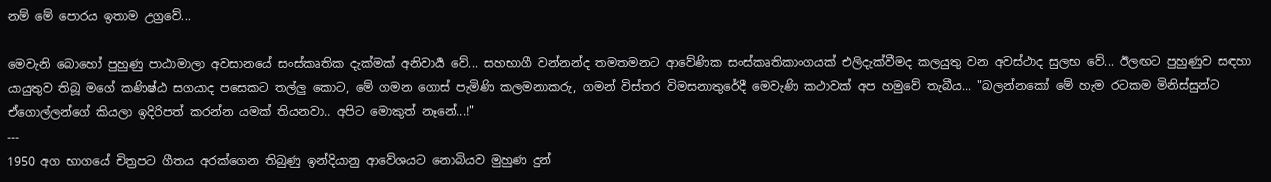නම් මේ පොරය ඉතාම උග්‍රවේ...

මෙවැනි බොහෝ පුහුණු පාඨාමාලා අවසානයේ සංස්කෘතික දැක්මක් අනිවාර්‍ය වේ... සහභාගී වන්නන්ද තමතමනට ආවේණික සංස්කෘතිකාංගයක් එලිදැක්වීමද කලයුතු වන අවස්ථාද සුලභ වේ... ඊලඟට පුහුණුව සඳහා යායුතුව තිබූ මගේ කණිෂ්ඨ සගයාද පසෙකට තල්ලු කොට, මේ ගමන ගොස් පැමිණි කලමනාකරු, ගමන් විස්තර විමසනාතුරේදී මෙවැණි කථාවක් අප හමුවේ තැබීය... "බලන්නකෝ මේ හැම රටකම මිනිස්සුන්ට ඒගොල්ලන්ගේ කියලා ඉදිරිපත් කරන්න යමක් තියනවා.. අපිට මොකුත් නෑනේ...!"
---
1950 අග භාගයේ චිත්‍රපට ගීතය අරක්ගෙන තිබුණු ඉන්දියානු ආවේශයට නොබියව මුහුණ දුන්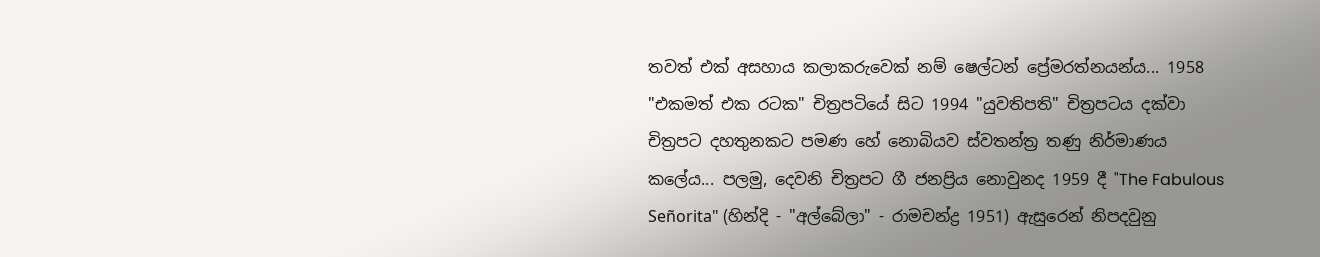තවත් එක් අසහාය කලාකරුවෙක් නම් ෂෙල්ටන් ප්‍රේමරත්නයන්ය... 1958 "එකමත් එක රටක" චිත්‍රපටියේ සිට 1994 "යුවතිපති" චිත්‍රපටය දක්වා චිත්‍රපට දහතුනකට පමණ හේ නොබියව ස්වතන්ත්‍ර තණු නිර්මාණය කලේය... පලමු, දෙවනි චිත්‍රපට ගී ජනප්‍රිය නොවුනද 1959 දී "The Fabulous Señorita" (හින්දි - "අල්බේලා" - රාමචන්ද්‍ර 1951) ඇසුරෙන් නිපදවුනු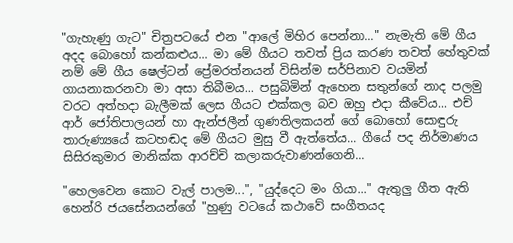"ගැහැණු ගැට" චිත්‍රපටයේ එන "ආලේ මිහිර පෙන්නා..." නැමැති මේ ගීය අදද බොහෝ කන්කළුය... මා මේ ගීයට තවත් ප්‍රිය කරණ තවත් හේතුවක් නම් මේ ගීය ෂෙල්ටන් ප්‍රේමරත්නයන් විසින්ම සර්පිනාව වයමින් ගායනාකරනවා මා අසා තිබීමය... පසුබිමින් ඇහෙන සතුන්ගේ නාද පලමු වරට අත්හදා බැලීමක් ලෙස ගීයට එක්කල බව ඔහු එදා කීවේය... එච් ආර් ජෝතිපාලයන් හා ඇන්ජලීන් ගුණතිලකයන් ගේ බොහෝ සොඳුරු තාරුණ්‍යයේ කටහඬද මේ ගීයට මුසු වී ඇත්තේය... ගීයේ පද නිර්මාණය සිසිරකුමාර මානික්ක ආරච්චි කලාකරුවාණන්ගෙනි...

"හෙලවෙන කොට වැල් පාලම...", "යුද්දෙට මං ගියා..." ඇතුලු ගීත ඇති හෙන්රි ජයසේනයන්ගේ "හුණු වටයේ කථාවේ සංගීතයද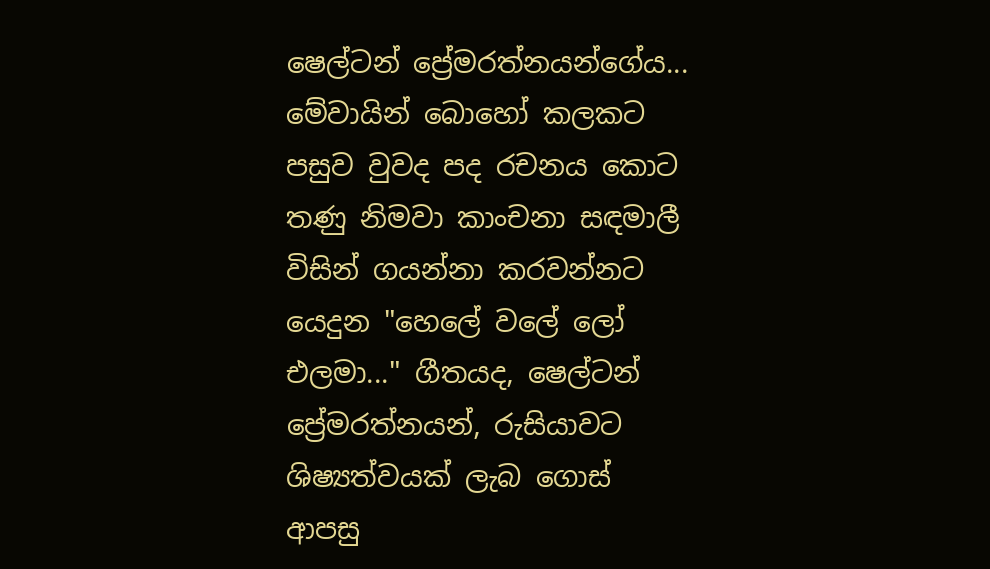ෂෙල්ටන් ප්‍රේමරත්නයන්ගේය... මේවායින් බොහෝ කලකට පසුව වුවද පද රචනය කොට තණු නිමවා කාංචනා සඳමාලී විසින් ගයන්නා කරවන්නට යෙදුන "හෙලේ වලේ ලෝ එලමා..." ගීතයද, ෂෙල්ටන් ප්‍රේමරත්නයන්, රුසියාවට ශිෂ්‍යත්වයක් ලැබ ගොස් ආපසු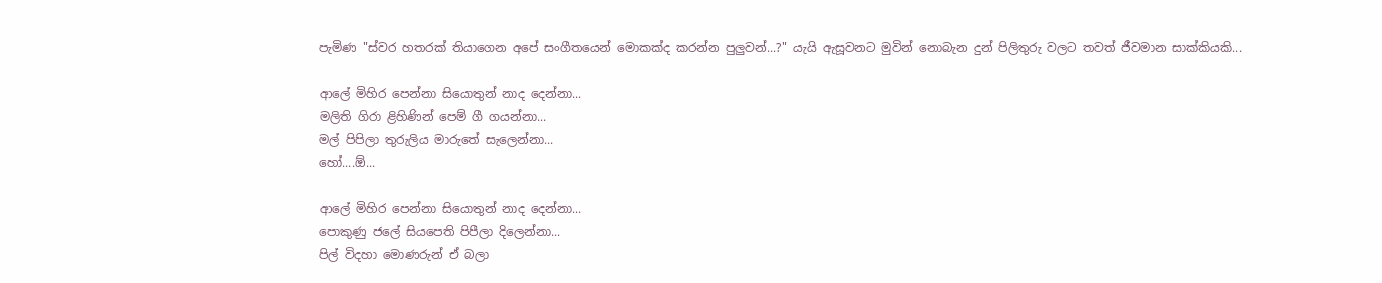පැමිණ "ස්වර හතරක් තියාගෙන අපේ සංගීතයෙන් මොකක්ද කරන්න පුලුවන්...?" යැයි ඇසූවනට මුවින් නොබැන දුන් පිලිතුරු වලට තවත් ජීවමාන සාක්කියකි...

ආලේ මිහිර පෙන්නා සියොතුන් නාද දෙන්නා...
මලිති ගිරා ළිහිණින් පෙම් ගී ගයන්නා...
මල් පිපිලා තුරුලිය මාරුතේ සැලෙන්නා...
හෝ....ඕ...

ආලේ මිහිර පෙන්නා සියොතුන් නාද දෙන්නා...
පොකුණු ජලේ සියපෙති පිපීලා දිලෙන්නා...
පිල් විදහා මොණරුන් ඒ බලා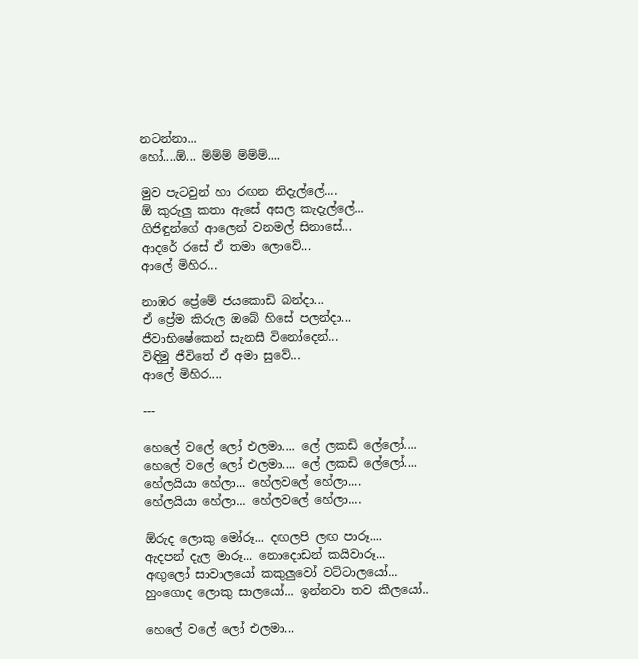නටන්නා...
හෝ....ඕ... ම්ම්ම් ම්ම්ම්....

මුව පැටවුන් හා රඟන නිදැල්ලේ....
ඕ කුරුලු කතා ඇසේ අසල කැදැල්ලේ...
ගිජිඳුන්ගේ ආලෙන් වනමල් සිනාසේ...
ආදරේ රසේ ඒ තමා ලොවේ...
ආලේ මිහිර...

නාඹර ප්‍රේමේ ජයකොඩි බන්දා...
ඒ ප්‍රේම කිරුල ඔබේ හිසේ පලන්දා...
ජීවාභිෂේකෙන් සැනසී විනෝදෙන්...
විඳිමු ජීවිතේ ඒ අමා සුවේ...
ආලේ මිහිර....

---

හෙලේ වලේ ලෝ එලමා.... ලේ ලකඩි ලේලෝ....
හෙලේ වලේ ලෝ එලමා.... ලේ ලකඩි ලේලෝ....
හේලයියා හේලා... හේලවලේ හේලා....
හේලයියා හේලා... හේලවලේ හේලා....

ඕරුද ලොකු මෝරූ... දඟලපි ලඟ පාරූ....
ඇදපන් දැල මාරූ... නොදොඩන් කයිවාරූ...
අඟුලෝ සාවාලයෝ කකුලුවෝ වට්ටාලයෝ...
හුංගොද ලොකු සාලයෝ... ඉන්නවා තව කීලයෝ..

හෙලේ වලේ ලෝ එලමා...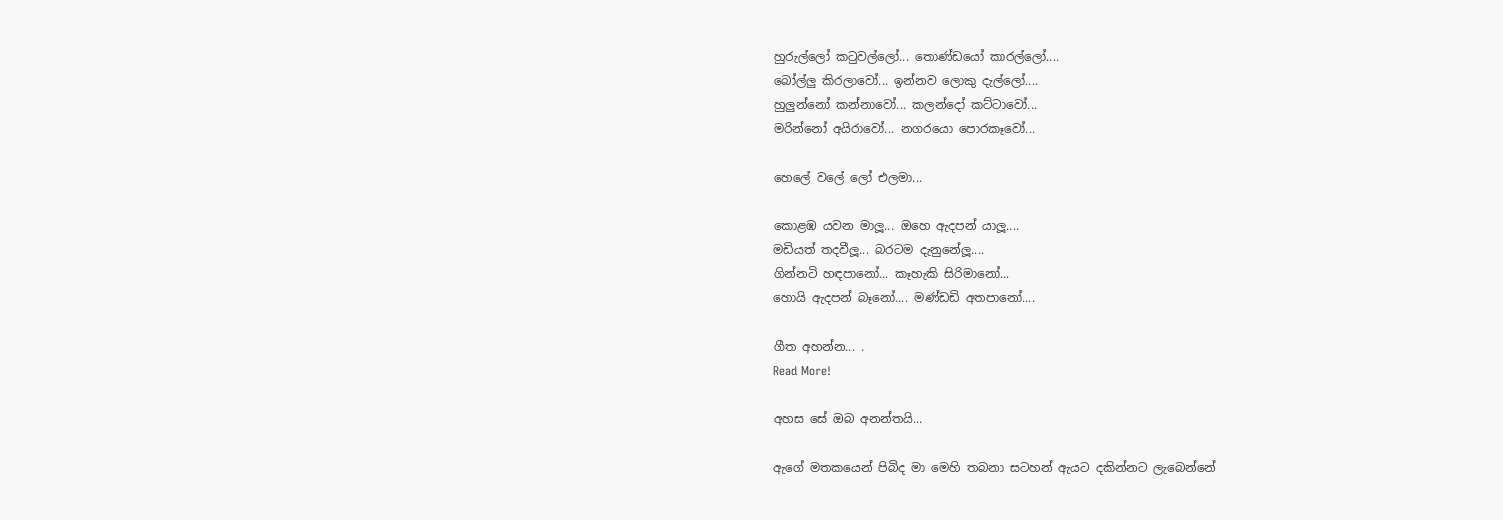හුරුල්ලෝ ක‍ටුවල්ලෝ... තොණ්ඩයෝ කාරල්ලෝ....
බෝල්ලු කිරලාවෝ... ඉන්නව ලොකු දැල්ලෝ....
හුලුන්නෝ කන්නාවෝ... කලන්දෝ කට්ටාවෝ...
මරින්නෝ අයිරාවෝ... නගරයො පොරකෑවෝ...

හෙලේ වලේ ලෝ එලමා...

කොළඹ යවන මාලූ... ඔහෙ ඇදපන් යාලූ....
මඩියත් තදවීලූ... බරටම දැනුනේලූ....
ගින්නටි හඳපානෝ... කෑහැකි සිරිමානෝ...
හොයි ඇදපන් බෑනෝ.... මණ්ඩඩි අතපානෝ....

ගීත අහන්න... .
Read More!

අහස සේ ඔබ අනන්තයි...

ඇගේ මතකයෙන් පිබිද මා මෙහි තබනා සටහන් ඇයට දකින්නට ලැබෙන්නේ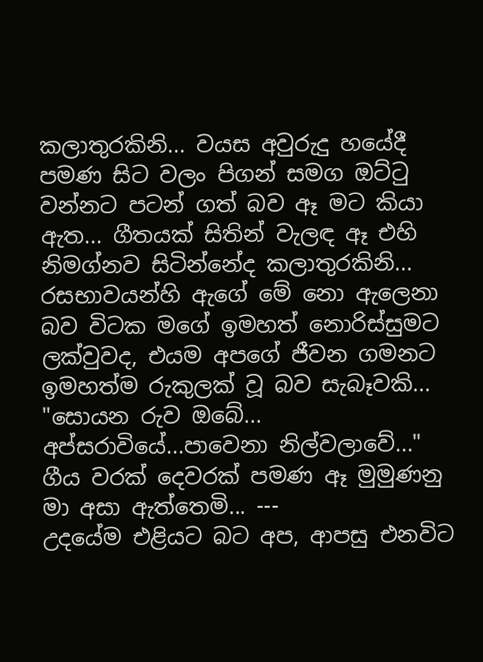කලාතුරකිනි... වයස අවුරුදු හයේදී පමණ සිට වලං පිගන් සමග ඔට්‍ටු වන්නට පටන් ගත් බව ඈ මට කියා ඇත... ගීතයක් සිතින් වැලඳ ඈ එහි නිමග්නව සිටින්නේද කලාතුරකිනි... රසභාවයන්හි ඇගේ මේ නො ඇලෙනා බව විටක මගේ ඉමහත් නොරිස්සුමට ලක්වුවද, එයම අපගේ ජීවන ගමනට ඉමහත්ම රුකුලක් වූ බව සැබෑවකි... "සොයන රුව ඔබේ... අප්සරාවියේ...පාවෙනා නිල්වලාවේ..." ගීය වරක් දෙවරක් පමණ ඈ මුමුණනු මා අසා ඇත්තෙමි... ---
උදයේම එළියට බට අප, ආපසු එනවිට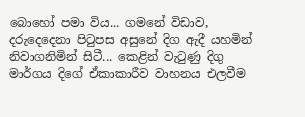බොහෝ පමා විය... ගමනේ විඩාව, දරුදෙදෙනා පි‍ටුපස අසුනේ දිග ඇදී යහමින් නිවාගනිමින් සිටී... කෙළින් වැ‍ටුණු දිගු මාර්ගය දිගේ ඒකාකාරීව වාහනය එලවීම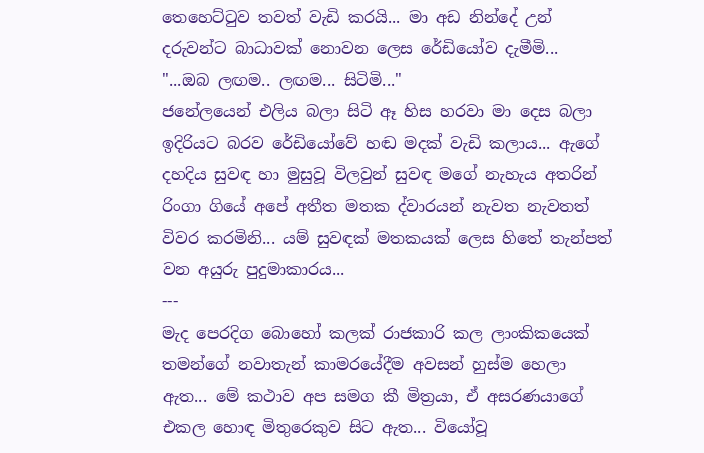තෙහෙට්‍ටුව තවත් වැඩි කරයි... මා අඩ නින්දේ උන් දරුවන්ට බාධාවක් නොවන ලෙස රේඩියෝව දැමීමි...
"...ඔබ ලඟම.. ලඟම... සිටිමි..."
ජනේලයෙන් එලිය බලා සිටි ඈ හිස හරවා මා දෙස බලා ඉදිරියට බරව රේඩියෝවේ හඬ මදක් වැඩි කලාය... ඇගේ දහදිය සුවඳ හා මුසුවූ විලවුන් සුවඳ මගේ නැහැය අතරින් රිංගා ගියේ අපේ අතීත මතක ද්වාරයන් නැවත නැවතත් විවර කරමිනි... යම් සුවඳක් මතකයක් ලෙස හිතේ තැන්පත් වන අයුරු පුදුමාකාරය...
---
මැද පෙරදිග බොහෝ කලක් රාජකාරි කල ලාංකිකයෙක් තමන්ගේ නවාතැන් කාමරයේදීම අවසන් හුස්ම හෙලා ඇත... මේ කථාව අප සමග කී මිත්‍රයා, ඒ අසරණයාගේ එකල හොඳ මිතුරෙකුව සිට ඇත... වියෝවූ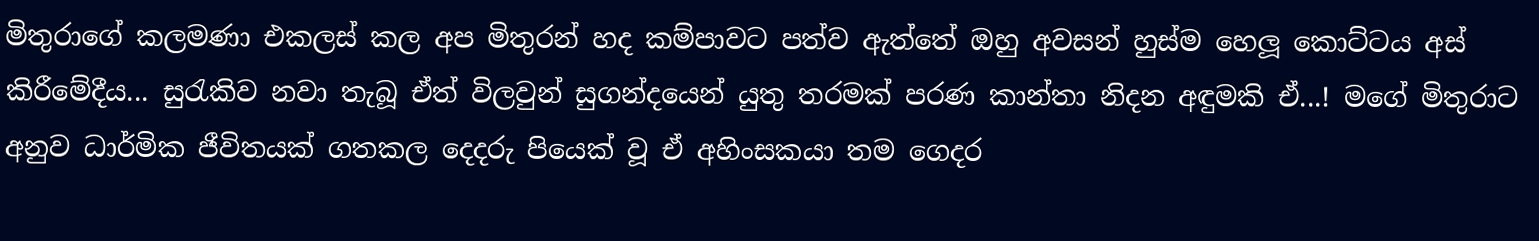මිතුරාගේ කලමණා එකලස් කල අප මිතුරන් හද කම්පාවට පත්ව ඇත්තේ ඔහු අවසන් හුස්ම හෙලූ කොට්ටය අස් කිරීමේදීය... සු‍රැකිව නවා තැබූ ඒත් විලවුන් සුගන්දයෙන් යුතු තරමක් පරණ කාන්තා නිදන අඳුමකි ඒ...! මගේ මිතුරාට අනුව ධාර්මික ජීවිතයක් ගතකල දෙදරු පියෙක් වූ ඒ අහිංසකයා තම ගෙදර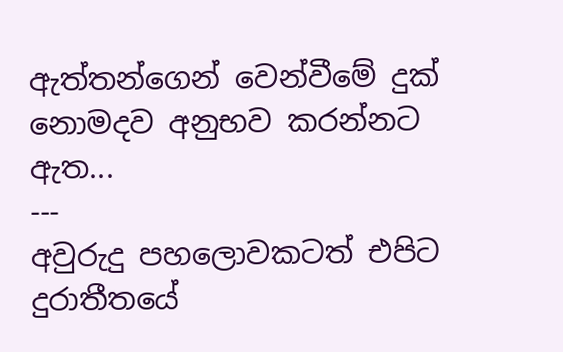ඇත්තන්ගෙන් වෙන්වීමේ දුක් නොමදව අනුභව කරන්නට ඇත...
---
අවුරුදු පහලොවකටත් එපිට දුරාතීතයේ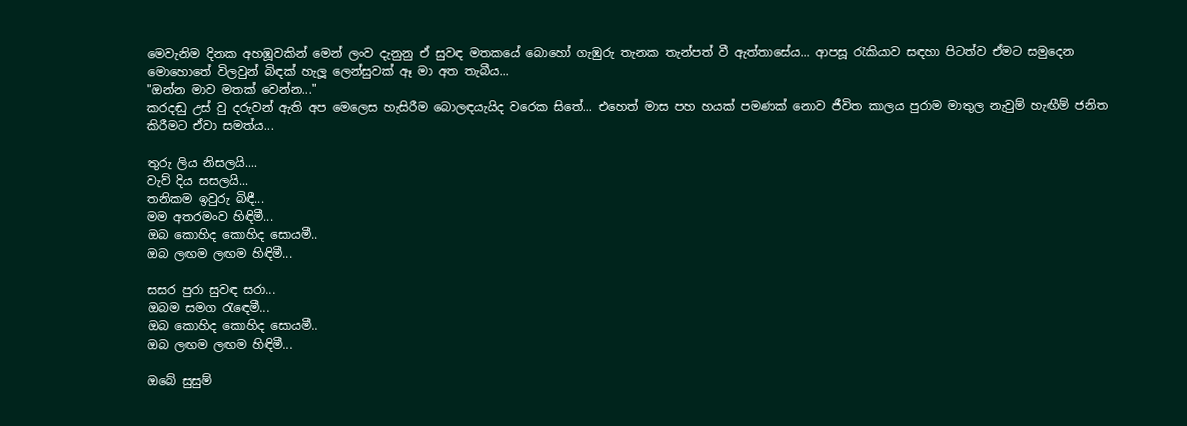මෙවැනිම දිනක අහඹූවකින් මෙන් ලංව දැනුනු ඒ සුවඳ මතකයේ බොහෝ ගැඹුරු තැනක තැන්පත් වී ඇත්තාසේය... ආපසූ ‍රැකියාව සඳහා පිටත්ව ඒමට සමුදෙන මොහොතේ විලවුන් බිඳක් හැලූ ලෙන්සුවක් ඈ මා අත තැබීය...
"ඔන්න මාව මතක් වෙන්න..."
කරදඬු උස් වු දරුවන් ඇති අප මෙලෙස හැසිරීම බොලඳයැයිද වරෙක සිතේ... එහෙත් මාස පහ හයක් පමණක් නොව ජීවිත කාලය පුරාම මාතුල නැවුම් හැඟීම් ජනිත කිරීමට ඒවා සමත්ය...

තුරු ලිය නිසලයි....
වැව් දිය සසලයි...
තනිකම ඉවුරු බිඳී...
මම අතරමංව හිඳිමී...
ඔබ කොහිද කොහිද සොයමී..
ඔබ ලඟම ලඟම හිඳිමී...

සසර පුරා සුවඳ සරා...
ඔබම සමග ‍රැ‍ඳෙමී...
ඔබ කොහිද කොහිද සොයමී..
ඔබ ලඟම ලඟම හිඳිමී...

ඔබේ සුසුම්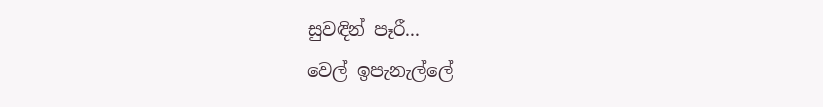සුවඳින් පෑරී...
වෙල් ඉපැනැල්ලේ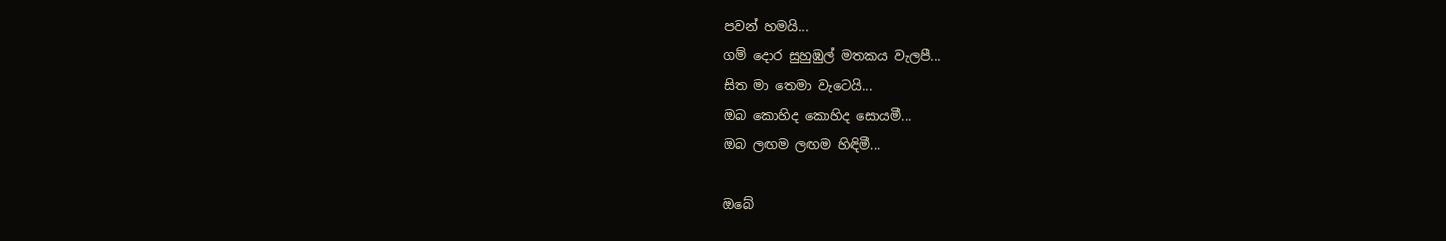පවන් හමයි...
ගම් දොර සුහුඹුල් මතකය වැලපී...
සිත මා තෙමා වැටෙයි...
ඔබ කොහිද කොහිද සොයමී...
ඔබ ලඟම ලඟම හිඳිමී...

ඔබේ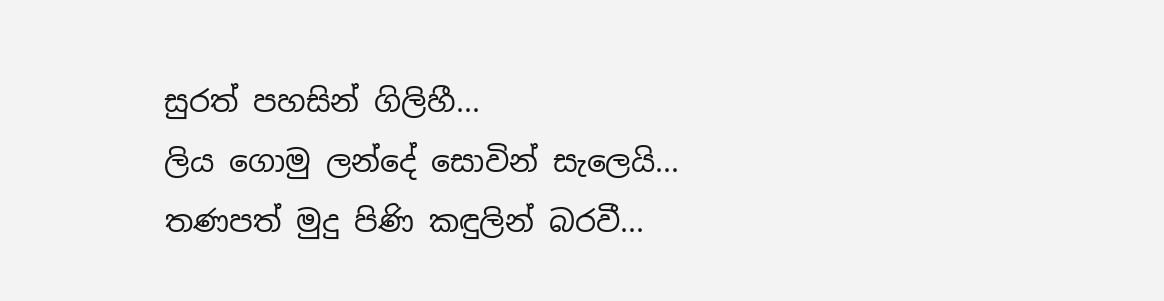සුරත් පහසින් ගිලිහී...
ලිය ගොමු ලන්දේ සොවින් සැලෙයි...
තණපත් මුදු පිණි කඳුලින් බරවී...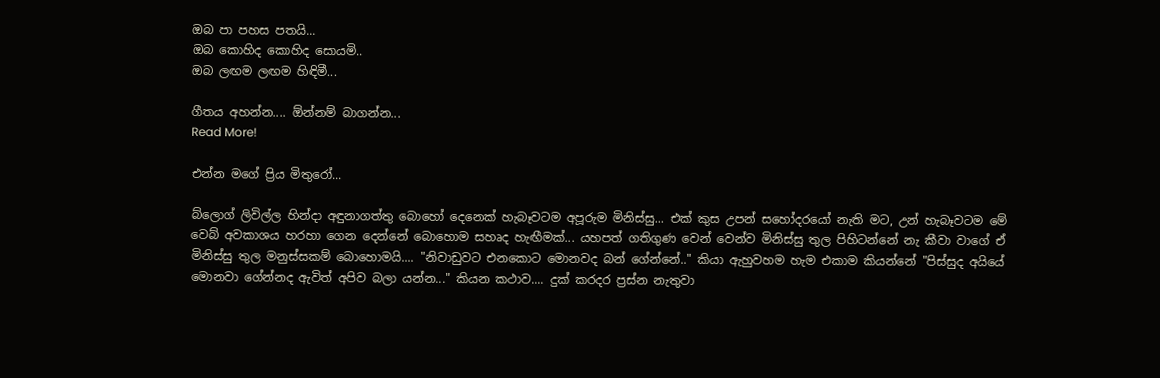ඔබ පා පහස පතයි...
ඔබ කොහිද කොහිද සොයමි..
ඔබ ලඟම ලඟම හිඳිමී...

ගීතය අහන්න.... ඕන්නම් බාගන්න...
Read More!

එන්න මගේ ප්‍රිය මිතුරෝ...

බ්ලොග් ලිවිල්ල හින්දා අඳුනාගත්තු බොහෝ දෙනෙක් හැබෑවටම අපූරුම මිනිස්සු... එක් කුස උපන් සහෝදරයෝ නැති මට, උන් හැබෑවටම මේ වෙබ් අවකාශය හරහා ගෙන දෙන්නේ බොහොම සහෘද හැඟීමක්... යහපත් ගතිගුණ වෙන් වෙන්ව මිනිස්සු තුල පිහිටන්නේ නැ කීවා වාගේ ඒ මිනිස්සු තුල මනුස්සකම් බොහොමයි.... "නිවාඩුවට එනකොට මොනවද බන් ගේන්නේ.." කියා ඇහුවහම හැම එකාම කියන්නේ "පිස්සුද අයියේ මොනවා ගේන්නද ඇවිත් අපිව බලා යන්න..." කියන කථාව.... දුක් කරදර ප්‍රස්න නැතුවා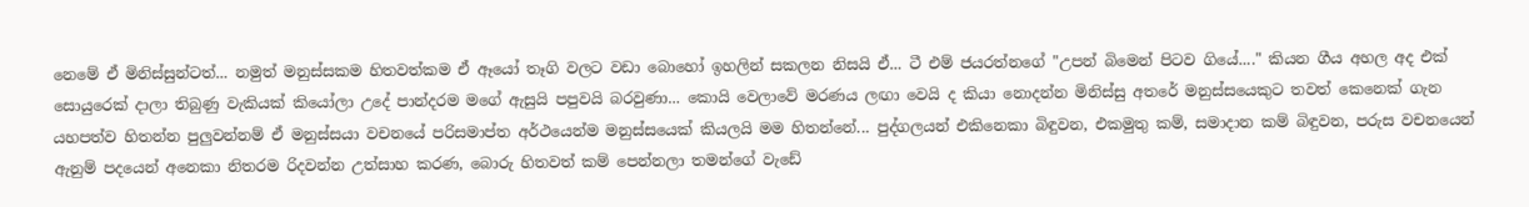නෙමේ ඒ මිනිස්සුන්ටත්... නමුත් මනුස්සකම හිතවත්කම ඒ ඈයෝ තෑගි වලට වඩා බොහෝ ඉහලින් සකලන නිසයි ඒ... ටී එම් ජයරත්නගේ "උපන් බිමෙන් පිටව ගියේ...." කියන ගීය අහල අද එක් සොයුරෙක් දාලා තිබුණු වැකියක් කියෝලා උදේ පාන්දරම මගේ ඇසුයි පපුවයි බරවුණා... කොයි වෙලාවේ මරණය ලඟා වෙයි ද කියා නොදන්න මිනිස්සු අතරේ මනුස්සයෙකුට තවත් කෙනෙක් ගැන යහපත්ව හිතන්න පුලුවන්නම් ඒ මනුස්සයා වචනයේ පරිසමාප්ත අර්ථයෙන්ම මනුස්සයෙක් කියලයි මම හිතන්නේ... පුද්ගලයන් එකිනෙකා බිඳුවන, එකමුතු කම්, සමාදාන කම් බිඳුවන, පරුස වචනයෙන් ඇනුම් පදයෙන් අනෙකා නිතරම රිදවන්න උත්සාහ කරණ, බොරු හිතවත් කම් පෙන්නලා තමන්ගේ වැඩේ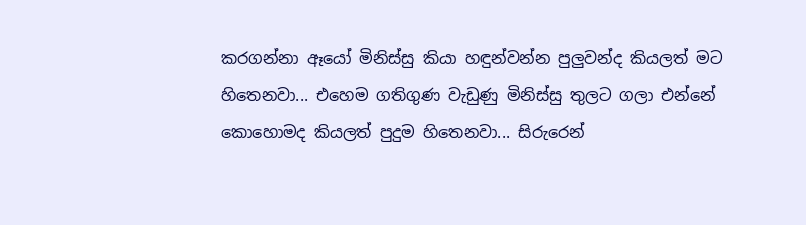කරගන්නා ඈයෝ මිනිස්සු කියා හඳුන්වන්න පුලුවන්ද කියලත් මට හිතෙනවා... එහෙම ගතිගුණ වැඩුණු මිනිස්සු තුලට ගලා එන්නේ කොහොමද කියලත් පුදුම හිතෙනවා... සිරුරෙන්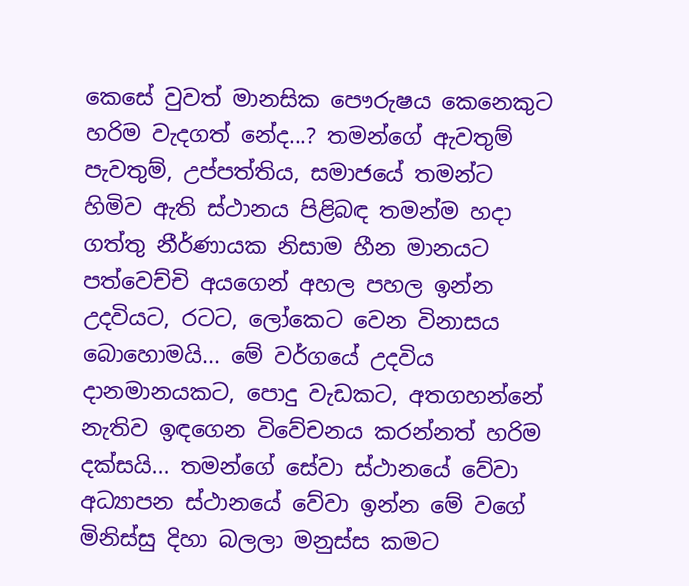කෙසේ වුවත් මානසික පෞරුෂය කෙනෙකුට හරිම වැදගත් නේද...? තමන්ගේ ඇවතුම් පැවතුම්, උප්පත්තිය, සමාජයේ තමන්ට හිමිව ඇති ස්ථානය පිළිබඳ තමන්ම හදා ගත්තු නීර්ණායක නිසාම හීන මානයට පත්වෙච්චි අයගෙන් අහල පහල ඉන්න උදවියට, රටට, ලෝකෙට වෙන විනාසය බොහොමයි... මේ වර්ගයේ උදවිය දානමානයකට, පොදු වැඩකට, අතගහන්නේ නැතිව ඉඳගෙන විවේචනය කරන්නත් හරිම දක්සයි... තමන්ගේ සේවා ස්ථානයේ වේවා අධ්‍යාපන ස්ථානයේ වේවා ඉන්න මේ වගේ මිනිස්සු දිහා බලලා මනුස්ස කමට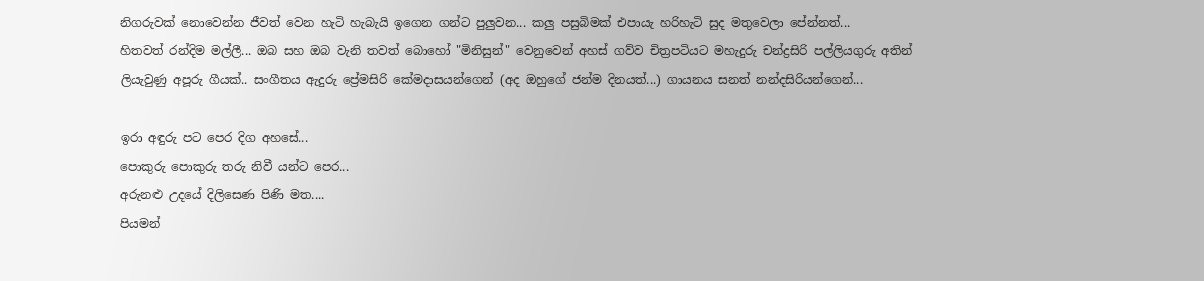නිගරුවක් නොවෙන්න ජීවත් වෙන හැටි හැබැයි ඉගෙන ගන්ට පුලුවන... කලු පසුබිමක් එපායැ හරිහැටි සුද මතුවෙලා පේන්නත්...
හිතවත් රන්දිම මල්ලී... ඔබ සහ ඔබ වැනි තවත් බොහෝ "මිනිසුන්" වෙනුවෙන් අහස් ගව්ව චිත්‍රපටියට මහැදුරු චන්ද්‍රසිරි පල්ලියගුරු අතින් ලියැවුණු අපූරු ගීයක්.. සංගීතය ඇදුරු ප්‍රේමසිරි කේමදාසයන්ගෙන් (අද ඔහුගේ ජන්ම දිනයත්...) ගායනය සනත් නන්දසිරියන්ගෙන්...

ඉරා අඳුරු පට පෙර දිග අහසේ...
පොකුරු පොකුරු තරු නිවී යන්ට පෙර...
අරුනළු උදයේ දිලිසෙණ පිණි මත....
පියමන්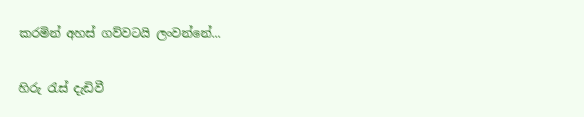කරමින් අහස් ගව්වටයි ලංවන්නේ...

හිරු ‍රැස් දැඩිවී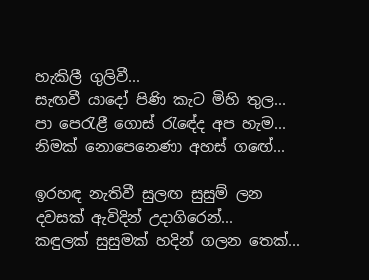හැකිලී ගුලිවී...
සැඟවී යාදෝ පිණි කැට මිහි තුල...
පා පෙරැළී ගොස් ‍රැඳේද අප හැම...
නිමක් නොපෙනෙණා අහස් ග‍ඟේ...

ඉරහඳ නැතිවී සුලඟ සුසුම් ලන
දවසක් ඇවිදින් උදාගිරෙන්...
කඳුලක් සුසුමක් හදින් ගලන තෙක්...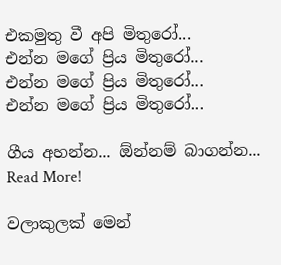එකමුතු වී අපි මිතුරෝ...
එන්න මගේ ප්‍රිය මිතුරෝ...
එන්න මගේ ප්‍රිය මිතුරෝ...
එන්න මගේ ප්‍රිය මිතුරෝ...

ගීය අහන්න... ඕන්නම් බාගන්න...
Read More!

වලාකුලක් මෙන්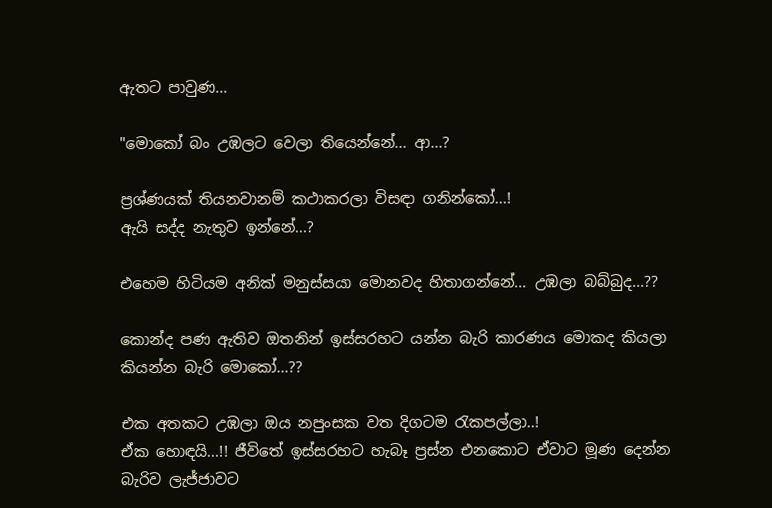ඇතට පාවුණ...

"මොකෝ බං උඹලට වෙලා තියෙන්නේ... ආ...?

ප්‍රශ්ණයක් තියනවානම් කථාකරලා විසඳා ගනින්කෝ...!
ඇයි සද්ද නැතුව ඉන්නේ...?

එහෙම හිටියම අනික් මනුස්සයා මොනවද හිතාගන්නේ... උඹලා බබ්බුද...??

කොන්ද පණ ඇතිව ඔතනින් ඉස්සරහට යන්න බැරි කාරණය මොකද කියලා කියන්න බැරි මොකෝ...??

එක අතකට උඹලා ඔය නපුංසක වත දිගටම ‍රැකපල්ලා..!
ඒක හොඳයි...!! ජීවිතේ ඉස්සරහට හැබෑ ප්‍රස්න එනකොට ඒවාට මූණ දෙන්න බැරිව ලැජ්ජාවට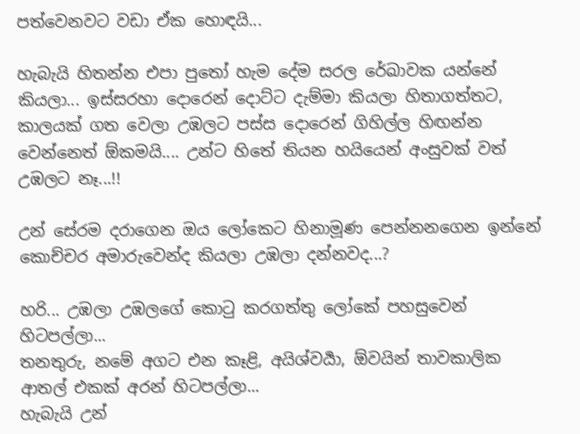පත්වෙනවට වඩා ඒක හොඳයි...

හැබැයි හිතන්න එපා පු‍තෝ හැම දේම සරල රේඛාවක යන්නේ කියලා... ඉස්සරහා දොරෙන් දොට්ට දැම්මා කියලා හිතාගත්තට, කාලයක් ගත වෙලා උඹලට පස්ස දොරෙන් ගිහිල්ල හිඟන්න වෙන්නෙත් ඕකමයි.... උන්ට හිතේ තියන හයියෙන් අංසුවක් වත් උඹලට නෑ...!!

උන් සේරම දරාගෙන ඔය ලෝකෙට හිනාමූණ පෙන්නනගෙන ඉන්නේ කොච්චර අමාරුවෙන්ද කියලා උඹලා දන්නවද...?

හරි... උඹලා උඹලගේ කොටු කරගත්තු ලෝකේ පහසුවෙන් හිටපල්ලා...
තනතුරු, නමේ අගට එන කෑළි, අයිශ්වර්‍යා, ඕවයින් තාවකාලික ආතල් එකක් අරන් හිටපල්ලා...
හැබැයි උන්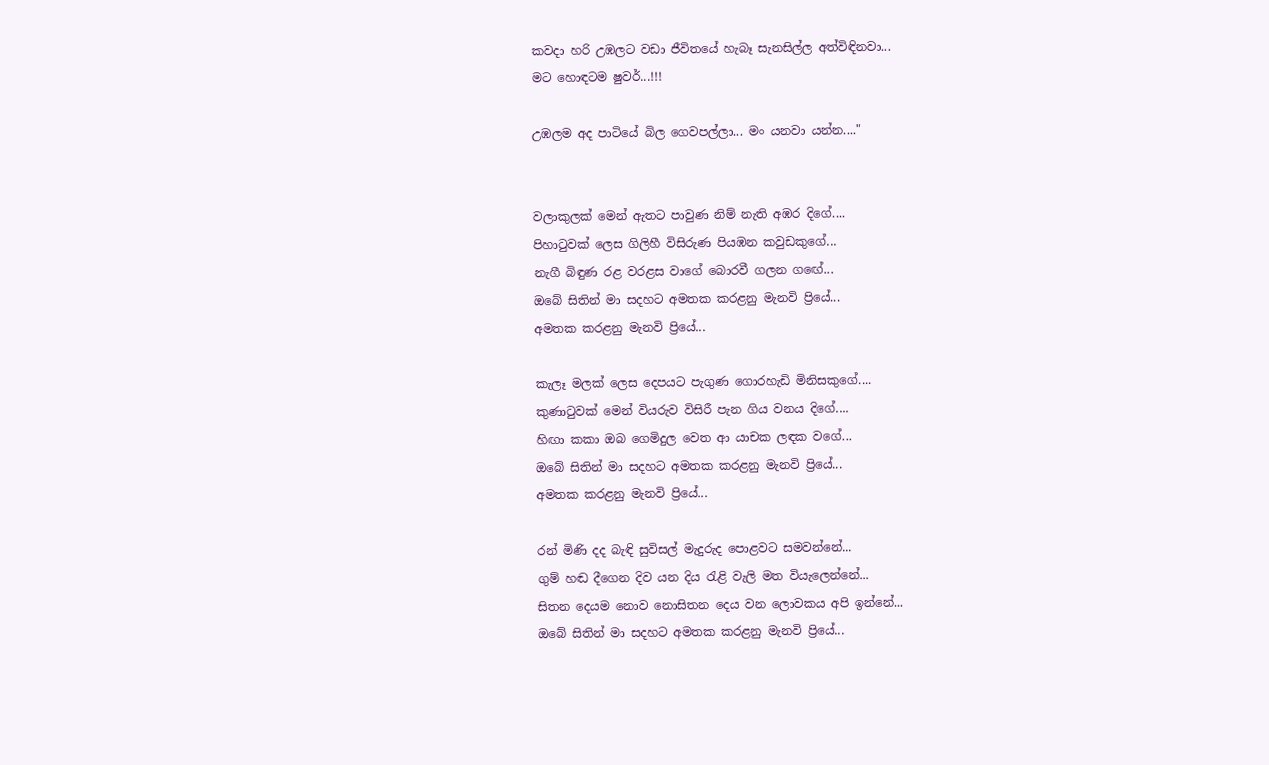කවදා හරි උඹලට වඩා ජීවිතයේ හැබෑ සැනසිල්ල අත්විඳිනවා...
මට හොඳටම ෂුවර්...!!!

උඹලම අද පාටියේ බිල ගෙවපල්ලා... මං යනවා යන්න...."


වලාකුලක් මෙන් ඇතට පාවුණ නිම් නැති අඹර දිගේ....
පිහා‍ටුවක් ලෙස ගිලිහී විසිරුණ පියඹන කවුඩකුගේ...
නැගී බිඳුණ රළ වරළස වාගේ බොරවී ගලන ග‍ඟේ...
ඔබේ සිතින් මා සදහට අමතක කරළනු මැනවි ප්‍රියේ...
අමතක කරළනු මැනවි ප්‍රියේ...

කැලෑ මලක් ලෙස දෙපයට පැගුණ ගොරහැඩි මිනිසකුගේ....
කුණා‍ටුවක් මෙන් වියරුව විසිරී පැන ගිය වනය දිගේ....
හිඟා කකා ඔබ ගෙමිදුල වෙත ආ යාචක ලඳක වගේ...
ඔබේ සිතින් මා සදහට අමතක කරළනු මැනවි ප්‍රියේ...
අමතක කරළනු මැනවි ප්‍රියේ...

රන් මිණි දද බැඳි සුවිසල් මැදුරුද පොළවට සමවන්නේ...
ගුම් හඬ දීගෙන දිව යන දිය ‍රැළි වැලි මත වියැලෙන්නේ...
සිතන දෙයම නොව නොසිතන දෙය වන ලොවකය අපි ඉන්නේ...
ඔබේ සිතින් මා සදහට අමතක කරළනු මැනවි ප්‍රියේ...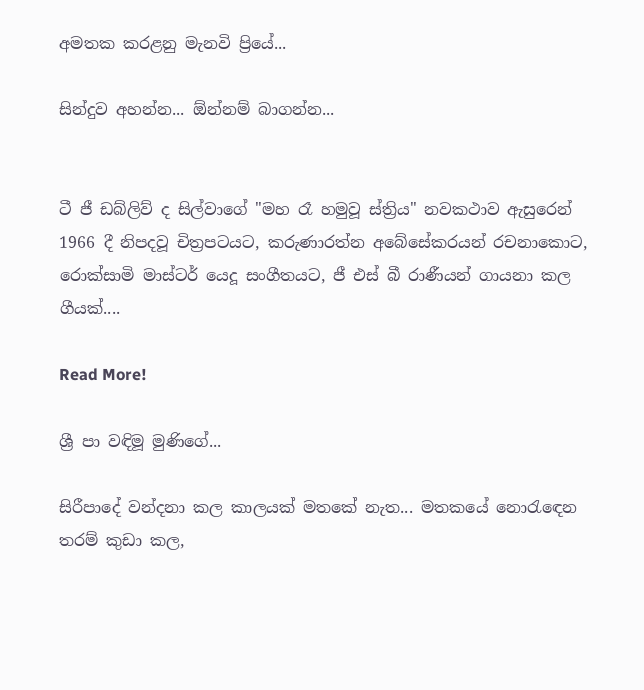අමතක කරළනු මැනවි ප්‍රියේ...

සින්දුව අහන්න... ඕන්නම් බාගන්න...


ටී ජී ඩබ්ලිව් ද සිල්වාගේ "මහ රෑ හමුවූ ස්ත්‍රිය" නවකථාව ඇසුරෙන් 1966 දී නිපදවූ චිත්‍රපටයට, කරුණාරත්න අබේසේකරයන් රචනාකොට, රොක්සාමි මාස්ටර් යෙදූ සංගීතයට, ජී එස් බී රාණීයන් ගායනා කල ගීයක්....

Read More!

ශ්‍රී පා වඳිමූ මුණිගේ...

සිරීපාදේ වන්දනා කල කාලයක් මතකේ නැත... මතකයේ නො‍රැ‍ඳෙන තරම් කුඩා කල,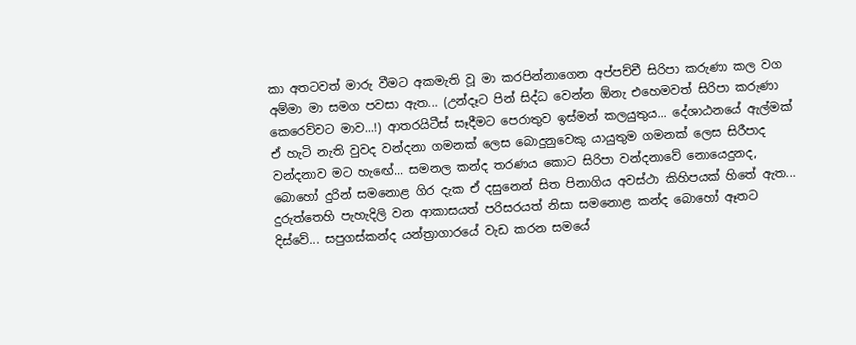කා අතටවත් මාරු වීමට අකමැති වූ මා කරපින්නාගෙන අප්පච්චී සිරිපා කරුණා කල වග අම්මා මා සමග පවසා ඇත... (උන්දෑට පින් සිද්ධ වෙන්න ඕනැ එහෙමවත් සිරිපා කරුණා කෙරෙව්වට මාව...!) ආතරයිටීස් සෑදීමට පෙරාතුව ඉස්මන් කලයුතුය... දේශාඨනයේ ඇල්මක් ඒ හැටි නැති වුවද වන්දනා ගමනක් ලෙස බොදුනුවෙකු යායුතුම ගමනක් ලෙස සිරීපාද වන්දනාව මට හැ‍ඟේ... සමනල කන්ද තරණය කොට සිරිපා වන්දනාවේ නොයෙදුනද, බොහෝ දුරින් සමනොළ ගිර දැක ඒ දසුනෙන් සිත පිනාගිය අවස්ථා කිහිපයක් හිතේ ඇත... දුරුත්තෙහි පැහැදිලි වන ආකාසයත් පරිසරයත් නිසා සමනොළ කන්ද බොහෝ ඈතට දිස්වේ... සපුගස්කන්ද යන්ත්‍රාගාරයේ වැඩ කරන සමයේ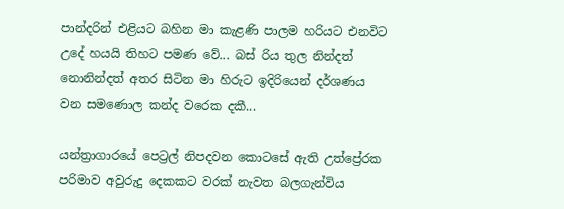පාන්දරින් එළියට බහින මා කැළණි පාලම හරියට එනවිට උදේ හයයි තිහට පමණ වේ... බස් රිය තුල නින්දත් නොනින්දත් අතර සිටින මා හිරුට ඉදිරියෙන් දර්ශණය වන සමණොල කන්ද වරෙක දකී...

යන්ත්‍රාගාරයේ පෙට්‍රල් නිපදවන කොටසේ ඇති උත්ප්‍රේරක පරිමාව අවුරුදු දෙකකට වරක් නැවත බලගැන්විය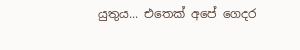යුතුය... එතෙක් අපේ ගෙදර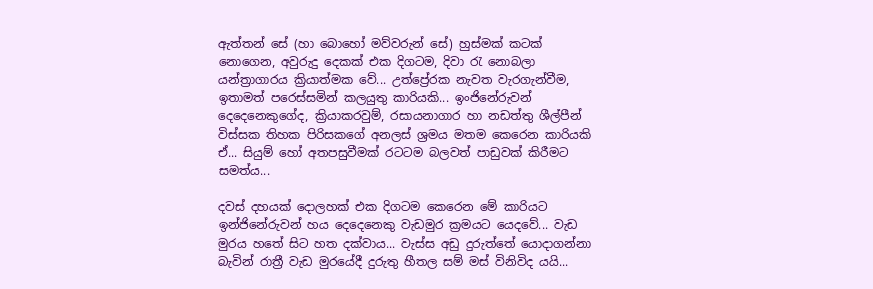ඇත්තන් සේ (හා බොහෝ මව්වරුන් සේ) හුස්මක් කටක් නොගෙන, අවුරුදු දෙකක් එක දිගටම, දිවා ‍රැ නොබලා යන්ත්‍රාගාරය ක්‍රියාත්මක වේ... උත්ප්‍රේරක නැවත වැරගැන්වීම, ඉතාමත් පරෙස්සමින් කලයුතු කාරියකි... ඉංජිනේරුවන් දෙදෙනෙකුගේද, ක්‍රියාකරවුම්, රසායනාගාර හා නඩත්තු ශීල්පීන් විස්සක තිහක පිරිසකගේ අනලස් ශ්‍රමය මතම කෙරෙන කාරියකි ඒ... සියුම් හෝ අතපසුවීමක් රටටම බලවත් පාඩුවක් කිරීමට සමත්ය...

දවස් දහයක් දොලහක් එක දිගටම කෙරෙන මේ කාරියට ඉන්ජිනේරුවන් හය දෙදෙනෙකු වැඩමුර ක්‍රමයට යෙදවේ... වැඩ මුරය හතේ සිට හත දක්වාය... වැස්ස අඩු දුරුත්තේ යොදාගන්නා බැවින් රාත්‍රී වැඩ මුරයේදී දුරුතු හීතල සම් මස් විනිවිද යයි...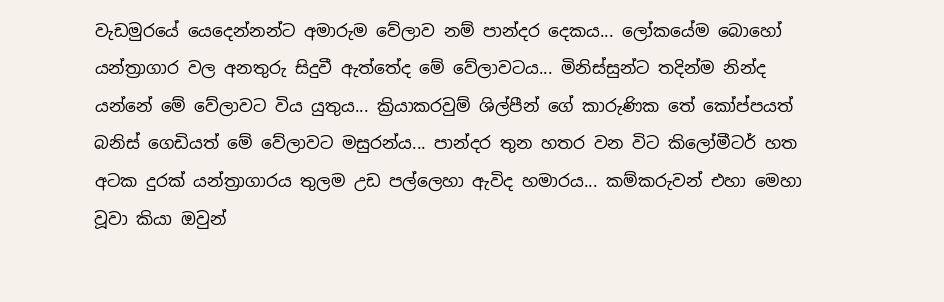වැඩමුරයේ යෙදෙන්නන්ට අමාරුම වේලාව නම් පාන්දර දෙකය... ලෝකයේම බොහෝ යන්ත්‍රාගාර වල අනතුරු සිදුවී ඇත්තේද මේ වේලාවටය... මිනිස්සුන්ට තදින්ම නින්ද යන්නේ මේ වේලාවට විය යුතුය... ක්‍රියාකරවුම් ශිල්පීන් ගේ කාරුණික තේ කෝප්පයත් බනිස් ගෙඩියත් මේ වේලාවට මසුරන්ය... පාන්දර තුන හතර වන විට කිලෝමීටර් හත අටක දුරක් යන්ත්‍රාගාරය තුලම උඩ පල්ලෙහා ඇවිද හමාරය... කම්කරුවන් එහා මෙහා වූවා කියා ඔවුන්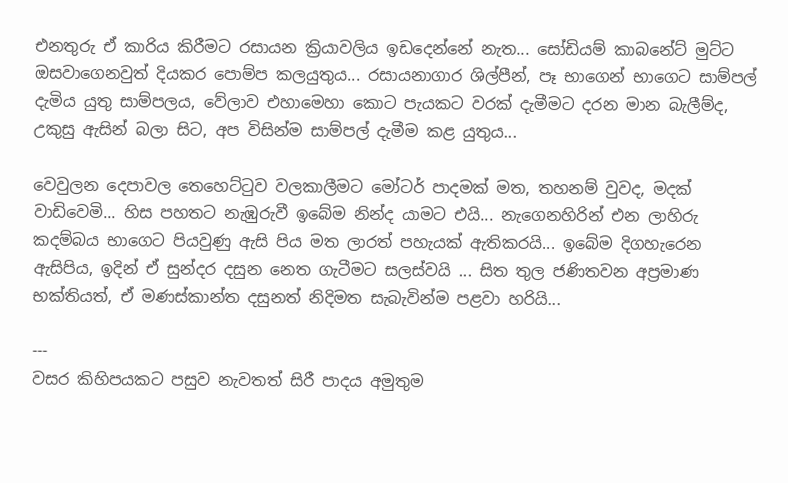එනතුරු ඒ කාරිය කිරීමට රසායන ක්‍රියාවලිය ඉඩදෙන්නේ නැත... සෝඩියම් කාබනේට් මුට්ට ඔසවාගෙනවුත් දියකර පොම්ප කලයුතුය... රසායනාගාර ශිල්පීන්, පෑ භාගෙන් භාගෙට සාම්පල් දැමිය යුතු සාම්පලය, වේලාව එහාමෙහා කොට පැයකට වරක් දැමීමට දරන මාන බැලීම්ද, උකුසු ඇසින් බලා සිට, අප විසින්ම සාම්පල් දැමීම කළ යුතුය...

වෙවුලන දෙපාවල තෙහෙට්‍ටුව වලකාලීමට මෝටර් පාදමක් මත, තහනම් වුවද, මදක් වාඩිවෙමි... හිස පහතට නැඹුරුවී ඉබේම නින්ද යාමට එයි... නැගෙනහිරින් එන ලාහිරු කදම්බය භාගෙට පියවුණු ඇසි පිය මත ලාරත් පහැයක් ඇතිකරයි... ඉබේම දිගහැරෙන ඇසිපිය, ඉදින් ඒ සුන්දර දසුන නෙත ගැටීමට සලස්වයි ... සිත තුල ජණිතවන අප්‍රමාණ භක්තියත්, ඒ මණස්කාන්ත දසුනත් නිදිමත සැබැවින්ම පළවා හරියි...

---
වසර කිහිපයකට පසුව නැවතත් සිරී පාදය අමුතුම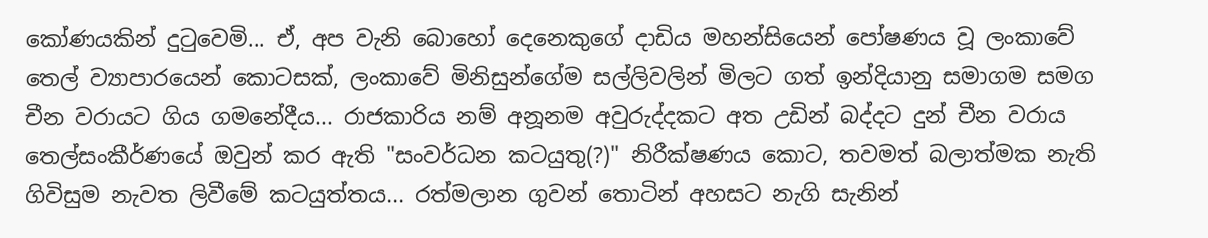කෝණයකින් දු‍ටුවෙමි... ඒ, අප වැනි බොහෝ දෙනෙකුගේ දාඩිය මහන්සියෙන් පෝෂණය වූ ලංකාවේ තෙල් ව්‍යාපාරයෙන් කොටසක්, ලංකාවේ මිනිසුන්ගේම සල්ලිවලින් මිලට ගත් ඉන්දියානු සමාගම සමග චීන වරායට ගිය ගමනේදීය... රාජකාරිය නම් අනූනම අවුරුද්දකට අත උඩින් බද්දට දුන් චීන වරාය තෙල්සංකීර්ණයේ ඔවුන් කර ඇති "සංවර්ධන කටයුතු(?)" නිරීක්ෂණය කොට, තවමත් බලාත්මක නැති ගිවිසුම නැවත ලිවීමේ කටයුත්තය... රත්මලාන ගුවන් තොටින් අහසට නැගි සැනින්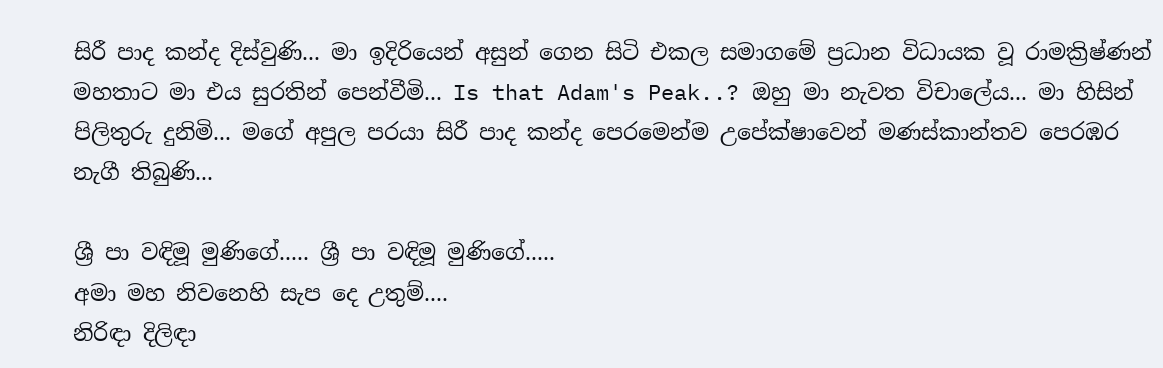සිරී පාද කන්ද දිස්වුණි... මා ඉදිරියෙන් අසුන් ගෙන සිටි එකල සමාගමේ ප්‍රධාන විධායක වූ රාමක්‍රිෂ්ණන් මහතාට මා එය සුරතින් පෙන්වීමි... Is that Adam's Peak..? ඔහු මා නැවත විචාලේය... මා හිසින් පිලිතුරු දුනිමි... මගේ අපුල පරයා සිරී පාද කන්ද පෙරමෙන්ම උපේක්ෂාවෙන් මණස්කාන්තව පෙරඹර නැගී තිබුණි...

ශ්‍රී පා වඳිමූ මුණිගේ..... ශ්‍රී පා වඳිමූ මුණිගේ.....
අමා මහ නිවනෙහි සැප දෙ උතුම්....
නිරිඳා දිලිඳා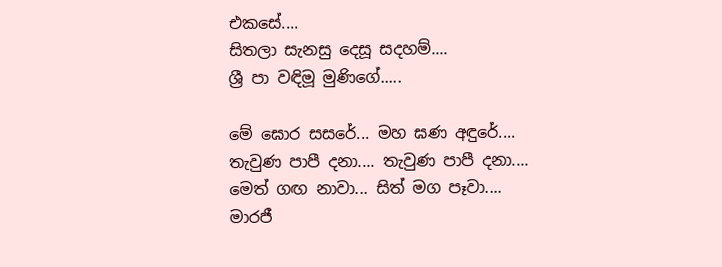එකසේ....
සිතලා සැනසු දෙසූ සදහම්....
ශ්‍රී පා වඳිමූ මුණිගේ.....

මේ ඝොර සසරේ... මහ ඝණ අඳුරේ....
තැවුණ පාපී දනා.... තැවුණ පාපී දනා....
මෙත් ගඟ නාවා... සිත් මග පෑවා....
මාරජී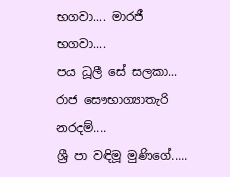භගවා.... මාරජී භගවා....
පය ධූලී සේ සලකා... රාජ සෞභාග්‍යාතැරි නරදම්....
ශ්‍රී පා වඳිමූ මුණිගේ.....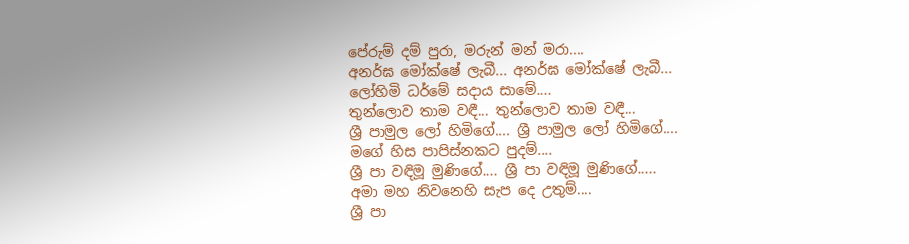පේරුම් දම් පුරා, මරුන් මන් මරා....
අනර්ඝ මෝක්ෂේ ලැබී... අනර්ඝ මෝක්ෂේ ලැබී...
ලෝහිමි ධර්මේ සදාය සාමේ....
තුන්ලොව තාම වඳී... තුන්ලොව තාම වඳී...
ශ්‍රී පාමුල ලෝ හිමිගේ.... ශ්‍රී පාමුල ලෝ හිමිගේ....
මගේ හිස පාපිස්නකට පුදම්....
ශ්‍රී පා වඳිමූ මුණිගේ.... ශ්‍රී පා වඳිමූ මුණිගේ.....
අමා මහ නිවනෙහි සැප දෙ උතුම්....
ශ්‍රී පා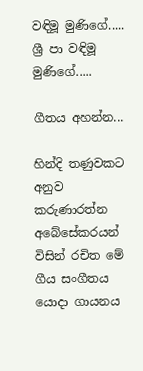වඳිමූ මුණිගේ.....
ශ්‍රී පා වඳිමූ මුණිගේ.....

ගීතය අහන්න...

හින්දි තණුවකට අනුව කරුණාරත්න අබේසේකරයන් විසින් රචිත මේ ගීය සංගීතය යොදා ගායනය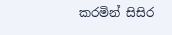කරමින් සිසිර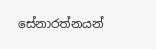සේනාරත්නයන්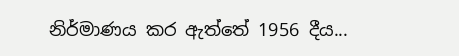නිර්මාණය කර ඇත්තේ 1956 දීය...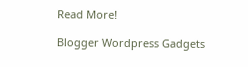Read More!

Blogger Wordpress Gadgets